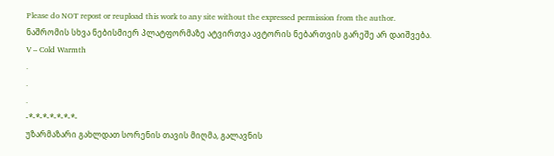Please do NOT repost or reupload this work to any site without the expressed permission from the author.
ნაშრომის სხვა ნებისმიერ პლატფორმაზე ატვირთვა ავტორის ნებართვის გარეშე არ დაიშვება.
V – Cold Warmth
.
.
.
-*-*-*-*-*-*-*-
უზარმაზარი გახლდათ სორენის თავის მიღმა, გალავნის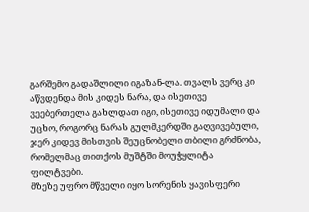გარშემო გადაშლილი იგაზან-ლა. თვალს ვერც კი აწვდენდა მის კიდეს ნარა, და ისეთივე ვეებერთელა გახლდათ იგი, ისეთივე იდუმალი და უცხო, როგორც ნარას გულმკერდში გაღვივებული, ჯერ კიდევ მისთვის შეუცნობელი თბილი გრძნობა, რომელმაც თითქოს მუშტში მოუჭყლიტა ფილტვები.
მზეზე უფრო მწველი იყო სორენის ყავისფერი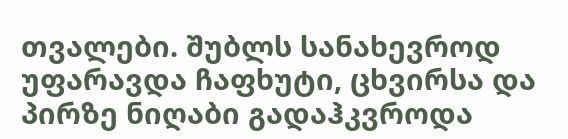თვალები. შუბლს სანახევროდ უფარავდა ჩაფხუტი, ცხვირსა და პირზე ნიღაბი გადაჰკვროდა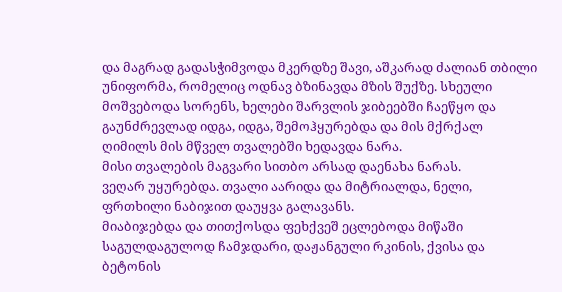და მაგრად გადასჭიმვოდა მკერდზე შავი, აშკარად ძალიან თბილი უნიფორმა, რომელიც ოდნავ ბზინავდა მზის შუქზე. სხეული მოშვებოდა სორენს, ხელები შარვლის ჯიბეებში ჩაეწყო და გაუნძრევლად იდგა, იდგა, შემოჰყურებდა და მის მქრქალ ღიმილს მის მწველ თვალებში ხედავდა ნარა.
მისი თვალების მაგვარი სითბო არსად დაენახა ნარას.
ვეღარ უყურებდა. თვალი აარიდა და მიტრიალდა, ნელი, ფრთხილი ნაბიჯით დაუყვა გალავანს.
მიაბიჯებდა და თითქოსდა ფეხქვეშ ეცლებოდა მიწაში საგულდაგულოდ ჩამჯდარი, დაჟანგული რკინის, ქვისა და ბეტონის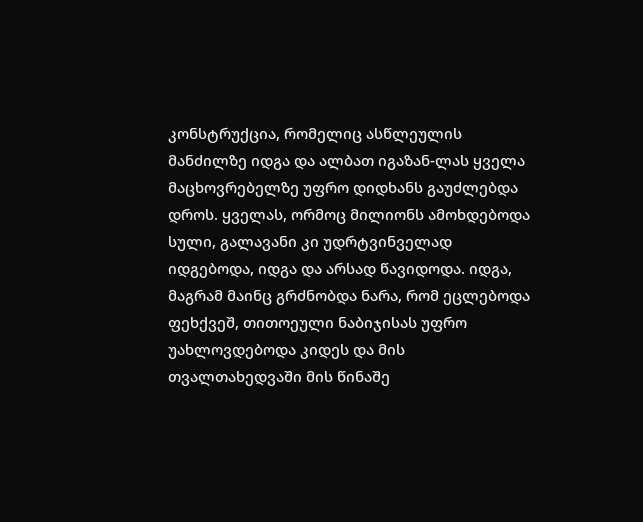კონსტრუქცია, რომელიც ასწლეულის მანძილზე იდგა და ალბათ იგაზან-ლას ყველა მაცხოვრებელზე უფრო დიდხანს გაუძლებდა დროს. ყველას, ორმოც მილიონს ამოხდებოდა სული, გალავანი კი უდრტვინველად იდგებოდა, იდგა და არსად წავიდოდა. იდგა, მაგრამ მაინც გრძნობდა ნარა, რომ ეცლებოდა ფეხქვეშ, თითოეული ნაბიჯისას უფრო უახლოვდებოდა კიდეს და მის თვალთახედვაში მის წინაშე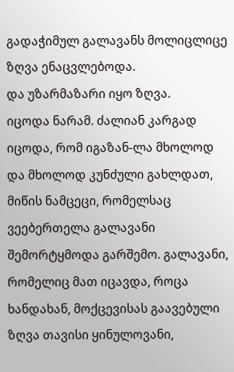გადაჭიმულ გალავანს მოლიცლიცე ზღვა ენაცვლებოდა.
და უზარმაზარი იყო ზღვა.
იცოდა ნარამ. ძალიან კარგად იცოდა, რომ იგაზან-ლა მხოლოდ და მხოლოდ კუნძული გახლდათ, მიწის ნამცეცი, რომელსაც ვეებერთელა გალავანი შემორტყმოდა გარშემო. გალავანი, რომელიც მათ იცავდა, როცა ხანდახან, მოქცევისას გაავებული ზღვა თავისი ყინულოვანი,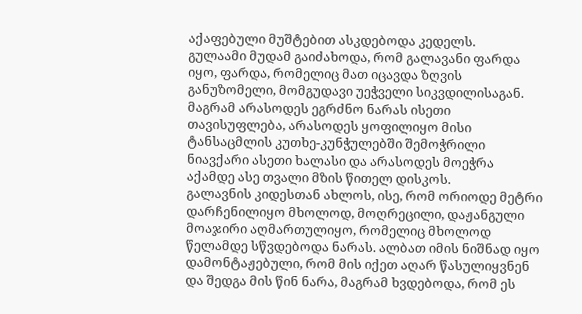აქაფებული მუშტებით ასკდებოდა კედელს.
გულაამი მუდამ გაიძახოდა, რომ გალავანი ფარდა იყო, ფარდა, რომელიც მათ იცავდა ზღვის განუზომელი, მომგუდავი უეჭველი სიკვდილისაგან.
მაგრამ არასოდეს ეგრძნო ნარას ისეთი თავისუფლება, არასოდეს ყოფილიყო მისი ტანსაცმლის კუთხე-კუნჭულებში შემოჭრილი ნიავქარი ასეთი ხალასი და არასოდეს მოეჭრა აქამდე ასე თვალი მზის წითელ დისკოს.
გალავნის კიდესთან ახლოს, ისე, რომ ორიოდე მეტრი დარჩენილიყო მხოლოდ, მოღრეცილი, დაჟანგული მოაჯირი აღმართულიყო, რომელიც მხოლოდ წელამდე სწვდებოდა ნარას. ალბათ იმის ნიშნად იყო დამონტაჟებული, რომ მის იქეთ აღარ წასულიყვნენ და შედგა მის წინ ნარა, მაგრამ ხვდებოდა, რომ ეს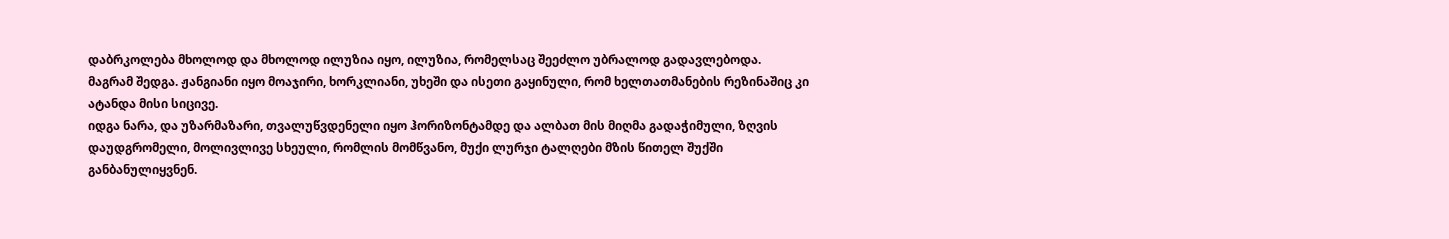დაბრკოლება მხოლოდ და მხოლოდ ილუზია იყო, ილუზია, რომელსაც შეეძლო უბრალოდ გადავლებოდა.
მაგრამ შედგა. ჟანგიანი იყო მოაჯირი, ხორკლიანი, უხეში და ისეთი გაყინული, რომ ხელთათმანების რეზინაშიც კი ატანდა მისი სიცივე.
იდგა ნარა, და უზარმაზარი, თვალუწვდენელი იყო ჰორიზონტამდე და ალბათ მის მიღმა გადაჭიმული, ზღვის დაუდგრომელი, მოლივლივე სხეული, რომლის მომწვანო, მუქი ლურჯი ტალღები მზის წითელ შუქში განბანულიყვნენ.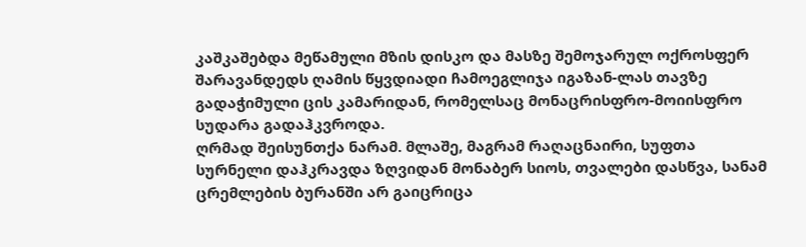კაშკაშებდა მეწამული მზის დისკო და მასზე შემოჯარულ ოქროსფერ შარავანდედს ღამის წყვდიადი ჩამოეგლიჯა იგაზან-ლას თავზე გადაჭიმული ცის კამარიდან, რომელსაც მონაცრისფრო-მოიისფრო სუდარა გადაჰკვროდა.
ღრმად შეისუნთქა ნარამ. მლაშე, მაგრამ რაღაცნაირი, სუფთა სურნელი დაჰკრავდა ზღვიდან მონაბერ სიოს, თვალები დასწვა, სანამ ცრემლების ბურანში არ გაიცრიცა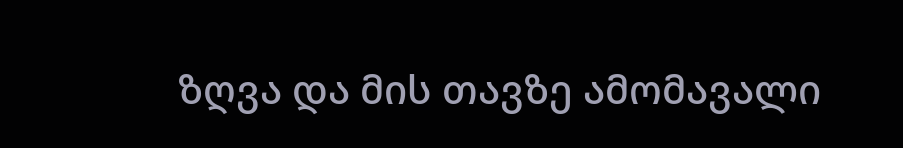ზღვა და მის თავზე ამომავალი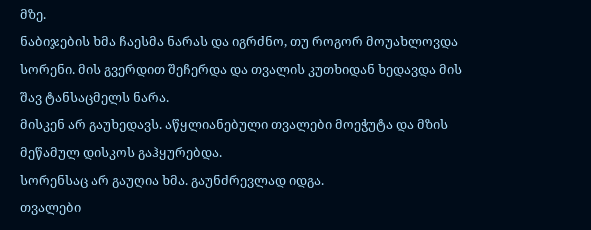მზე.
ნაბიჯების ხმა ჩაესმა ნარას და იგრძნო, თუ როგორ მოუახლოვდა სორენი. მის გვერდით შეჩერდა და თვალის კუთხიდან ხედავდა მის შავ ტანსაცმელს ნარა.
მისკენ არ გაუხედავს. აწყლიანებული თვალები მოეჭუტა და მზის მეწამულ დისკოს გაჰყურებდა.
სორენსაც არ გაუღია ხმა. გაუნძრევლად იდგა.
თვალები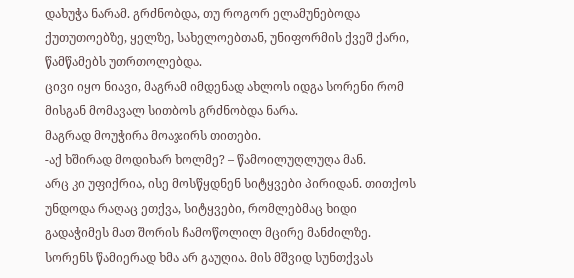დახუჭა ნარამ. გრძნობდა, თუ როგორ ელამუნებოდა ქუთუთოებზე, ყელზე, სახელოებთან, უნიფორმის ქვეშ ქარი, წამწამებს უთრთოლებდა.
ცივი იყო ნიავი, მაგრამ იმდენად ახლოს იდგა სორენი რომ მისგან მომავალ სითბოს გრძნობდა ნარა.
მაგრად მოუჭირა მოაჯირს თითები.
-აქ ხშირად მოდიხარ ხოლმე? – წამოილუღლუღა მან.
არც კი უფიქრია, ისე მოსწყდნენ სიტყვები პირიდან. თითქოს უნდოდა რაღაც ეთქვა, სიტყვები, რომლებმაც ხიდი გადაჭიმეს მათ შორის ჩამოწოლილ მცირე მანძილზე.
სორენს წამიერად ხმა არ გაუღია. მის მშვიდ სუნთქვას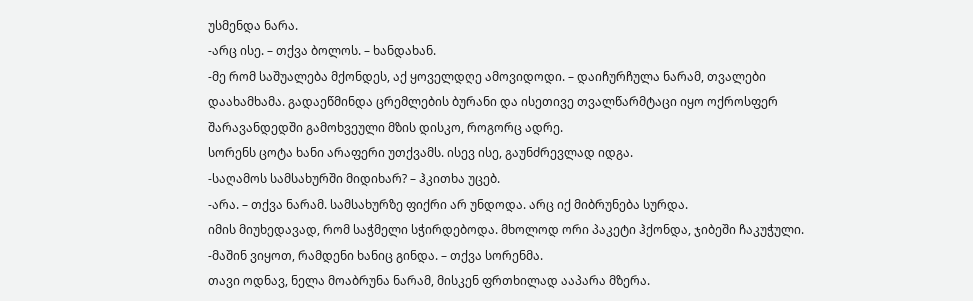უსმენდა ნარა.
-არც ისე. – თქვა ბოლოს. – ხანდახან.
-მე რომ საშუალება მქონდეს, აქ ყოველდღე ამოვიდოდი. – დაიჩურჩულა ნარამ, თვალები დაახამხამა. გადაეწმინდა ცრემლების ბურანი და ისეთივე თვალწარმტაცი იყო ოქროსფერ შარავანდედში გამოხვეული მზის დისკო, როგორც ადრე.
სორენს ცოტა ხანი არაფერი უთქვამს. ისევ ისე, გაუნძრევლად იდგა.
-საღამოს სამსახურში მიდიხარ? – ჰკითხა უცებ.
-არა. – თქვა ნარამ. სამსახურზე ფიქრი არ უნდოდა. არც იქ მიბრუნება სურდა.
იმის მიუხედავად, რომ საჭმელი სჭირდებოდა. მხოლოდ ორი პაკეტი ჰქონდა, ჯიბეში ჩაკუჭული.
-მაშინ ვიყოთ, რამდენი ხანიც გინდა. – თქვა სორენმა.
თავი ოდნავ, ნელა მოაბრუნა ნარამ, მისკენ ფრთხილად ააპარა მზერა.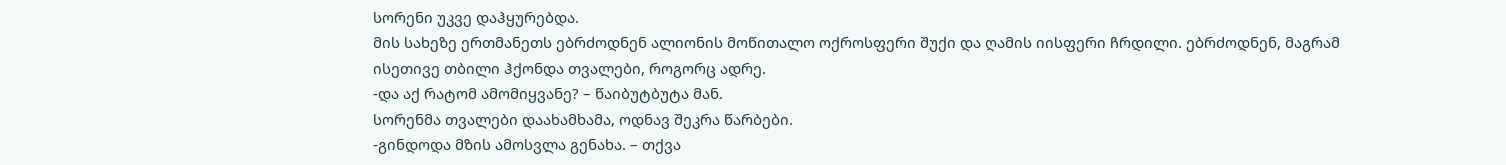სორენი უკვე დაჰყურებდა.
მის სახეზე ერთმანეთს ებრძოდნენ ალიონის მოწითალო ოქროსფერი შუქი და ღამის იისფერი ჩრდილი. ებრძოდნენ, მაგრამ ისეთივე თბილი ჰქონდა თვალები, როგორც ადრე.
-და აქ რატომ ამომიყვანე? – წაიბუტბუტა მან.
სორენმა თვალები დაახამხამა, ოდნავ შეკრა წარბები.
-გინდოდა მზის ამოსვლა გენახა. – თქვა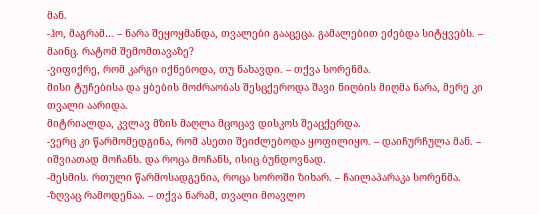მან.
-ჰო, მაგრამ… – ნარა შეყოყმანდა, თვალები გააცეცა. გამალებით ეძებდა სიტყვებს. – მაინც. რატომ შემომთავაზე?
-ვიფიქრე, რომ კარგი იქნებოდა, თუ ნახავდი. – თქვა სორენმა.
მისი ტუჩებისა და ყბების მოძრაობას შესცქეროდა შავი ნიღბის მიღმა ნარა, მერე კი თვალი აარიდა.
მიტრიალდა, კვლავ მზის მაღლა მცოცავ დისკოს შეაცქერდა.
-ვერც კი წარმომედგინა, რომ ასეთი შეიძლებოდა ყოფილიყო. – დაიჩურჩულა მან. – იშვიათად მოჩანს. და როცა მოჩანს, ისიც ბუნდოვნად.
-მესმის. რთული წარმოსადგენია, როცა სოროში ზიხარ. – ჩაილაპარაკა სორენმა.
-ზღვაც რამოდენაა. – თქვა ნარამ, თვალი მოავლო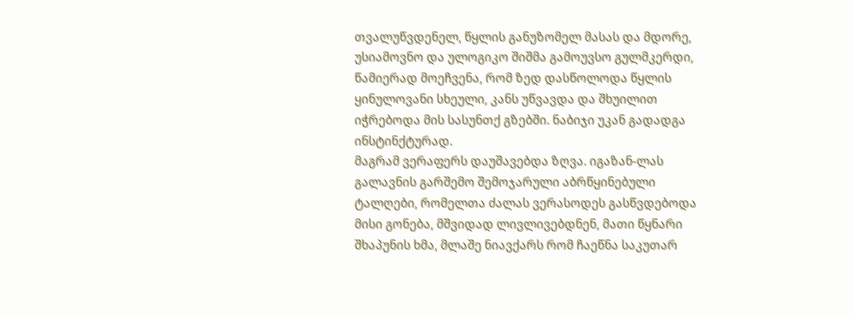თვალუწვდენელ, წყლის განუზომელ მასას და მდორე, უსიამოვნო და ულოგიკო შიშმა გამოუვსო გულმკერდი, წამიერად მოეჩვენა, რომ ზედ დასწოლოდა წყლის ყინულოვანი სხეული, კანს უწვავდა და შხუილით იჭრებოდა მის სასუნთქ გზებში. ნაბიჯი უკან გადადგა ინსტინქტურად.
მაგრამ ვერაფერს დაუშავებდა ზღვა. იგაზან-ლას გალავნის გარშემო შემოჯარული აბრწყინებული ტალღები, რომელთა ძალას ვერასოდეს გასწვდებოდა მისი გონება, მშვიდად ლივლივებდნენ, მათი წყნარი შხაპუნის ხმა, მლაშე ნიავქარს რომ ჩაეწნა საკუთარ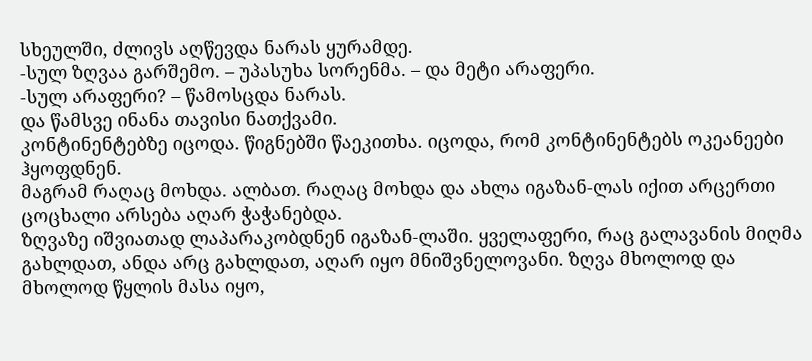სხეულში, ძლივს აღწევდა ნარას ყურამდე.
-სულ ზღვაა გარშემო. – უპასუხა სორენმა. – და მეტი არაფერი.
-სულ არაფერი? – წამოსცდა ნარას.
და წამსვე ინანა თავისი ნათქვამი.
კონტინენტებზე იცოდა. წიგნებში წაეკითხა. იცოდა, რომ კონტინენტებს ოკეანეები ჰყოფდნენ.
მაგრამ რაღაც მოხდა. ალბათ. რაღაც მოხდა და ახლა იგაზან-ლას იქით არცერთი ცოცხალი არსება აღარ ჭაჭანებდა.
ზღვაზე იშვიათად ლაპარაკობდნენ იგაზან-ლაში. ყველაფერი, რაც გალავანის მიღმა გახლდათ, ანდა არც გახლდათ, აღარ იყო მნიშვნელოვანი. ზღვა მხოლოდ და მხოლოდ წყლის მასა იყო,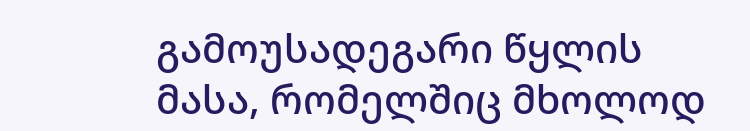გამოუსადეგარი წყლის მასა, რომელშიც მხოლოდ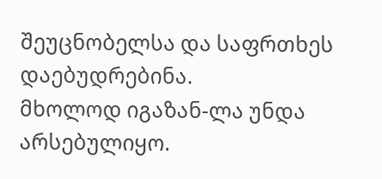შეუცნობელსა და საფრთხეს დაებუდრებინა.
მხოლოდ იგაზან-ლა უნდა არსებულიყო.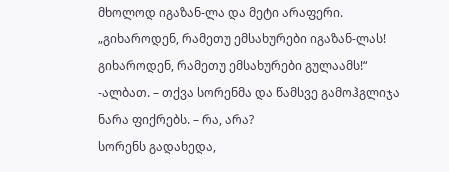მხოლოდ იგაზან-ლა და მეტი არაფერი.
„გიხაროდენ, რამეთუ ემსახურები იგაზან-ლას! გიხაროდენ, რამეთუ ემსახურები გულაამს!“
-ალბათ. – თქვა სორენმა და წამსვე გამოჰგლიჯა ნარა ფიქრებს. – რა, არა?
სორენს გადახედა,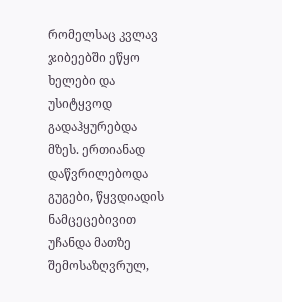რომელსაც კვლავ ჯიბეებში ეწყო ხელები და უსიტყვოდ გადაჰყურებდა მზეს. ერთიანად დაწვრილებოდა გუგები, წყვდიადის ნამცეცებივით უჩანდა მათზე შემოსაზღვრულ,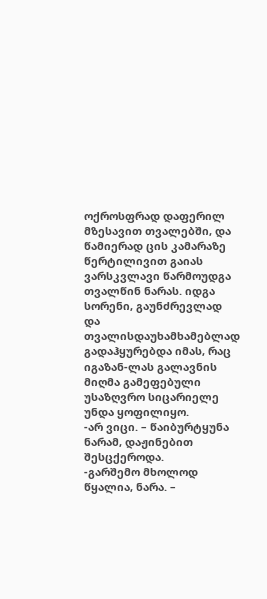ოქროსფრად დაფერილ მზესავით თვალებში, და წამიერად ცის კამარაზე წერტილივით გაიას ვარსკვლავი წარმოუდგა თვალწინ ნარას. იდგა სორენი, გაუნძრევლად და თვალისდაუხამხამებლად გადაჰყურებდა იმას, რაც იგაზან-ლას გალავნის მიღმა გამეფებული უსაზღვრო სიცარიელე უნდა ყოფილიყო.
-არ ვიცი. – წაიბურტყუნა ნარამ, დაჟინებით შესცქეროდა.
-გარშემო მხოლოდ წყალია, ნარა. –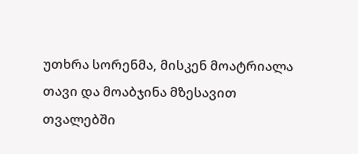უთხრა სორენმა, მისკენ მოატრიალა თავი და მოაბჯინა მზესავით თვალებში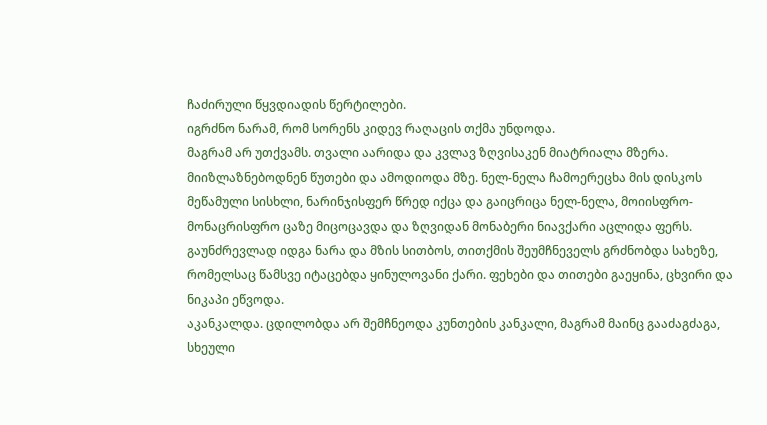ჩაძირული წყვდიადის წერტილები.
იგრძნო ნარამ, რომ სორენს კიდევ რაღაცის თქმა უნდოდა.
მაგრამ არ უთქვამს. თვალი აარიდა და კვლავ ზღვისაკენ მიატრიალა მზერა.
მიიზლაზნებოდნენ წუთები და ამოდიოდა მზე. ნელ-ნელა ჩამოერეცხა მის დისკოს მეწამული სისხლი, ნარინჯისფერ წრედ იქცა და გაიცრიცა ნელ-ნელა, მოიისფრო-მონაცრისფრო ცაზე მიცოცავდა და ზღვიდან მონაბერი ნიავქარი აცლიდა ფერს.
გაუნძრევლად იდგა ნარა და მზის სითბოს, თითქმის შეუმჩნეველს გრძნობდა სახეზე, რომელსაც წამსვე იტაცებდა ყინულოვანი ქარი. ფეხები და თითები გაეყინა, ცხვირი და ნიკაპი ეწვოდა.
აკანკალდა. ცდილობდა არ შემჩნეოდა კუნთების კანკალი, მაგრამ მაინც გააძაგძაგა, სხეული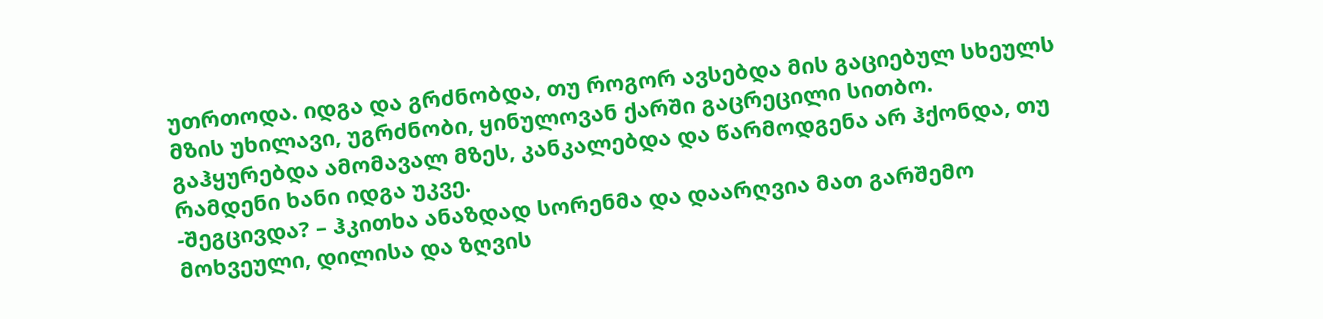უთრთოდა. იდგა და გრძნობდა, თუ როგორ ავსებდა მის გაციებულ სხეულს მზის უხილავი, უგრძნობი, ყინულოვან ქარში გაცრეცილი სითბო.
გაჰყურებდა ამომავალ მზეს, კანკალებდა და წარმოდგენა არ ჰქონდა, თუ რამდენი ხანი იდგა უკვე.
-შეგცივდა? – ჰკითხა ანაზდად სორენმა და დაარღვია მათ გარშემო მოხვეული, დილისა და ზღვის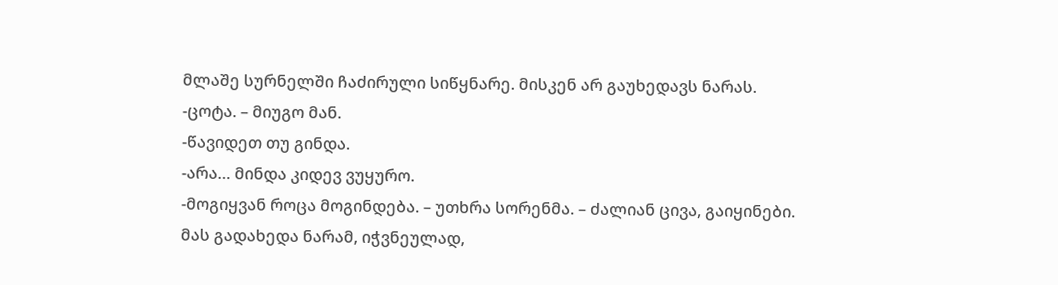მლაშე სურნელში ჩაძირული სიწყნარე. მისკენ არ გაუხედავს ნარას.
-ცოტა. – მიუგო მან.
-წავიდეთ თუ გინდა.
-არა… მინდა კიდევ ვუყურო.
-მოგიყვან როცა მოგინდება. – უთხრა სორენმა. – ძალიან ცივა, გაიყინები.
მას გადახედა ნარამ, იჭვნეულად,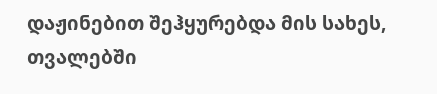დაჟინებით შეჰყურებდა მის სახეს, თვალებში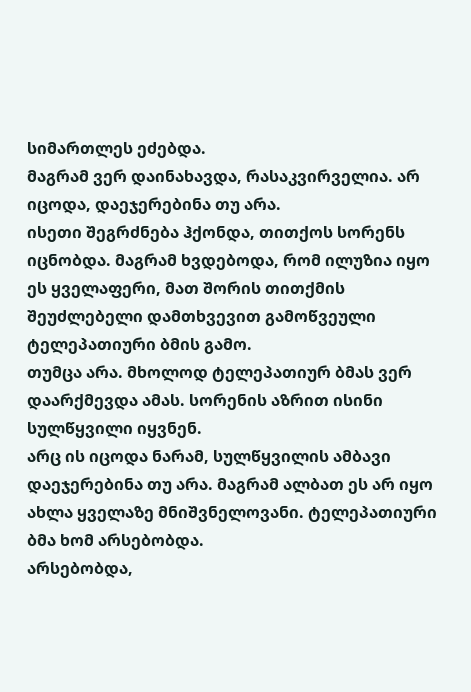სიმართლეს ეძებდა.
მაგრამ ვერ დაინახავდა, რასაკვირველია. არ იცოდა, დაეჯერებინა თუ არა.
ისეთი შეგრძნება ჰქონდა, თითქოს სორენს იცნობდა. მაგრამ ხვდებოდა, რომ ილუზია იყო ეს ყველაფერი, მათ შორის თითქმის შეუძლებელი დამთხვევით გამოწვეული ტელეპათიური ბმის გამო.
თუმცა არა. მხოლოდ ტელეპათიურ ბმას ვერ დაარქმევდა ამას. სორენის აზრით ისინი სულწყვილი იყვნენ.
არც ის იცოდა ნარამ, სულწყვილის ამბავი დაეჯერებინა თუ არა. მაგრამ ალბათ ეს არ იყო ახლა ყველაზე მნიშვნელოვანი. ტელეპათიური ბმა ხომ არსებობდა.
არსებობდა,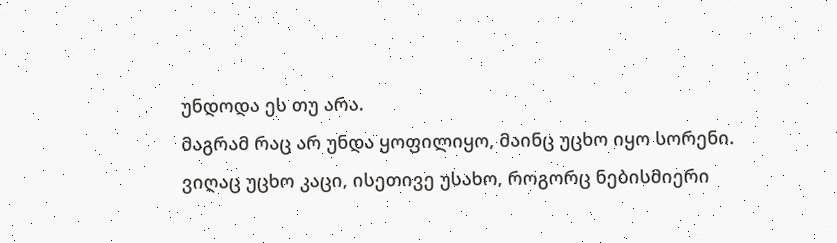უნდოდა ეს თუ არა.
მაგრამ რაც არ უნდა ყოფილიყო, მაინც უცხო იყო სორენი. ვიღაც უცხო კაცი, ისეთივე უსახო, როგორც ნებისმიერი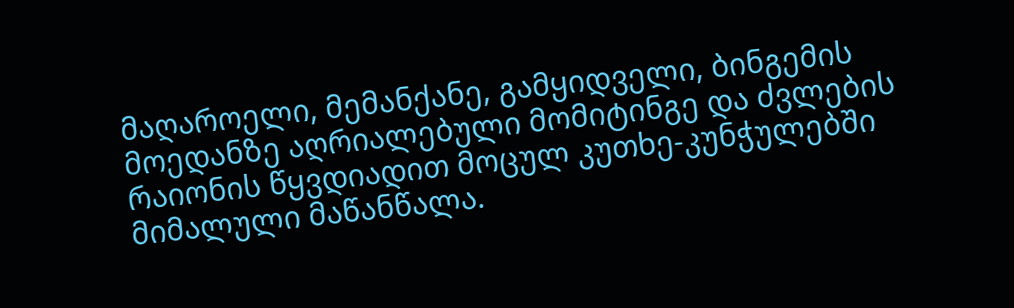მაღაროელი, მემანქანე, გამყიდველი, ბინგემის მოედანზე აღრიალებული მომიტინგე და ძვლების რაიონის წყვდიადით მოცულ კუთხე-კუნჭულებში მიმალული მაწანწალა.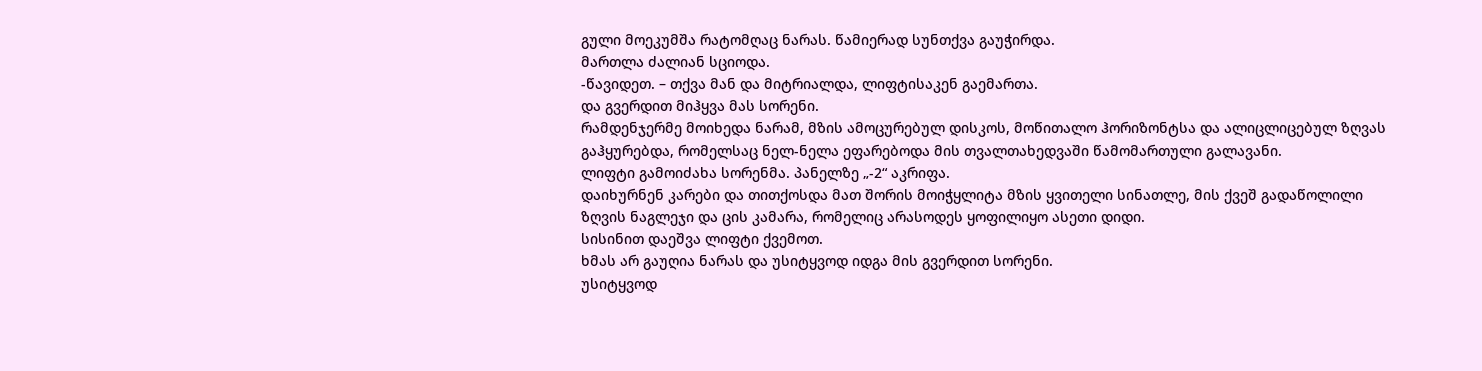გული მოეკუმშა რატომღაც ნარას. წამიერად სუნთქვა გაუჭირდა.
მართლა ძალიან სციოდა.
-წავიდეთ. – თქვა მან და მიტრიალდა, ლიფტისაკენ გაემართა.
და გვერდით მიჰყვა მას სორენი.
რამდენჯერმე მოიხედა ნარამ, მზის ამოცურებულ დისკოს, მოწითალო ჰორიზონტსა და ალიცლიცებულ ზღვას გაჰყურებდა, რომელსაც ნელ-ნელა ეფარებოდა მის თვალთახედვაში წამომართული გალავანი.
ლიფტი გამოიძახა სორენმა. პანელზე „-2“ აკრიფა.
დაიხურნენ კარები და თითქოსდა მათ შორის მოიჭყლიტა მზის ყვითელი სინათლე, მის ქვეშ გადაწოლილი ზღვის ნაგლეჯი და ცის კამარა, რომელიც არასოდეს ყოფილიყო ასეთი დიდი.
სისინით დაეშვა ლიფტი ქვემოთ.
ხმას არ გაუღია ნარას და უსიტყვოდ იდგა მის გვერდით სორენი.
უსიტყვოდ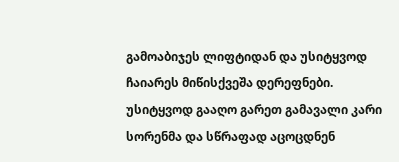გამოაბიჯეს ლიფტიდან და უსიტყვოდ ჩაიარეს მიწისქვეშა დერეფნები. უსიტყვოდ გააღო გარეთ გამავალი კარი სორენმა და სწრაფად აცოცდნენ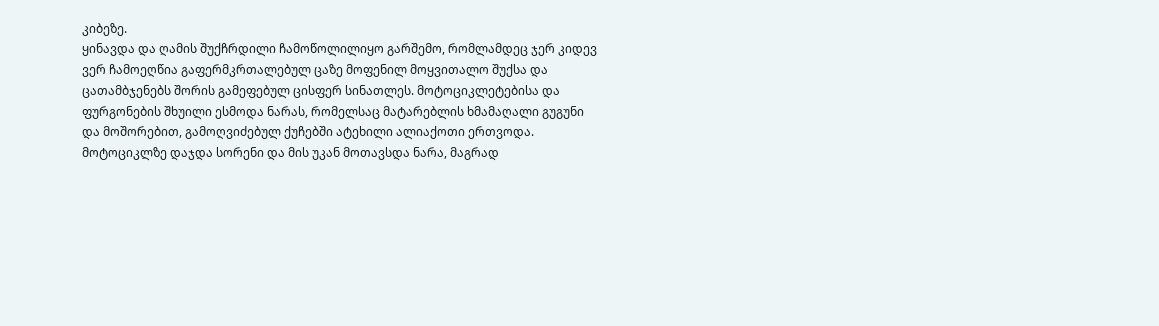კიბეზე.
ყინავდა და ღამის შუქჩრდილი ჩამოწოლილიყო გარშემო, რომლამდეც ჯერ კიდევ ვერ ჩამოეღწია გაფერმკრთალებულ ცაზე მოფენილ მოყვითალო შუქსა და ცათამბჯენებს შორის გამეფებულ ცისფერ სინათლეს. მოტოციკლეტებისა და ფურგონების შხუილი ესმოდა ნარას, რომელსაც მატარებლის ხმამაღალი გუგუნი და მოშორებით, გამოღვიძებულ ქუჩებში ატეხილი ალიაქოთი ერთვოდა.
მოტოციკლზე დაჯდა სორენი და მის უკან მოთავსდა ნარა, მაგრად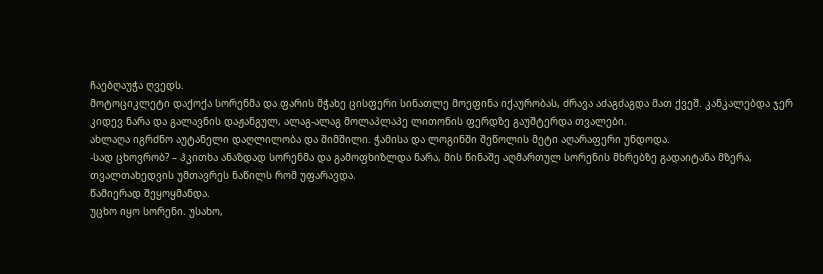ჩაებღაუჭა ღვედს.
მოტოციკლეტი დაქოქა სორენმა და ფარის მჭახე ცისფერი სინათლე მოეფინა იქაურობას, ძრავა აძაგძაგდა მათ ქვეშ. კანკალებდა ჯერ კიდევ ნარა და გალავნის დაჟანგულ, ალაგ-ალაგ მოლაპლაპე ლითონის ფერდზე გაუშტერდა თვალები.
ახლაღა იგრძნო აუტანელი დაღლილობა და შიმშილი. ჭამისა და ლოგინში შეწოლის მეტი აღარაფერი უნდოდა.
-სად ცხოვრობ? – ჰკითხა ანაზდად სორენმა და გამოფხიზლდა ნარა, მის წინაშე აღმართულ სორენის მხრებზე გადაიტანა მზერა, თვალთახედვის უმთავრეს ნაწილს რომ უფარავდა.
წამიერად შეყოყმანდა.
უცხო იყო სორენი. უსახო,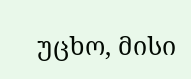უცხო, მისი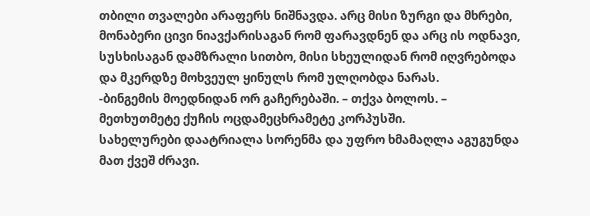თბილი თვალები არაფერს ნიშნავდა. არც მისი ზურგი და მხრები, მონაბერი ცივი ნიავქარისაგან რომ ფარავდნენ და არც ის ოდნავი, სუსხისაგან დამზრალი სითბო, მისი სხეულიდან რომ იღვრებოდა და მკერდზე მოხვეულ ყინულს რომ ულღობდა ნარას.
-ბინგემის მოედნიდან ორ გაჩერებაში. – თქვა ბოლოს. – მეთხუთმეტე ქუჩის ოცდამეცხრამეტე კორპუსში.
სახელურები დაატრიალა სორენმა და უფრო ხმამაღლა აგუგუნდა მათ ქვეშ ძრავი.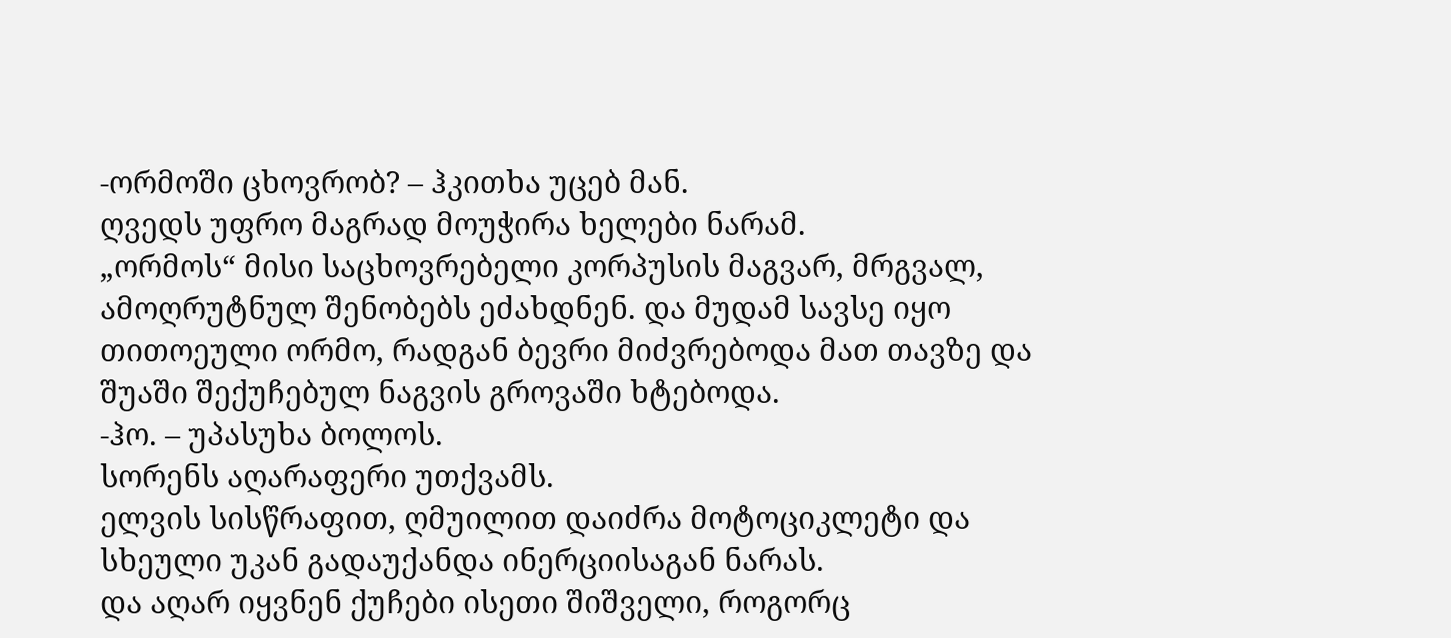-ორმოში ცხოვრობ? – ჰკითხა უცებ მან.
ღვედს უფრო მაგრად მოუჭირა ხელები ნარამ.
„ორმოს“ მისი საცხოვრებელი კორპუსის მაგვარ, მრგვალ, ამოღრუტნულ შენობებს ეძახდნენ. და მუდამ სავსე იყო თითოეული ორმო, რადგან ბევრი მიძვრებოდა მათ თავზე და შუაში შექუჩებულ ნაგვის გროვაში ხტებოდა.
-ჰო. – უპასუხა ბოლოს.
სორენს აღარაფერი უთქვამს.
ელვის სისწრაფით, ღმუილით დაიძრა მოტოციკლეტი და სხეული უკან გადაუქანდა ინერციისაგან ნარას.
და აღარ იყვნენ ქუჩები ისეთი შიშველი, როგორც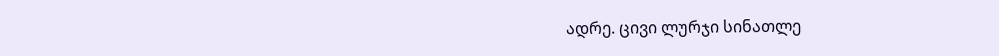ადრე. ცივი ლურჯი სინათლე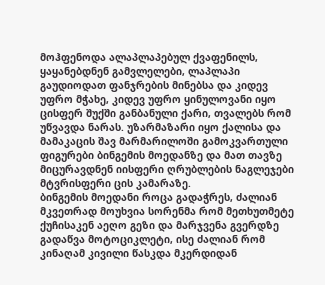მოჰფენოდა ალაპლაპებულ ქვაფენილს, ყაყანებდნენ გამვლელები, ლაპლაპი გაუდიოდათ ფანჯრების მინებსა და კიდევ უფრო მჭახე, კიდევ უფრო ყინულოვანი იყო ცისფერ შუქში განბანული ქარი, თვალებს რომ უწვავდა ნარას. უზარმაზარი იყო ქალისა და მამაკაცის შავ მარმარილოში გამოკვართული ფიგურები ბინგემის მოედანზე და მათ თავზე მიცურავდნენ იისფერი ღრუბლების ნაგლეჯები მტვრისფერი ცის კამარაზე.
ბინგემის მოედანი როცა გადაჭრეს, ძალიან მკვეთრად მოუხვია სორენმა რომ მეთხუთმეტე ქუჩისაკენ აეღო გეზი და მარჯვენა გვერდზე გადაწვა მოტოციკლეტი, ისე ძალიან რომ კინაღამ კივილი წასკდა მკერდიდან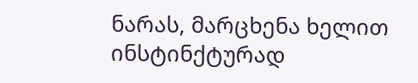ნარას, მარცხენა ხელით ინსტინქტურად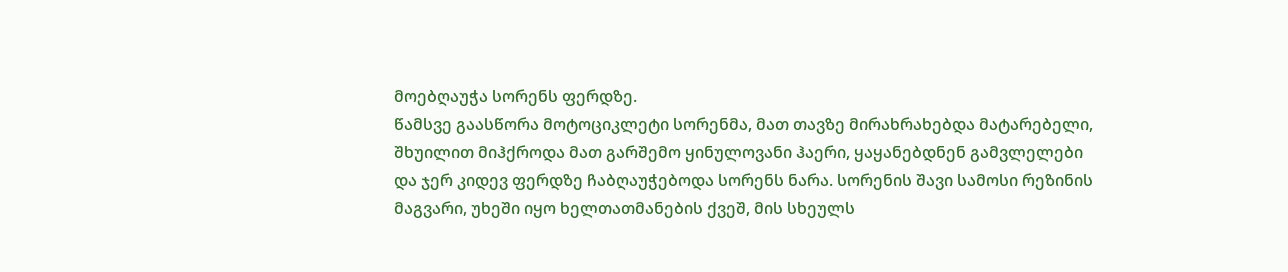მოებღაუჭა სორენს ფერდზე.
წამსვე გაასწორა მოტოციკლეტი სორენმა, მათ თავზე მირახრახებდა მატარებელი, შხუილით მიჰქროდა მათ გარშემო ყინულოვანი ჰაერი, ყაყანებდნენ გამვლელები და ჯერ კიდევ ფერდზე ჩაბღაუჭებოდა სორენს ნარა. სორენის შავი სამოსი რეზინის მაგვარი, უხეში იყო ხელთათმანების ქვეშ, მის სხეულს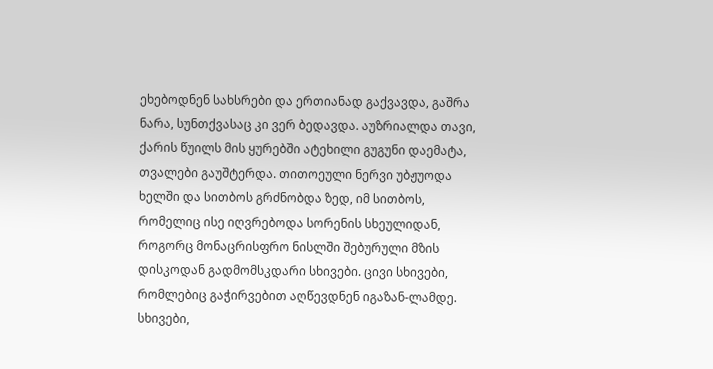ეხებოდნენ სახსრები და ერთიანად გაქვავდა, გაშრა ნარა, სუნთქვასაც კი ვერ ბედავდა. აუზრიალდა თავი, ქარის წუილს მის ყურებში ატეხილი გუგუნი დაემატა, თვალები გაუშტერდა. თითოეული ნერვი უბჟუოდა ხელში და სითბოს გრძნობდა ზედ, იმ სითბოს, რომელიც ისე იღვრებოდა სორენის სხეულიდან, როგორც მონაცრისფრო ნისლში შებურული მზის დისკოდან გადმომსკდარი სხივები. ცივი სხივები, რომლებიც გაჭირვებით აღწევდნენ იგაზან-ლამდე. სხივები,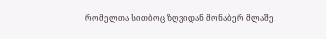რომელთა სითბოც ზღვიდან მონაბერ მლაშე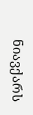ნიავქარს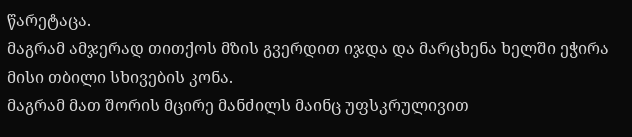წარეტაცა.
მაგრამ ამჯერად თითქოს მზის გვერდით იჯდა და მარცხენა ხელში ეჭირა მისი თბილი სხივების კონა.
მაგრამ მათ შორის მცირე მანძილს მაინც უფსკრულივით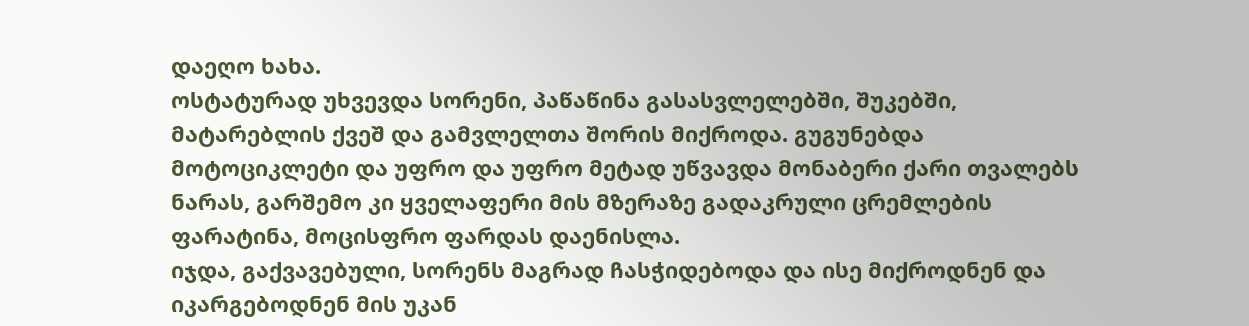დაეღო ხახა.
ოსტატურად უხვევდა სორენი, პაწაწინა გასასვლელებში, შუკებში, მატარებლის ქვეშ და გამვლელთა შორის მიქროდა. გუგუნებდა მოტოციკლეტი და უფრო და უფრო მეტად უწვავდა მონაბერი ქარი თვალებს ნარას, გარშემო კი ყველაფერი მის მზერაზე გადაკრული ცრემლების ფარატინა, მოცისფრო ფარდას დაენისლა.
იჯდა, გაქვავებული, სორენს მაგრად ჩასჭიდებოდა და ისე მიქროდნენ და იკარგებოდნენ მის უკან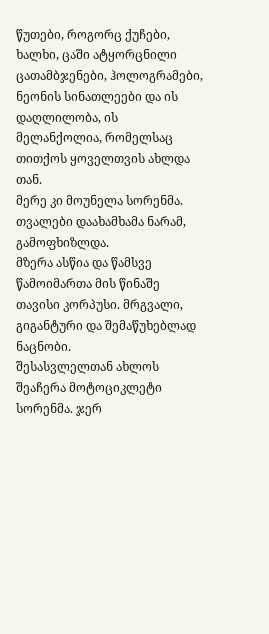წუთები, როგორც ქუჩები, ხალხი, ცაში ატყორცნილი ცათამბჯენები, ჰოლოგრამები, ნეონის სინათლეები და ის დაღლილობა, ის მელანქოლია, რომელსაც თითქოს ყოველთვის ახლდა თან.
მერე კი მოუნელა სორენმა.
თვალები დაახამხამა ნარამ, გამოფხიზლდა.
მზერა ასწია და წამსვე წამოიმართა მის წინაშე თავისი კორპუსი. მრგვალი, გიგანტური და შემაწუხებლად ნაცნობი.
შესასვლელთან ახლოს შეაჩერა მოტოციკლეტი სორენმა. ჯერ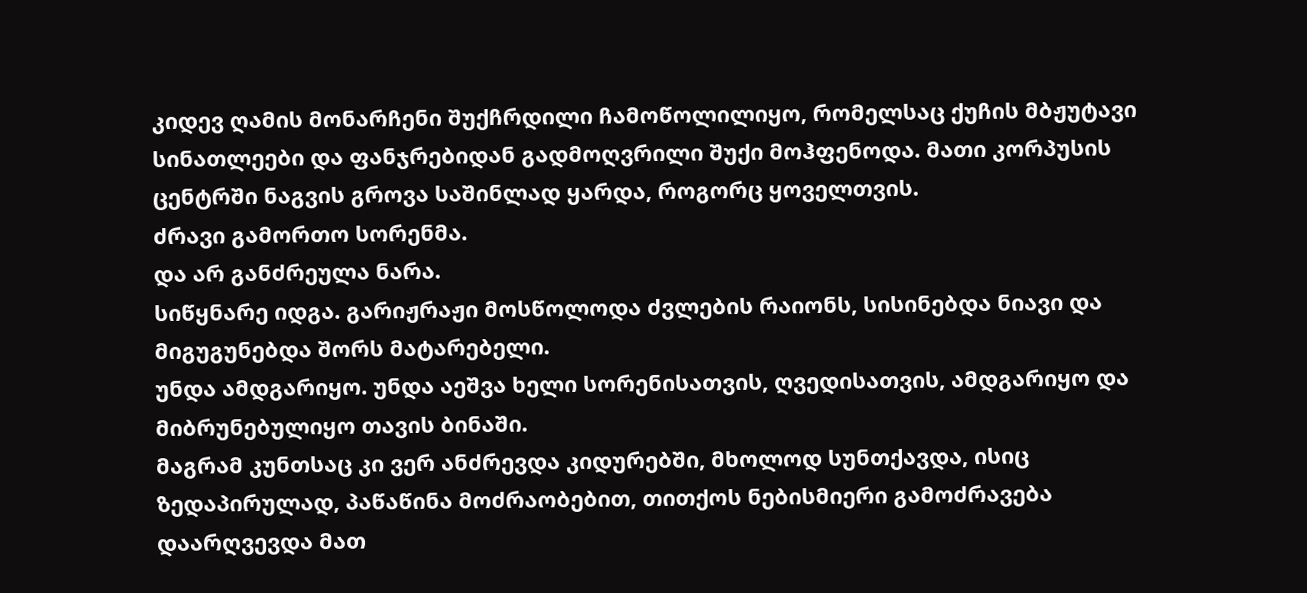კიდევ ღამის მონარჩენი შუქჩრდილი ჩამოწოლილიყო, რომელსაც ქუჩის მბჟუტავი სინათლეები და ფანჯრებიდან გადმოღვრილი შუქი მოჰფენოდა. მათი კორპუსის ცენტრში ნაგვის გროვა საშინლად ყარდა, როგორც ყოველთვის.
ძრავი გამორთო სორენმა.
და არ განძრეულა ნარა.
სიწყნარე იდგა. გარიჟრაჟი მოსწოლოდა ძვლების რაიონს, სისინებდა ნიავი და მიგუგუნებდა შორს მატარებელი.
უნდა ამდგარიყო. უნდა აეშვა ხელი სორენისათვის, ღვედისათვის, ამდგარიყო და მიბრუნებულიყო თავის ბინაში.
მაგრამ კუნთსაც კი ვერ ანძრევდა კიდურებში, მხოლოდ სუნთქავდა, ისიც ზედაპირულად, პაწაწინა მოძრაობებით, თითქოს ნებისმიერი გამოძრავება დაარღვევდა მათ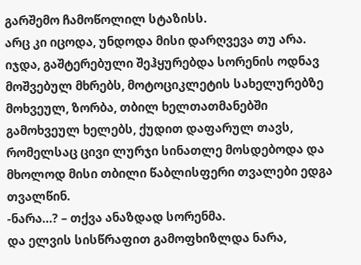გარშემო ჩამოწოლილ სტაზისს.
არც კი იცოდა, უნდოდა მისი დარღვევა თუ არა. იჯდა, გაშტერებული შეჰყურებდა სორენის ოდნავ მოშვებულ მხრებს, მოტოციკლეტის სახელურებზე მოხვეულ, ზორბა, თბილ ხელთათმანებში გამოხვეულ ხელებს, ქუდით დაფარულ თავს, რომელსაც ცივი ლურჯი სინათლე მოსდებოდა და მხოლოდ მისი თბილი წაბლისფერი თვალები ედგა თვალწინ.
-ნარა…? – თქვა ანაზდად სორენმა.
და ელვის სისწრაფით გამოფხიზლდა ნარა,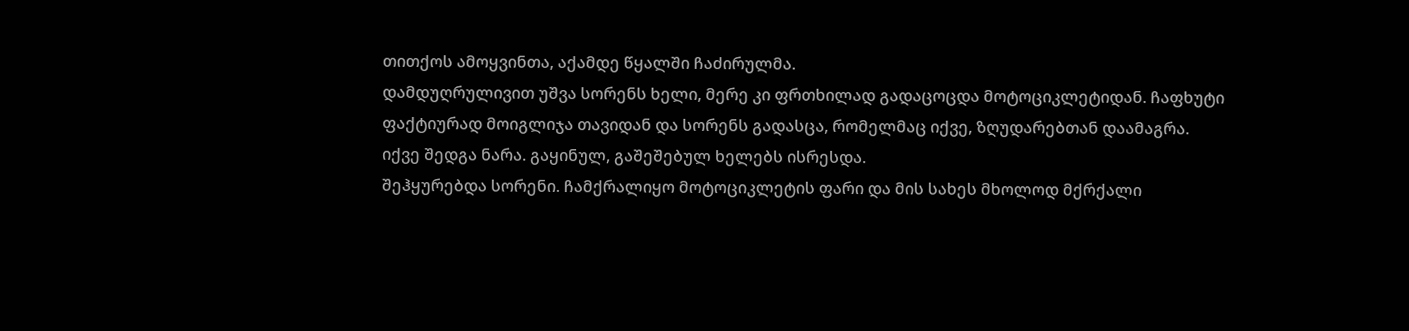თითქოს ამოყვინთა, აქამდე წყალში ჩაძირულმა.
დამდუღრულივით უშვა სორენს ხელი, მერე კი ფრთხილად გადაცოცდა მოტოციკლეტიდან. ჩაფხუტი ფაქტიურად მოიგლიჯა თავიდან და სორენს გადასცა, რომელმაც იქვე, ზღუდარებთან დაამაგრა.
იქვე შედგა ნარა. გაყინულ, გაშეშებულ ხელებს ისრესდა.
შეჰყურებდა სორენი. ჩამქრალიყო მოტოციკლეტის ფარი და მის სახეს მხოლოდ მქრქალი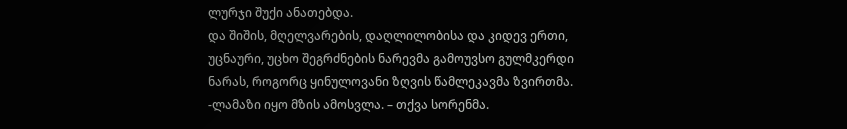ლურჯი შუქი ანათებდა.
და შიშის, მღელვარების, დაღლილობისა და კიდევ ერთი, უცნაური, უცხო შეგრძნების ნარევმა გამოუვსო გულმკერდი ნარას, როგორც ყინულოვანი ზღვის წამლეკავმა ზვირთმა.
-ლამაზი იყო მზის ამოსვლა. – თქვა სორენმა.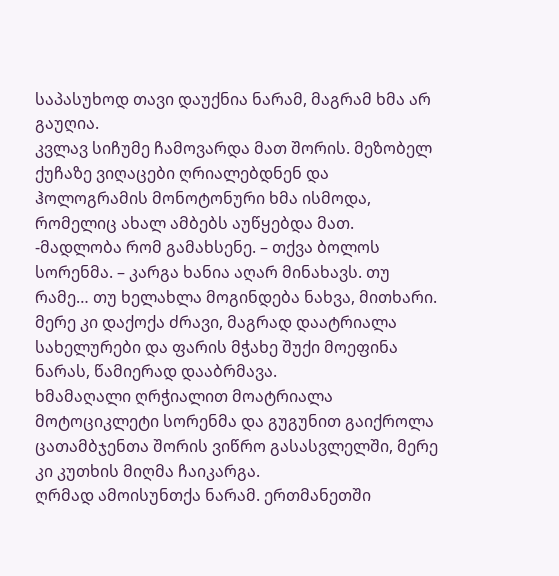საპასუხოდ თავი დაუქნია ნარამ, მაგრამ ხმა არ გაუღია.
კვლავ სიჩუმე ჩამოვარდა მათ შორის. მეზობელ ქუჩაზე ვიღაცები ღრიალებდნენ და ჰოლოგრამის მონოტონური ხმა ისმოდა, რომელიც ახალ ამბებს აუწყებდა მათ.
-მადლობა რომ გამახსენე. – თქვა ბოლოს სორენმა. – კარგა ხანია აღარ მინახავს. თუ რამე… თუ ხელახლა მოგინდება ნახვა, მითხარი.
მერე კი დაქოქა ძრავი, მაგრად დაატრიალა სახელურები და ფარის მჭახე შუქი მოეფინა ნარას, წამიერად დააბრმავა.
ხმამაღალი ღრჭიალით მოატრიალა მოტოციკლეტი სორენმა და გუგუნით გაიქროლა ცათამბჯენთა შორის ვიწრო გასასვლელში, მერე კი კუთხის მიღმა ჩაიკარგა.
ღრმად ამოისუნთქა ნარამ. ერთმანეთში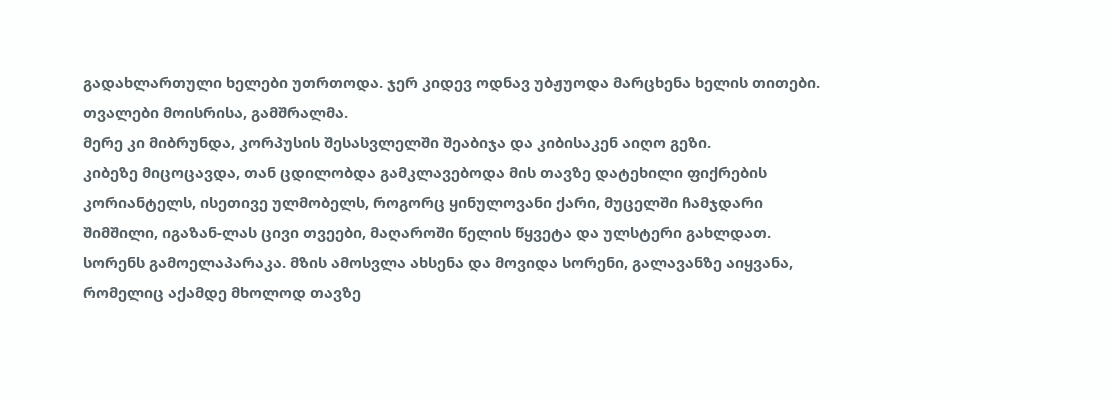გადახლართული ხელები უთრთოდა. ჯერ კიდევ ოდნავ უბჟუოდა მარცხენა ხელის თითები.
თვალები მოისრისა, გამშრალმა.
მერე კი მიბრუნდა, კორპუსის შესასვლელში შეაბიჯა და კიბისაკენ აიღო გეზი.
კიბეზე მიცოცავდა, თან ცდილობდა გამკლავებოდა მის თავზე დატეხილი ფიქრების კორიანტელს, ისეთივე ულმობელს, როგორც ყინულოვანი ქარი, მუცელში ჩამჯდარი შიმშილი, იგაზან-ლას ცივი თვეები, მაღაროში წელის წყვეტა და ულსტერი გახლდათ.
სორენს გამოელაპარაკა. მზის ამოსვლა ახსენა და მოვიდა სორენი, გალავანზე აიყვანა, რომელიც აქამდე მხოლოდ თავზე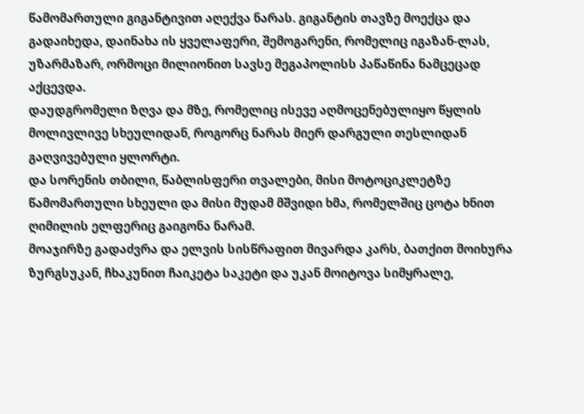წამომართული გიგანტივით აღექვა ნარას. გიგანტის თავზე მოექცა და გადაიხედა, დაინახა ის ყველაფერი, შემოგარენი, რომელიც იგაზან-ლას, უზარმაზარ, ორმოცი მილიონით სავსე მეგაპოლისს პაწაწინა ნამცეცად აქცევდა.
დაუდგრომელი ზღვა და მზე, რომელიც ისევე აღმოცენებულიყო წყლის მოლივლივე სხეულიდან, როგორც ნარას მიერ დარგული თესლიდან გაღვივებული ყლორტი.
და სორენის თბილი, წაბლისფერი თვალები, მისი მოტოციკლეტზე წამომართული სხეული და მისი მუდამ მშვიდი ხმა, რომელშიც ცოტა ხნით ღიმილის ელფერიც გაიგონა ნარამ.
მოაჯირზე გადაძვრა და ელვის სისწრაფით მივარდა კარს, ბათქით მოიხურა ზურგსუკან, ჩხაკუნით ჩაიკეტა საკეტი და უკან მოიტოვა სიმყრალე,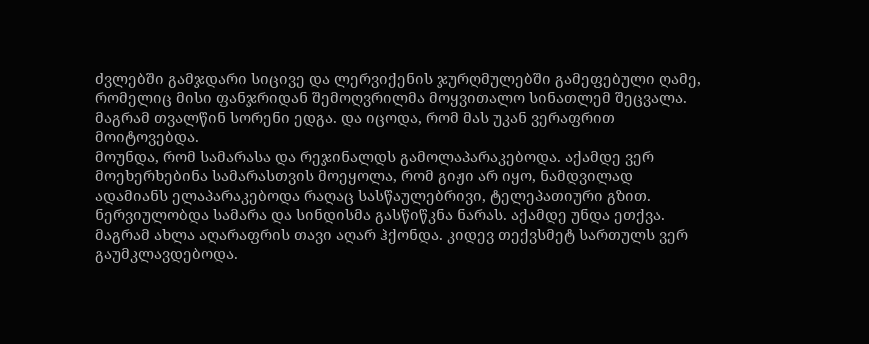ძვლებში გამჯდარი სიცივე და ლერვიქენის ჯურღმულებში გამეფებული ღამე, რომელიც მისი ფანჯრიდან შემოღვრილმა მოყვითალო სინათლემ შეცვალა.
მაგრამ თვალწინ სორენი ედგა. და იცოდა, რომ მას უკან ვერაფრით მოიტოვებდა.
მოუნდა, რომ სამარასა და რეჯინალდს გამოლაპარაკებოდა. აქამდე ვერ მოეხერხებინა სამარასთვის მოეყოლა, რომ გიჟი არ იყო, ნამდვილად ადამიანს ელაპარაკებოდა რაღაც სასწაულებრივი, ტელეპათიური გზით.
ნერვიულობდა სამარა და სინდისმა გასწიწკნა ნარას. აქამდე უნდა ეთქვა.
მაგრამ ახლა აღარაფრის თავი აღარ ჰქონდა. კიდევ თექვსმეტ სართულს ვერ გაუმკლავდებოდა.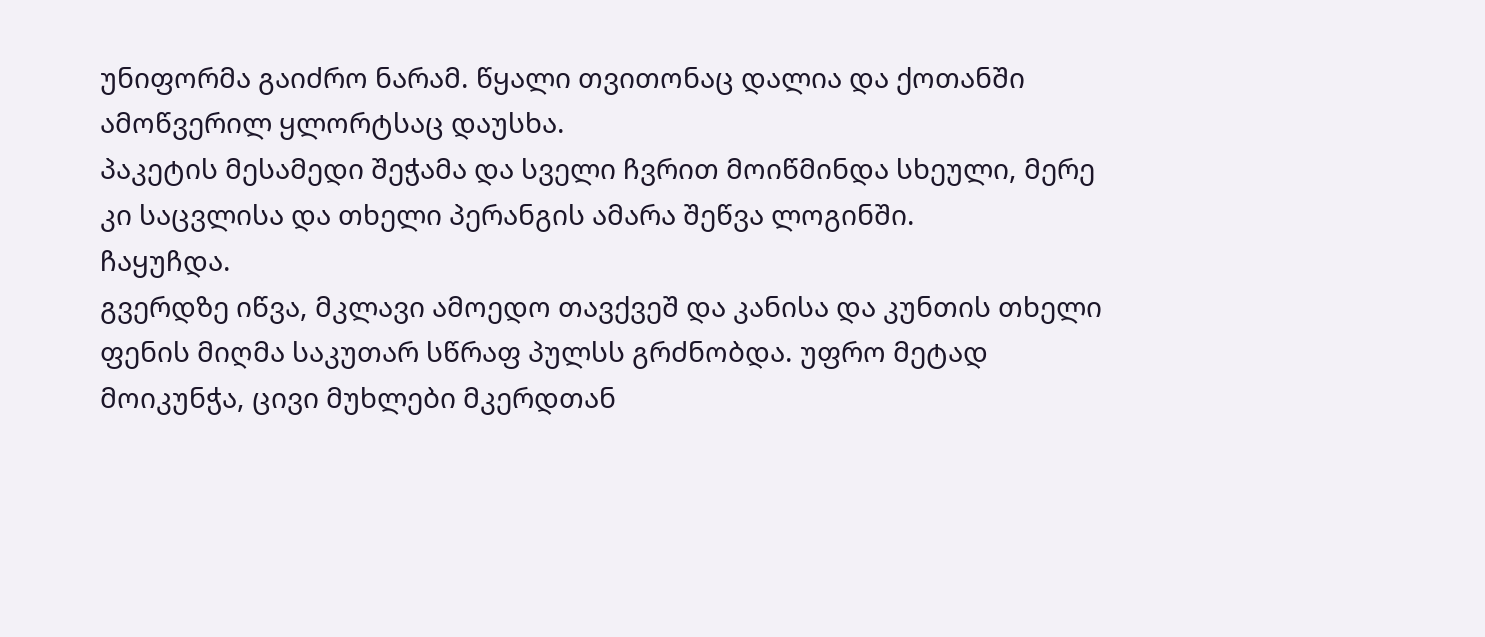უნიფორმა გაიძრო ნარამ. წყალი თვითონაც დალია და ქოთანში ამოწვერილ ყლორტსაც დაუსხა.
პაკეტის მესამედი შეჭამა და სველი ჩვრით მოიწმინდა სხეული, მერე კი საცვლისა და თხელი პერანგის ამარა შეწვა ლოგინში.
ჩაყუჩდა.
გვერდზე იწვა, მკლავი ამოედო თავქვეშ და კანისა და კუნთის თხელი ფენის მიღმა საკუთარ სწრაფ პულსს გრძნობდა. უფრო მეტად მოიკუნჭა, ცივი მუხლები მკერდთან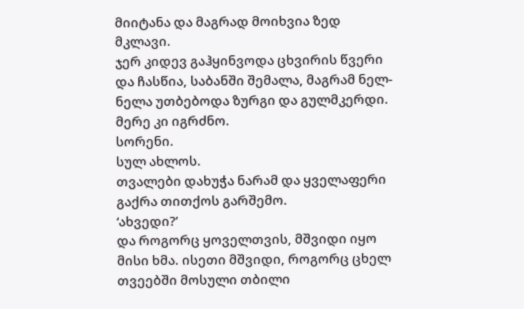მიიტანა და მაგრად მოიხვია ზედ მკლავი.
ჯერ კიდევ გაჰყინვოდა ცხვირის წვერი და ჩასწია, საბანში შემალა, მაგრამ ნელ-ნელა უთბებოდა ზურგი და გულმკერდი.
მერე კი იგრძნო.
სორენი.
სულ ახლოს.
თვალები დახუჭა ნარამ და ყველაფერი გაქრა თითქოს გარშემო.
‘ახვედი?’
და როგორც ყოველთვის, მშვიდი იყო მისი ხმა. ისეთი მშვიდი, როგორც ცხელ თვეებში მოსული თბილი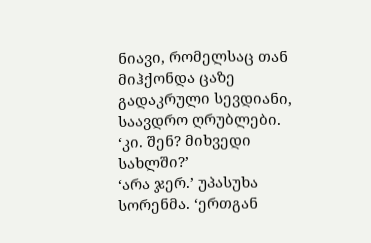ნიავი, რომელსაც თან მიჰქონდა ცაზე გადაკრული სევდიანი, საავდრო ღრუბლები.
‘კი. შენ? მიხვედი სახლში?’
‘არა ჯერ.’ უპასუხა სორენმა. ‘ერთგან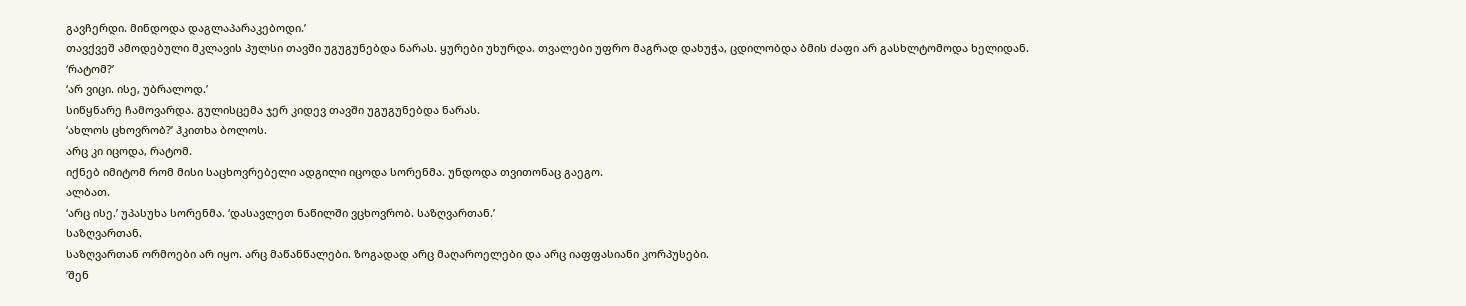გავჩერდი. მინდოდა დაგლაპარაკებოდი.’
თავქვეშ ამოდებული მკლავის პულსი თავში უგუგუნებდა ნარას. ყურები უხურდა. თვალები უფრო მაგრად დახუჭა, ცდილობდა ბმის ძაფი არ გასხლტომოდა ხელიდან.
‘რატომ?’
‘არ ვიცი. ისე, უბრალოდ.’
სიწყნარე ჩამოვარდა. გულისცემა ჯერ კიდევ თავში უგუგუნებდა ნარას.
‘ახლოს ცხოვრობ?’ ჰკითხა ბოლოს.
არც კი იცოდა, რატომ.
იქნებ იმიტომ რომ მისი საცხოვრებელი ადგილი იცოდა სორენმა. უნდოდა თვითონაც გაეგო.
ალბათ.
‘არც ისე.’ უპასუხა სორენმა. ‘დასავლეთ ნაწილში ვცხოვრობ. საზღვართან.’
საზღვართან.
საზღვართან ორმოები არ იყო. არც მაწანწალები. ზოგადად არც მაღაროელები და არც იაფფასიანი კორპუსები.
‘შენ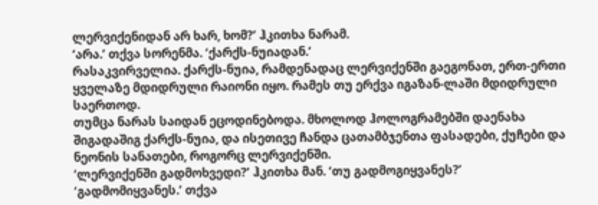ლერვიქენიდან არ ხარ, ხომ?’ ჰკითხა ნარამ.
‘არა.’ თქვა სორენმა. ‘ქარქს-ნუიადან.’
რასაკვირველია. ქარქს-ნუია, რამდენადაც ლერვიქენში გაეგონათ, ერთ-ერთი ყველაზე მდიდრული რაიონი იყო. რამეს თუ ერქვა იგაზან-ლაში მდიდრული საერთოდ.
თუმცა ნარას საიდან ეცოდინებოდა. მხოლოდ ჰოლოგრამებში დაენახა შიგადაშიგ ქარქს-ნუია, და ისეთივე ჩანდა ცათამბჯენთა ფასადები, ქუჩები და ნეონის სანათები, როგორც ლერვიქენში.
‘ლერვიქენში გადმოხვედი?’ ჰკითხა მან. ‘თუ გადმოგიყვანეს?’
‘გადმომიყვანეს.’ თქვა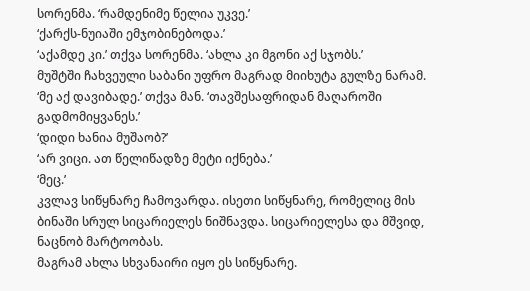სორენმა. ‘რამდენიმე წელია უკვე.’
‘ქარქს-ნუიაში ემჯობინებოდა.’
‘აქამდე კი.’ თქვა სორენმა. ‘ახლა კი მგონი აქ სჯობს.’
მუშტში ჩახვეული საბანი უფრო მაგრად მიიხუტა გულზე ნარამ.
‘მე აქ დავიბადე.’ თქვა მან. ‘თავშესაფრიდან მაღაროში გადმომიყვანეს.’
‘დიდი ხანია მუშაობ?’
‘არ ვიცი. ათ წელიწადზე მეტი იქნება.’
‘მეც.’
კვლავ სიწყნარე ჩამოვარდა. ისეთი სიწყნარე, რომელიც მის ბინაში სრულ სიცარიელეს ნიშნავდა. სიცარიელესა და მშვიდ, ნაცნობ მარტოობას.
მაგრამ ახლა სხვანაირი იყო ეს სიწყნარე.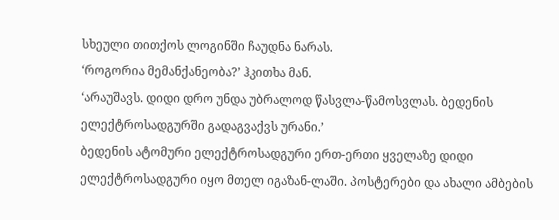სხეული თითქოს ლოგინში ჩაუდნა ნარას.
‘როგორია მემანქანეობა?’ ჰკითხა მან.
‘არაუშავს. დიდი დრო უნდა უბრალოდ წასვლა-წამოსვლას. ბედენის ელექტროსადგურში გადაგვაქვს ურანი.’
ბედენის ატომური ელექტროსადგური ერთ-ერთი ყველაზე დიდი ელექტროსადგური იყო მთელ იგაზან-ლაში. პოსტერები და ახალი ამბების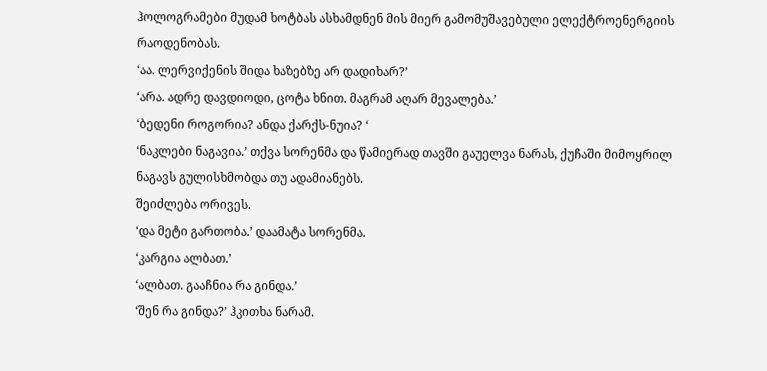ჰოლოგრამები მუდამ ხოტბას ასხამდნენ მის მიერ გამომუშავებული ელექტროენერგიის რაოდენობას.
‘აა. ლერვიქენის შიდა ხაზებზე არ დადიხარ?’
‘არა. ადრე დავდიოდი, ცოტა ხნით. მაგრამ აღარ მევალება.’
‘ბედენი როგორია? ანდა ქარქს-ნუია? ‘
‘ნაკლები ნაგავია.’ თქვა სორენმა და წამიერად თავში გაუელვა ნარას, ქუჩაში მიმოყრილ ნაგავს გულისხმობდა თუ ადამიანებს.
შეიძლება ორივეს.
‘და მეტი გართობა.’ დაამატა სორენმა.
‘კარგია ალბათ.’
‘ალბათ. გააჩნია რა გინდა.’
‘შენ რა გინდა?’ ჰკითხა ნარამ.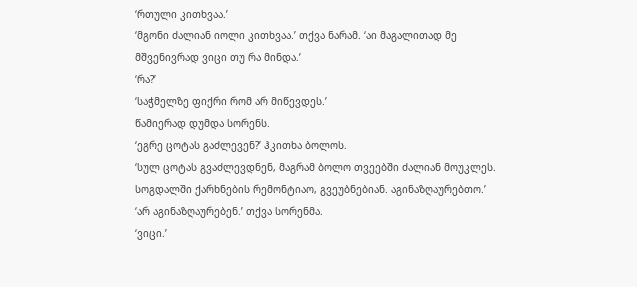‘რთული კითხვაა.’
‘მგონი ძალიან იოლი კითხვაა.’ თქვა ნარამ. ‘აი მაგალითად მე მშვენივრად ვიცი თუ რა მინდა.’
‘რა?’
‘საჭმელზე ფიქრი რომ არ მიწევდეს.’
წამიერად დუმდა სორენს.
‘ეგრე ცოტას გაძლევენ?’ ჰკითხა ბოლოს.
‘სულ ცოტას გვაძლევდნენ, მაგრამ ბოლო თვეებში ძალიან მოუკლეს. სოგდალში ქარხნების რემონტიაო, გვეუბნებიან. აგინაზღაურებთო.’
‘არ აგინაზღაურებენ.’ თქვა სორენმა.
‘ვიცი.’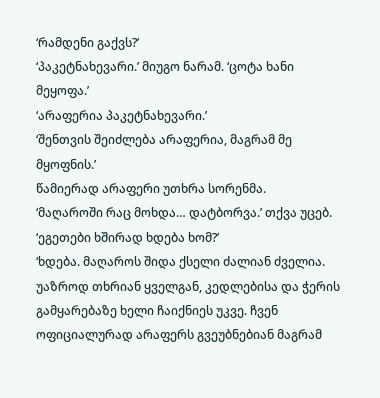‘რამდენი გაქვს?’
‘პაკეტნახევარი.’ მიუგო ნარამ. ‘ცოტა ხანი მეყოფა.’
‘არაფერია პაკეტნახევარი.’
‘შენთვის შეიძლება არაფერია, მაგრამ მე მყოფნის.’
წამიერად არაფერი უთხრა სორენმა.
‘მაღაროში რაც მოხდა… დატბორვა.’ თქვა უცებ. ‘ეგეთები ხშირად ხდება ხომ?’
‘ხდება. მაღაროს შიდა ქსელი ძალიან ძველია. უაზროდ თხრიან ყველგან, კედლებისა და ჭერის გამყარებაზე ხელი ჩაიქნიეს უკვე. ჩვენ ოფიციალურად არაფერს გვეუბნებიან მაგრამ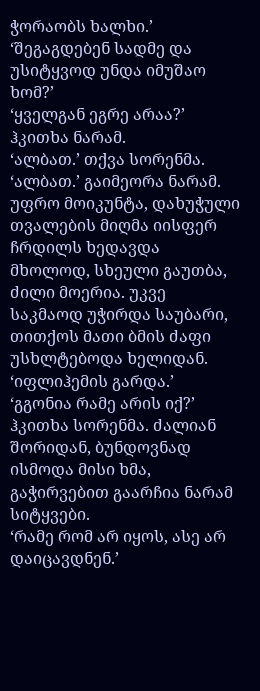ჭორაობს ხალხი.’
‘შეგაგდებენ სადმე და უსიტყვოდ უნდა იმუშაო ხომ?’
‘ყველგან ეგრე არაა?’ ჰკითხა ნარამ.
‘ალბათ.’ თქვა სორენმა.
‘ალბათ.’ გაიმეორა ნარამ. უფრო მოიკუნტა, დახუჭული თვალების მიღმა იისფერ ჩრდილს ხედავდა მხოლოდ, სხეული გაუთბა, ძილი მოერია. უკვე საკმაოდ უჭირდა საუბარი, თითქოს მათი ბმის ძაფი უსხლტებოდა ხელიდან. ‘იფლიჰემის გარდა.’
‘გგონია რამე არის იქ?’ ჰკითხა სორენმა. ძალიან შორიდან, ბუნდოვნად ისმოდა მისი ხმა, გაჭირვებით გაარჩია ნარამ სიტყვები.
‘რამე რომ არ იყოს, ასე არ დაიცავდნენ.’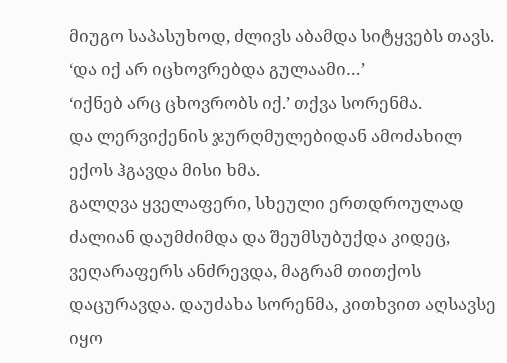მიუგო საპასუხოდ, ძლივს აბამდა სიტყვებს თავს. ‘და იქ არ იცხოვრებდა გულაამი…’
‘იქნებ არც ცხოვრობს იქ.’ თქვა სორენმა.
და ლერვიქენის ჯურღმულებიდან ამოძახილ ექოს ჰგავდა მისი ხმა.
გალღვა ყველაფერი, სხეული ერთდროულად ძალიან დაუმძიმდა და შეუმსუბუქდა კიდეც, ვეღარაფერს ანძრევდა, მაგრამ თითქოს დაცურავდა. დაუძახა სორენმა, კითხვით აღსავსე იყო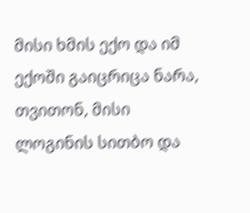მისი ხმის ექო და იმ ექოში გაიცრიცა ნარა, თვითონ, მისი ლოგინის სითბო და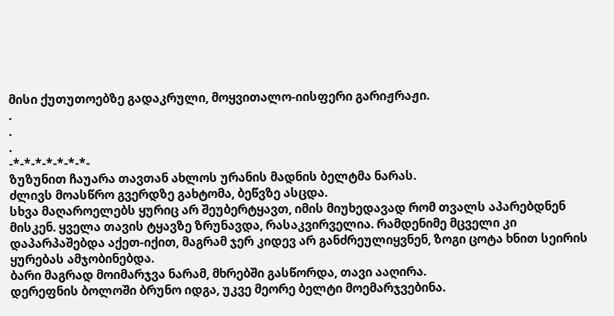მისი ქუთუთოებზე გადაკრული, მოყვითალო-იისფერი გარიჟრაჟი.
.
.
.
-*-*-*-*-*-*-*-
ზუზუნით ჩაუარა თავთან ახლოს ურანის მადნის ბელტმა ნარას.
ძლივს მოასწრო გვერდზე გახტომა, ბეწვზე ასცდა.
სხვა მაღაროელებს ყურიც არ შეუბერტყავთ, იმის მიუხედავად რომ თვალს აპარებდნენ მისკენ. ყველა თავის ტყავზე ზრუნავდა, რასაკვირველია. რამდენიმე მცველი კი დაპარპაშებდა აქეთ-იქით, მაგრამ ჯერ კიდევ არ განძრეულიყვნენ, ზოგი ცოტა ხნით სეირის ყურებას ამჯობინებდა.
ბარი მაგრად მოიმარჯვა ნარამ, მხრებში გასწორდა, თავი ააღირა.
დერეფნის ბოლოში ბრუნო იდგა, უკვე მეორე ბელტი მოემარჯვებინა.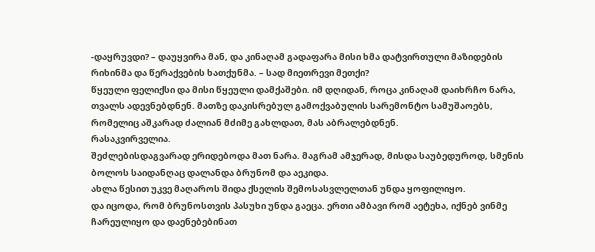-დაყრუვდი? – დაუყვირა მან, და კინაღამ გადაფარა მისი ხმა დატვირთული მაზიდების რიხინმა და წერაქვების ხათქუნმა. – სად მიეთრევი მეთქი?
წყეული ფელიქსი და მისი წყეული დამქაშები. იმ დღიდან, როცა კინაღამ დაიხრჩო ნარა, თვალს ადევნებდნენ. მათზე დაკისრებულ გამოქვაბულის სარემონტო სამუშაოებს, რომელიც აშკარად ძალიან მძიმე გახლდათ, მას აბრალებდნენ.
რასაკვირველია.
შეძლებისდაგვარად ერიდებოდა მათ ნარა. მაგრამ ამჯერად, მისდა საუბედუროდ, სმენის ბოლოს საიდანღაც დალანდა ბრუნომ და აეკიდა.
ახლა წესით უკვე მაღაროს შიდა ქსელის შემოსასვლელთან უნდა ყოფილიყო.
და იცოდა, რომ ბრუნოსთვის პასუხი უნდა გაეცა. ერთი ამბავი რომ აეტეხა, იქნებ ვინმე ჩარეულიყო და დაენებებინათ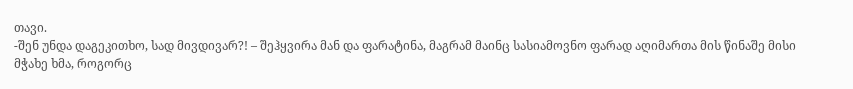თავი.
-შენ უნდა დაგეკითხო, სად მივდივარ?! – შეჰყვირა მან და ფარატინა, მაგრამ მაინც სასიამოვნო ფარად აღიმართა მის წინაშე მისი მჭახე ხმა, როგორც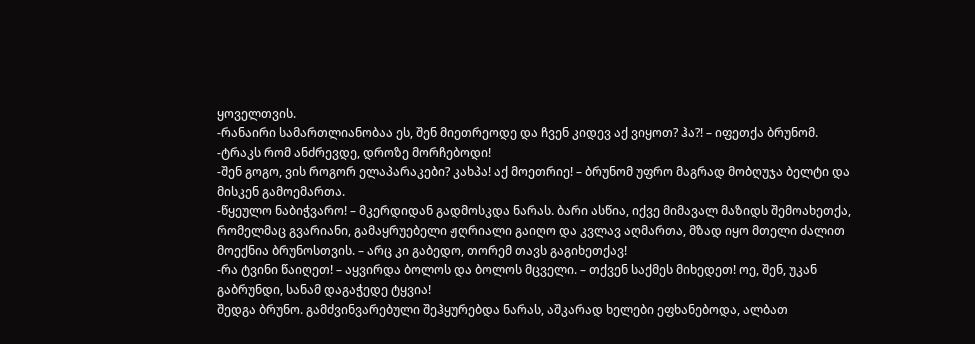ყოველთვის.
-რანაირი სამართლიანობაა ეს, შენ მიეთრეოდე და ჩვენ კიდევ აქ ვიყოთ? ჰა?! – იფეთქა ბრუნომ.
-ტრაკს რომ ანძრევდე, დროზე მორჩებოდი!
-შენ გოგო, ვის როგორ ელაპარაკები? კახპა! აქ მოეთრიე! – ბრუნომ უფრო მაგრად მობღუჯა ბელტი და მისკენ გამოემართა.
-წყეულო ნაბიჭვარო! – მკერდიდან გადმოსკდა ნარას. ბარი ასწია, იქვე მიმავალ მაზიდს შემოახეთქა, რომელმაც გვარიანი, გამაყრუებელი ჟღრიალი გაიღო და კვლავ აღმართა, მზად იყო მთელი ძალით მოექნია ბრუნოსთვის. – არც კი გაბედო, თორემ თავს გაგიხეთქავ!
-რა ტვინი წაიღეთ! – აყვირდა ბოლოს და ბოლოს მცველი. – თქვენ საქმეს მიხედეთ! ოე, შენ, უკან გაბრუნდი, სანამ დაგაჭედე ტყვია!
შედგა ბრუნო. გამძვინვარებული შეჰყურებდა ნარას, აშკარად ხელები ეფხანებოდა, ალბათ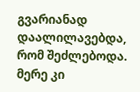გვარიანად დაალილავებდა, რომ შეძლებოდა.
მერე კი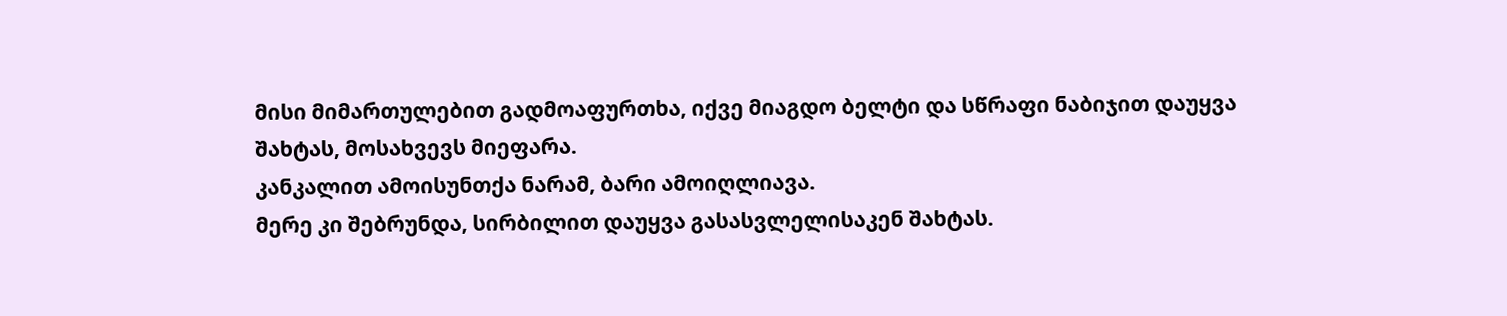მისი მიმართულებით გადმოაფურთხა, იქვე მიაგდო ბელტი და სწრაფი ნაბიჯით დაუყვა შახტას, მოსახვევს მიეფარა.
კანკალით ამოისუნთქა ნარამ, ბარი ამოიღლიავა.
მერე კი შებრუნდა, სირბილით დაუყვა გასასვლელისაკენ შახტას.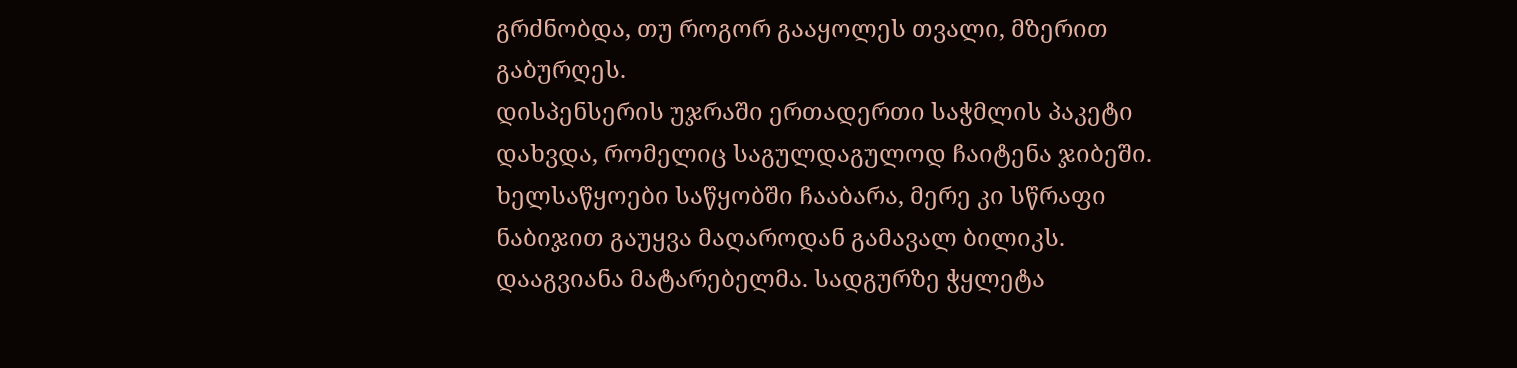გრძნობდა, თუ როგორ გააყოლეს თვალი, მზერით გაბურღეს.
დისპენსერის უჯრაში ერთადერთი საჭმლის პაკეტი დახვდა, რომელიც საგულდაგულოდ ჩაიტენა ჯიბეში.
ხელსაწყოები საწყობში ჩააბარა, მერე კი სწრაფი ნაბიჯით გაუყვა მაღაროდან გამავალ ბილიკს.
დააგვიანა მატარებელმა. სადგურზე ჭყლეტა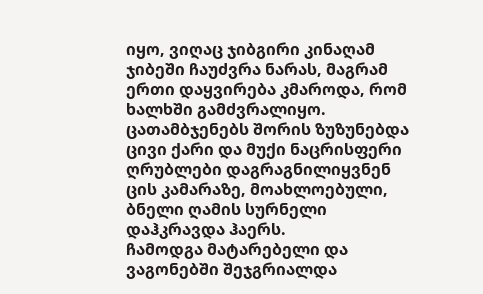იყო, ვიღაც ჯიბგირი კინაღამ ჯიბეში ჩაუძვრა ნარას, მაგრამ ერთი დაყვირება კმაროდა, რომ ხალხში გამძვრალიყო. ცათამბჯენებს შორის ზუზუნებდა ცივი ქარი და მუქი ნაცრისფერი ღრუბლები დაგრაგნილიყვნენ ცის კამარაზე, მოახლოებული, ბნელი ღამის სურნელი დაჰკრავდა ჰაერს.
ჩამოდგა მატარებელი და ვაგონებში შეჯგრიალდა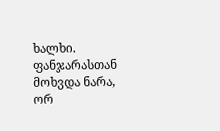ხალხი.
ფანჯარასთან მოხვდა ნარა, ორ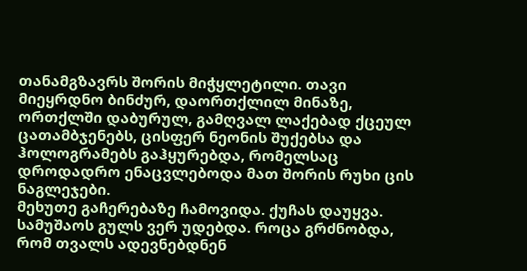თანამგზავრს შორის მიჭყლეტილი. თავი მიეყრდნო ბინძურ, დაორთქლილ მინაზე, ორთქლში დაბურულ, გამღვალ ლაქებად ქცეულ ცათამბჯენებს, ცისფერ ნეონის შუქებსა და ჰოლოგრამებს გაჰყურებდა, რომელსაც დროდადრო ენაცვლებოდა მათ შორის რუხი ცის ნაგლეჯები.
მეხუთე გაჩერებაზე ჩამოვიდა. ქუჩას დაუყვა.
სამუშაოს გულს ვერ უდებდა. როცა გრძნობდა, რომ თვალს ადევნებდნენ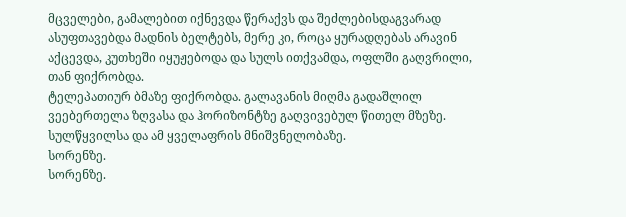მცველები, გამალებით იქნევდა წერაქვს და შეძლებისდაგვარად ასუფთავებდა მადნის ბელტებს, მერე კი, როცა ყურადღებას არავინ აქცევდა, კუთხეში იყუჟებოდა და სულს ითქვამდა, ოფლში გაღვრილი, თან ფიქრობდა.
ტელეპათიურ ბმაზე ფიქრობდა. გალავანის მიღმა გადაშლილ ვეებერთელა ზღვასა და ჰორიზონტზე გაღვივებულ წითელ მზეზე. სულწყვილსა და ამ ყველაფრის მნიშვნელობაზე.
სორენზე.
სორენზე.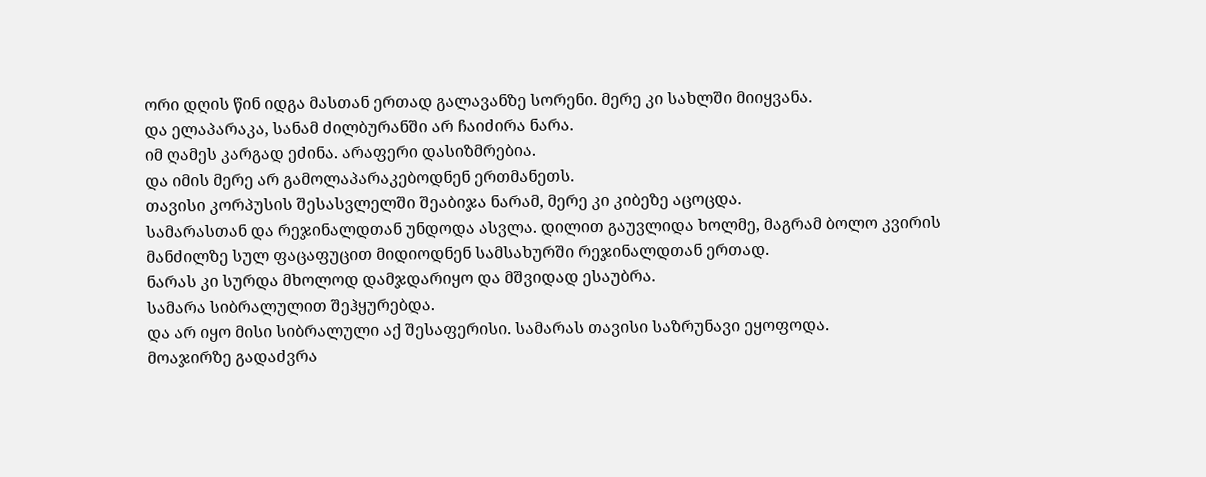ორი დღის წინ იდგა მასთან ერთად გალავანზე სორენი. მერე კი სახლში მიიყვანა.
და ელაპარაკა, სანამ ძილბურანში არ ჩაიძირა ნარა.
იმ ღამეს კარგად ეძინა. არაფერი დასიზმრებია.
და იმის მერე არ გამოლაპარაკებოდნენ ერთმანეთს.
თავისი კორპუსის შესასვლელში შეაბიჯა ნარამ, მერე კი კიბეზე აცოცდა.
სამარასთან და რეჯინალდთან უნდოდა ასვლა. დილით გაუვლიდა ხოლმე, მაგრამ ბოლო კვირის მანძილზე სულ ფაცაფუცით მიდიოდნენ სამსახურში რეჯინალდთან ერთად.
ნარას კი სურდა მხოლოდ დამჯდარიყო და მშვიდად ესაუბრა.
სამარა სიბრალულით შეჰყურებდა.
და არ იყო მისი სიბრალული აქ შესაფერისი. სამარას თავისი საზრუნავი ეყოფოდა.
მოაჯირზე გადაძვრა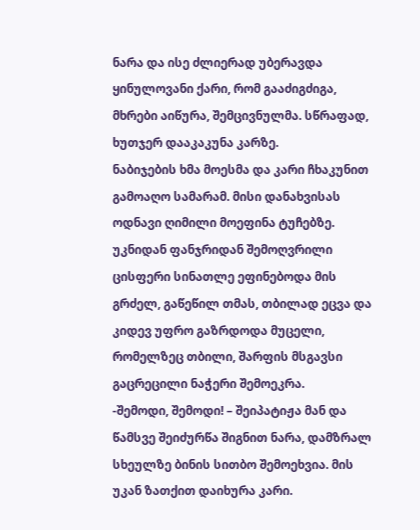ნარა და ისე ძლიერად უბერავდა ყინულოვანი ქარი, რომ გააძიგძიგა, მხრები აიწურა, შემცივნულმა. სწრაფად, ხუთჯერ დააკაკუნა კარზე.
ნაბიჯების ხმა მოესმა და კარი ჩხაკუნით გამოაღო სამარამ. მისი დანახვისას ოდნავი ღიმილი მოეფინა ტუჩებზე. უკნიდან ფანჯრიდან შემოღვრილი ცისფერი სინათლე ეფინებოდა მის გრძელ, გაწეწილ თმას, თბილად ეცვა და კიდევ უფრო გაზრდოდა მუცელი, რომელზეც თბილი, შარფის მსგავსი გაცრეცილი ნაჭერი შემოეკრა.
-შემოდი, შემოდი! – შეიპატიჟა მან და წამსვე შეიძურწა შიგნით ნარა, დამზრალ სხეულზე ბინის სითბო შემოეხვია. მის უკან ზათქით დაიხურა კარი.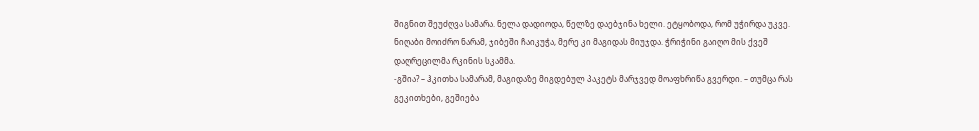შიგნით შეუძღვა სამარა. ნელა დადიოდა, წელზე დაებჯინა ხელი. ეტყობოდა, რომ უჭირდა უკვე.
ნიღაბი მოიძრო ნარამ, ჯიბეში ჩაიკუჭა, მერე კი მაგიდას მიუჯდა. ჭრიჭინი გაიღო მის ქვეშ დაღრეცილმა რკინის სკამმა.
-გშია? – ჰკითხა სამარამ, მაგიდაზე მიგდებულ პაკეტს მარჯვედ მოაფხრიწა გვერდი. – თუმცა რას გეკითხები, გეშიება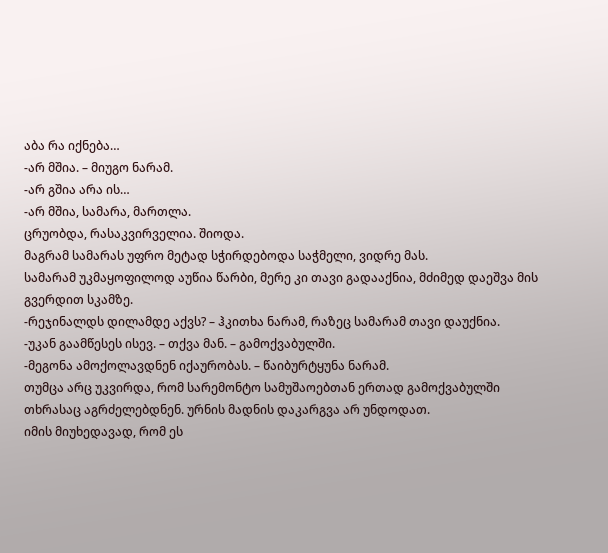აბა რა იქნება…
-არ მშია. – მიუგო ნარამ.
-არ გშია არა ის…
-არ მშია, სამარა, მართლა.
ცრუობდა, რასაკვირველია. შიოდა.
მაგრამ სამარას უფრო მეტად სჭირდებოდა საჭმელი, ვიდრე მას.
სამარამ უკმაყოფილოდ აუწია წარბი, მერე კი თავი გადააქნია, მძიმედ დაეშვა მის გვერდით სკამზე.
-რეჯინალდს დილამდე აქვს? – ჰკითხა ნარამ, რაზეც სამარამ თავი დაუქნია.
-უკან გაამწესეს ისევ. – თქვა მან. – გამოქვაბულში.
-მეგონა ამოქოლავდნენ იქაურობას. – წაიბურტყუნა ნარამ.
თუმცა არც უკვირდა, რომ სარემონტო სამუშაოებთან ერთად გამოქვაბულში თხრასაც აგრძელებდნენ. ურნის მადნის დაკარგვა არ უნდოდათ.
იმის მიუხედავად, რომ ეს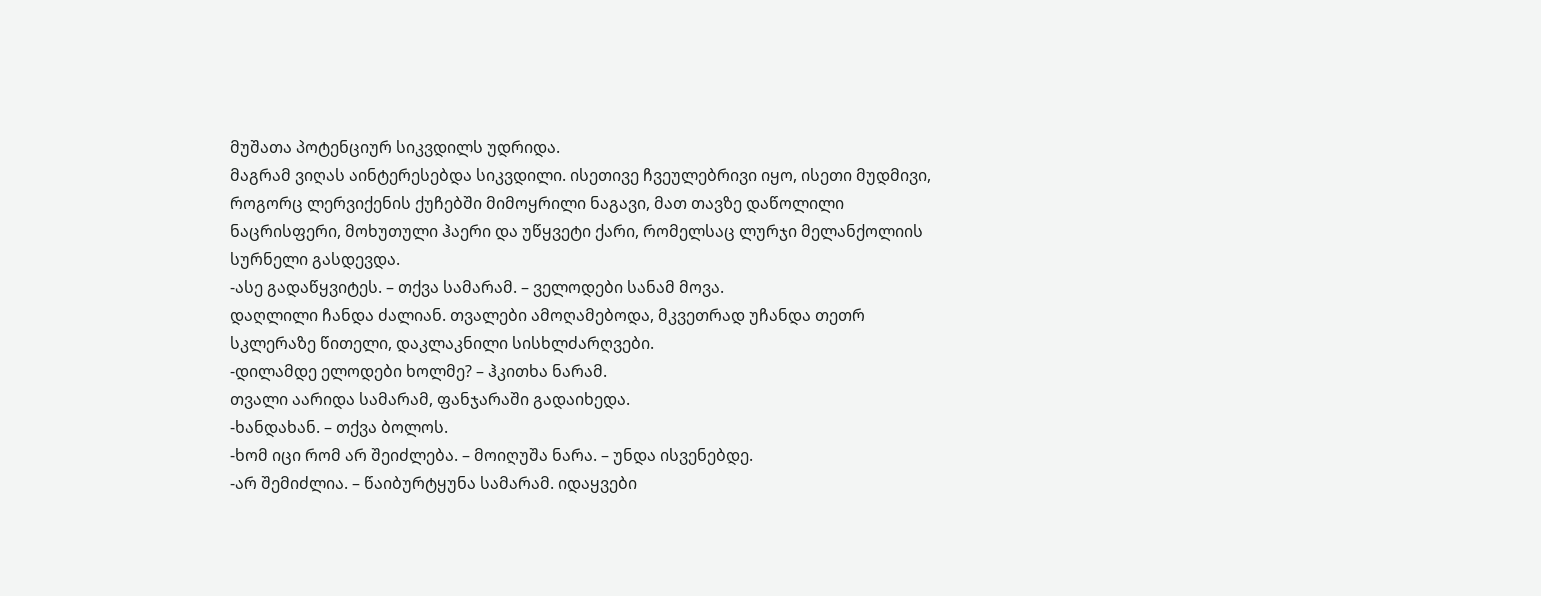მუშათა პოტენციურ სიკვდილს უდრიდა.
მაგრამ ვიღას აინტერესებდა სიკვდილი. ისეთივე ჩვეულებრივი იყო, ისეთი მუდმივი, როგორც ლერვიქენის ქუჩებში მიმოყრილი ნაგავი, მათ თავზე დაწოლილი ნაცრისფერი, მოხუთული ჰაერი და უწყვეტი ქარი, რომელსაც ლურჯი მელანქოლიის სურნელი გასდევდა.
-ასე გადაწყვიტეს. – თქვა სამარამ. – ველოდები სანამ მოვა.
დაღლილი ჩანდა ძალიან. თვალები ამოღამებოდა, მკვეთრად უჩანდა თეთრ სკლერაზე წითელი, დაკლაკნილი სისხლძარღვები.
-დილამდე ელოდები ხოლმე? – ჰკითხა ნარამ.
თვალი აარიდა სამარამ, ფანჯარაში გადაიხედა.
-ხანდახან. – თქვა ბოლოს.
-ხომ იცი რომ არ შეიძლება. – მოიღუშა ნარა. – უნდა ისვენებდე.
-არ შემიძლია. – წაიბურტყუნა სამარამ. იდაყვები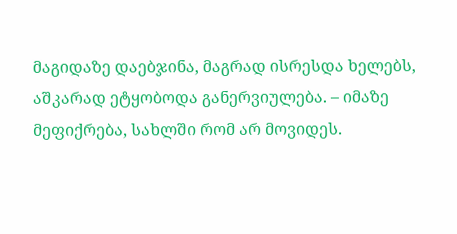მაგიდაზე დაებჯინა, მაგრად ისრესდა ხელებს, აშკარად ეტყობოდა განერვიულება. – იმაზე მეფიქრება, სახლში რომ არ მოვიდეს.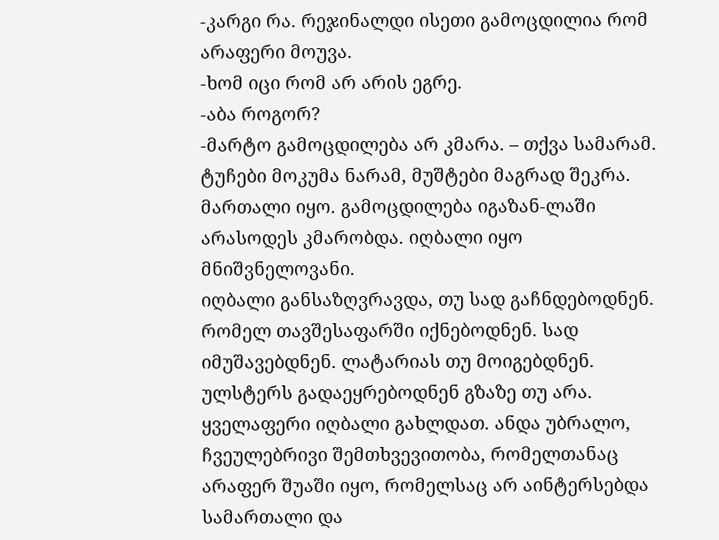-კარგი რა. რეჯინალდი ისეთი გამოცდილია რომ არაფერი მოუვა.
-ხომ იცი რომ არ არის ეგრე.
-აბა როგორ?
-მარტო გამოცდილება არ კმარა. – თქვა სამარამ.
ტუჩები მოკუმა ნარამ, მუშტები მაგრად შეკრა.
მართალი იყო. გამოცდილება იგაზან-ლაში არასოდეს კმარობდა. იღბალი იყო მნიშვნელოვანი.
იღბალი განსაზღვრავდა, თუ სად გაჩნდებოდნენ. რომელ თავშესაფარში იქნებოდნენ. სად იმუშავებდნენ. ლატარიას თუ მოიგებდნენ. ულსტერს გადაეყრებოდნენ გზაზე თუ არა.
ყველაფერი იღბალი გახლდათ. ანდა უბრალო, ჩვეულებრივი შემთხვევითობა, რომელთანაც არაფერ შუაში იყო, რომელსაც არ აინტერსებდა სამართალი და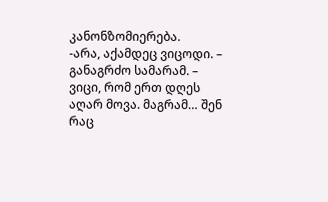კანონზომიერება.
-არა, აქამდეც ვიცოდი. – განაგრძო სამარამ. – ვიცი, რომ ერთ დღეს აღარ მოვა. მაგრამ… შენ რაც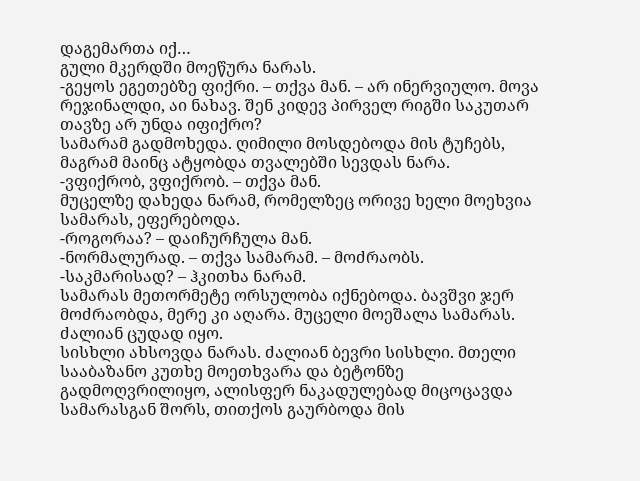დაგემართა იქ…
გული მკერდში მოეწურა ნარას.
-გეყოს ეგეთებზე ფიქრი. – თქვა მან. – არ ინერვიულო. მოვა რეჯინალდი, აი ნახავ. შენ კიდევ პირველ რიგში საკუთარ თავზე არ უნდა იფიქრო?
სამარამ გადმოხედა. ღიმილი მოსდებოდა მის ტუჩებს, მაგრამ მაინც ატყობდა თვალებში სევდას ნარა.
-ვფიქრობ, ვფიქრობ. – თქვა მან.
მუცელზე დახედა ნარამ, რომელზეც ორივე ხელი მოეხვია სამარას, ეფერებოდა.
-როგორაა? – დაიჩურჩულა მან.
-ნორმალურად. – თქვა სამარამ. – მოძრაობს.
-საკმარისად? – ჰკითხა ნარამ.
სამარას მეთორმეტე ორსულობა იქნებოდა. ბავშვი ჯერ მოძრაობდა, მერე კი აღარა. მუცელი მოეშალა სამარას.
ძალიან ცუდად იყო.
სისხლი ახსოვდა ნარას. ძალიან ბევრი სისხლი. მთელი სააბაზანო კუთხე მოეთხვარა და ბეტონზე გადმოღვრილიყო, ალისფერ ნაკადულებად მიცოცავდა სამარასგან შორს, თითქოს გაურბოდა მის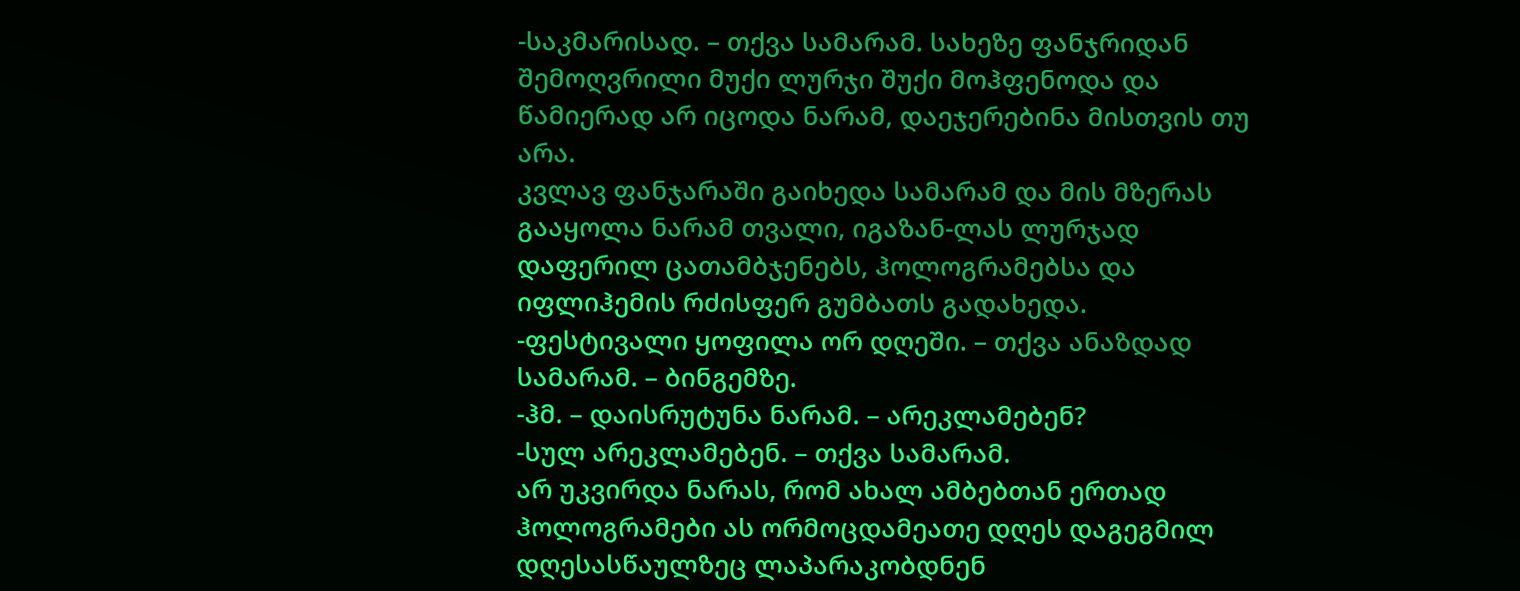-საკმარისად. – თქვა სამარამ. სახეზე ფანჯრიდან შემოღვრილი მუქი ლურჯი შუქი მოჰფენოდა და წამიერად არ იცოდა ნარამ, დაეჯერებინა მისთვის თუ არა.
კვლავ ფანჯარაში გაიხედა სამარამ და მის მზერას გააყოლა ნარამ თვალი, იგაზან-ლას ლურჯად დაფერილ ცათამბჯენებს, ჰოლოგრამებსა და იფლიჰემის რძისფერ გუმბათს გადახედა.
-ფესტივალი ყოფილა ორ დღეში. – თქვა ანაზდად სამარამ. – ბინგემზე.
-ჰმ. – დაისრუტუნა ნარამ. – არეკლამებენ?
-სულ არეკლამებენ. – თქვა სამარამ.
არ უკვირდა ნარას, რომ ახალ ამბებთან ერთად ჰოლოგრამები ას ორმოცდამეათე დღეს დაგეგმილ დღესასწაულზეც ლაპარაკობდნენ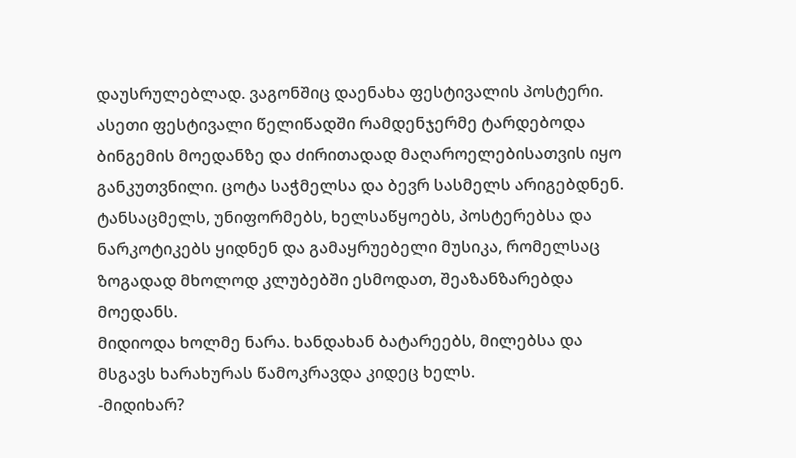დაუსრულებლად. ვაგონშიც დაენახა ფესტივალის პოსტერი.
ასეთი ფესტივალი წელიწადში რამდენჯერმე ტარდებოდა ბინგემის მოედანზე და ძირითადად მაღაროელებისათვის იყო განკუთვნილი. ცოტა საჭმელსა და ბევრ სასმელს არიგებდნენ. ტანსაცმელს, უნიფორმებს, ხელსაწყოებს, პოსტერებსა და ნარკოტიკებს ყიდნენ და გამაყრუებელი მუსიკა, რომელსაც ზოგადად მხოლოდ კლუბებში ესმოდათ, შეაზანზარებდა მოედანს.
მიდიოდა ხოლმე ნარა. ხანდახან ბატარეებს, მილებსა და მსგავს ხარახურას წამოკრავდა კიდეც ხელს.
-მიდიხარ?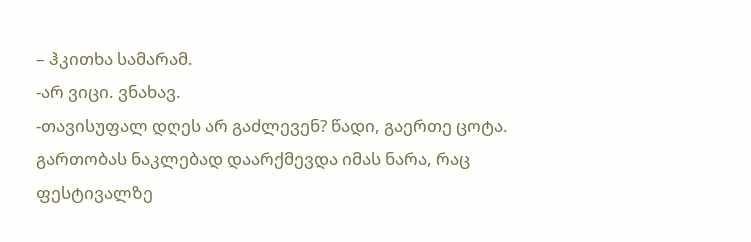– ჰკითხა სამარამ.
-არ ვიცი. ვნახავ.
-თავისუფალ დღეს არ გაძლევენ? წადი, გაერთე ცოტა.
გართობას ნაკლებად დაარქმევდა იმას ნარა, რაც ფესტივალზე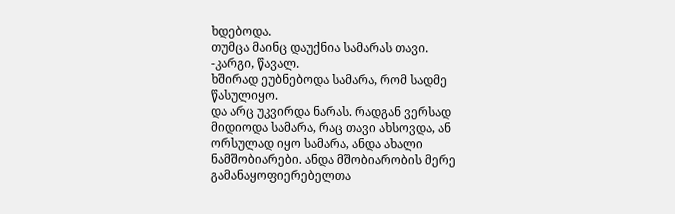ხდებოდა.
თუმცა მაინც დაუქნია სამარას თავი.
-კარგი, წავალ.
ხშირად ეუბნებოდა სამარა, რომ სადმე წასულიყო.
და არც უკვირდა ნარას. რადგან ვერსად მიდიოდა სამარა, რაც თავი ახსოვდა, ან ორსულად იყო სამარა, ანდა ახალი ნამშობიარები. ანდა მშობიარობის მერე გამანაყოფიერებელთა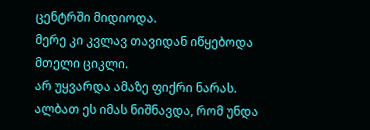ცენტრში მიდიოდა.
მერე კი კვლავ თავიდან იწყებოდა მთელი ციკლი.
არ უყვარდა ამაზე ფიქრი ნარას. ალბათ ეს იმას ნიშნავდა, რომ უნდა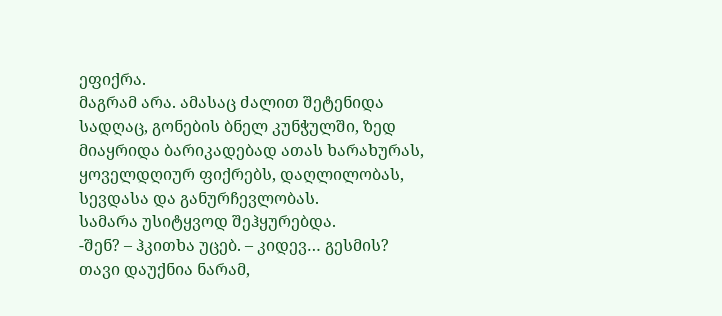ეფიქრა.
მაგრამ არა. ამასაც ძალით შეტენიდა სადღაც, გონების ბნელ კუნჭულში, ზედ მიაყრიდა ბარიკადებად ათას ხარახურას, ყოველდღიურ ფიქრებს, დაღლილობას, სევდასა და განურჩევლობას.
სამარა უსიტყვოდ შეჰყურებდა.
-შენ? – ჰკითხა უცებ. – კიდევ… გესმის?
თავი დაუქნია ნარამ,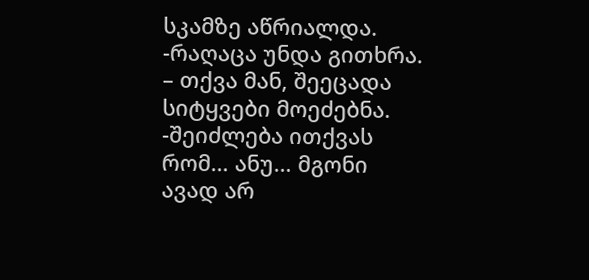სკამზე აწრიალდა.
-რაღაცა უნდა გითხრა. – თქვა მან, შეეცადა სიტყვები მოეძებნა. -შეიძლება ითქვას რომ… ანუ… მგონი ავად არ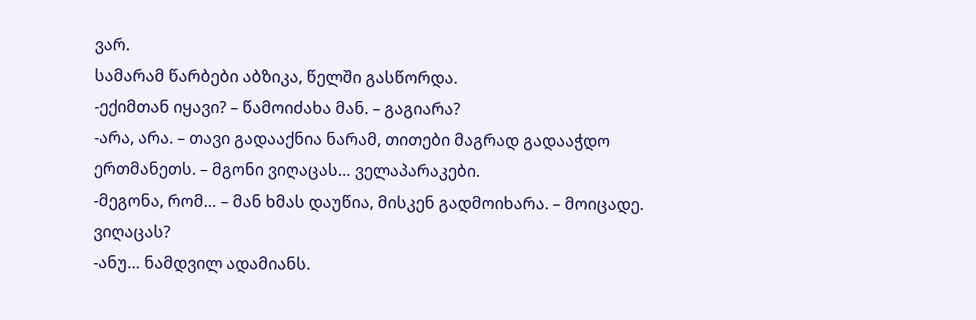ვარ.
სამარამ წარბები აბზიკა, წელში გასწორდა.
-ექიმთან იყავი? – წამოიძახა მან. – გაგიარა?
-არა, არა. – თავი გადააქნია ნარამ, თითები მაგრად გადააჭდო ერთმანეთს. – მგონი ვიღაცას… ველაპარაკები.
-მეგონა, რომ… – მან ხმას დაუწია, მისკენ გადმოიხარა. – მოიცადე. ვიღაცას?
-ანუ… ნამდვილ ადამიანს.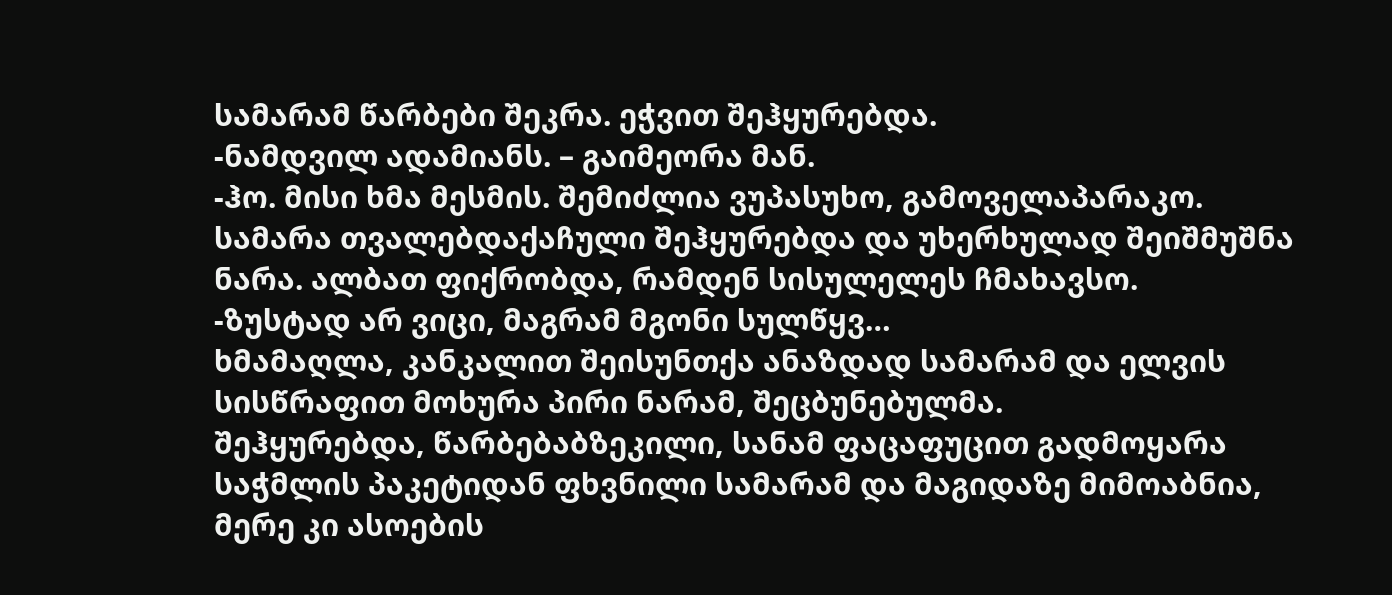სამარამ წარბები შეკრა. ეჭვით შეჰყურებდა.
-ნამდვილ ადამიანს. – გაიმეორა მან.
-ჰო. მისი ხმა მესმის. შემიძლია ვუპასუხო, გამოველაპარაკო.
სამარა თვალებდაქაჩული შეჰყურებდა და უხერხულად შეიშმუშნა ნარა. ალბათ ფიქრობდა, რამდენ სისულელეს ჩმახავსო.
-ზუსტად არ ვიცი, მაგრამ მგონი სულწყვ…
ხმამაღლა, კანკალით შეისუნთქა ანაზდად სამარამ და ელვის სისწრაფით მოხურა პირი ნარამ, შეცბუნებულმა.
შეჰყურებდა, წარბებაბზეკილი, სანამ ფაცაფუცით გადმოყარა საჭმლის პაკეტიდან ფხვნილი სამარამ და მაგიდაზე მიმოაბნია, მერე კი ასოების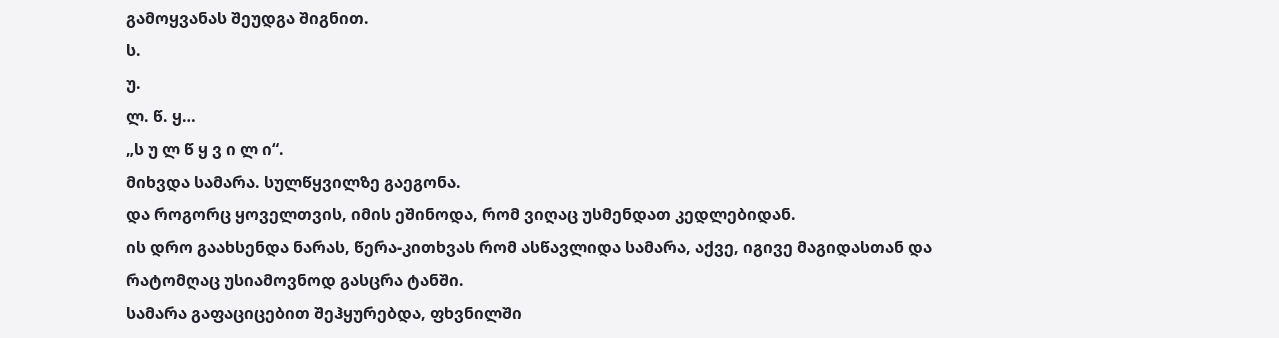გამოყვანას შეუდგა შიგნით.
ს.
უ.
ლ. წ. ყ…
„ს უ ლ წ ყ ვ ი ლ ი“.
მიხვდა სამარა. სულწყვილზე გაეგონა.
და როგორც ყოველთვის, იმის ეშინოდა, რომ ვიღაც უსმენდათ კედლებიდან.
ის დრო გაახსენდა ნარას, წერა-კითხვას რომ ასწავლიდა სამარა, აქვე, იგივე მაგიდასთან და რატომღაც უსიამოვნოდ გასცრა ტანში.
სამარა გაფაციცებით შეჰყურებდა, ფხვნილში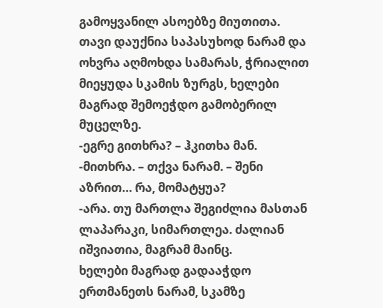გამოყვანილ ასოებზე მიუთითა.
თავი დაუქნია საპასუხოდ ნარამ და ოხვრა აღმოხდა სამარას, ჭრიალით მიეყუდა სკამის ზურგს, ხელები მაგრად შემოეჭდო გამობერილ მუცელზე.
-ეგრე გითხრა? – ჰკითხა მან.
-მითხრა. – თქვა ნარამ. – შენი აზრით… რა, მომატყუა?
-არა. თუ მართლა შეგიძლია მასთან ლაპარაკი, სიმართლეა. ძალიან იშვიათია, მაგრამ მაინც.
ხელები მაგრად გადააჭდო ერთმანეთს ნარამ, სკამზე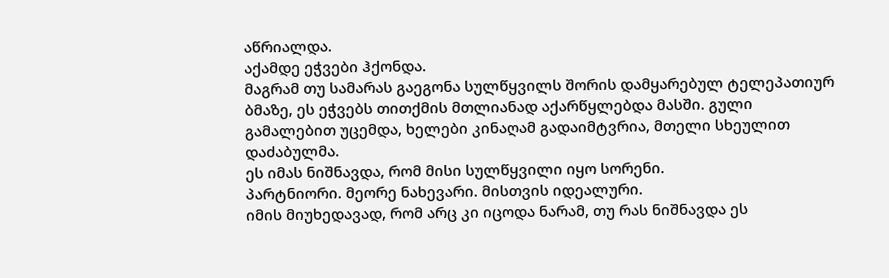აწრიალდა.
აქამდე ეჭვები ჰქონდა.
მაგრამ თუ სამარას გაეგონა სულწყვილს შორის დამყარებულ ტელეპათიურ ბმაზე, ეს ეჭვებს თითქმის მთლიანად აქარწყლებდა მასში. გული გამალებით უცემდა, ხელები კინაღამ გადაიმტვრია, მთელი სხეულით დაძაბულმა.
ეს იმას ნიშნავდა, რომ მისი სულწყვილი იყო სორენი.
პარტნიორი. მეორე ნახევარი. მისთვის იდეალური.
იმის მიუხედავად, რომ არც კი იცოდა ნარამ, თუ რას ნიშნავდა ეს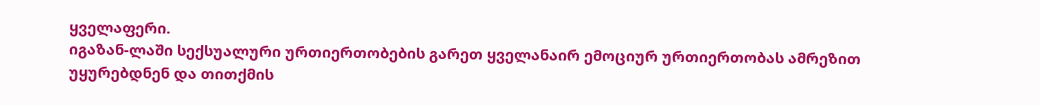ყველაფერი.
იგაზან-ლაში სექსუალური ურთიერთობების გარეთ ყველანაირ ემოციურ ურთიერთობას ამრეზით უყურებდნენ და თითქმის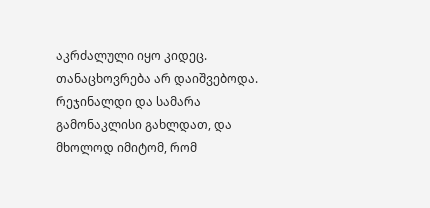აკრძალული იყო კიდეც. თანაცხოვრება არ დაიშვებოდა. რეჯინალდი და სამარა გამონაკლისი გახლდათ, და მხოლოდ იმიტომ, რომ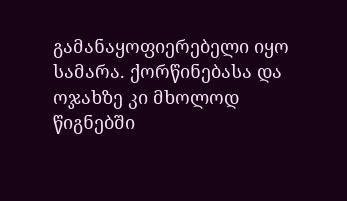გამანაყოფიერებელი იყო სამარა. ქორწინებასა და ოჯახზე კი მხოლოდ წიგნებში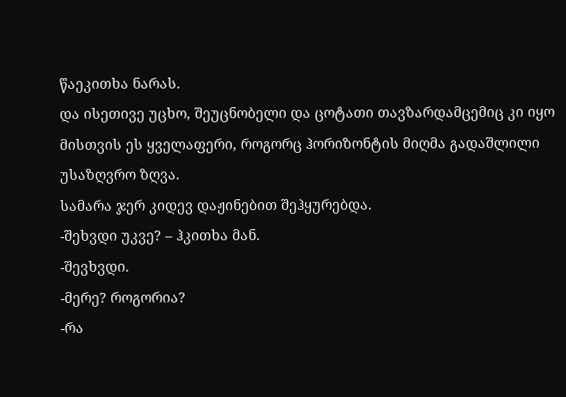წაეკითხა ნარას.
და ისეთივე უცხო, შეუცნობელი და ცოტათი თავზარდამცემიც კი იყო მისთვის ეს ყველაფერი, როგორც ჰორიზონტის მიღმა გადაშლილი უსაზღვრო ზღვა.
სამარა ჯერ კიდევ დაჟინებით შეჰყურებდა.
-შეხვდი უკვე? – ჰკითხა მან.
-შევხვდი.
-მერე? როგორია?
-რა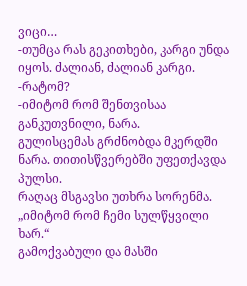ვიცი…
-თუმცა რას გეკითხები, კარგი უნდა იყოს. ძალიან, ძალიან კარგი.
-რატომ?
-იმიტომ რომ შენთვისაა განკუთვნილი, ნარა.
გულისცემას გრძნობდა მკერდში ნარა. თითისწვერებში უფეთქავდა პულსი.
რაღაც მსგავსი უთხრა სორენმა.
„იმიტომ რომ ჩემი სულწყვილი ხარ.“
გამოქვაბული და მასში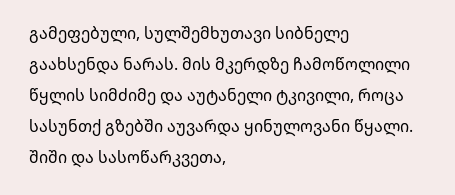გამეფებული, სულშემხუთავი სიბნელე გაახსენდა ნარას. მის მკერდზე ჩამოწოლილი წყლის სიმძიმე და აუტანელი ტკივილი, როცა სასუნთქ გზებში აუვარდა ყინულოვანი წყალი. შიში და სასოწარკვეთა,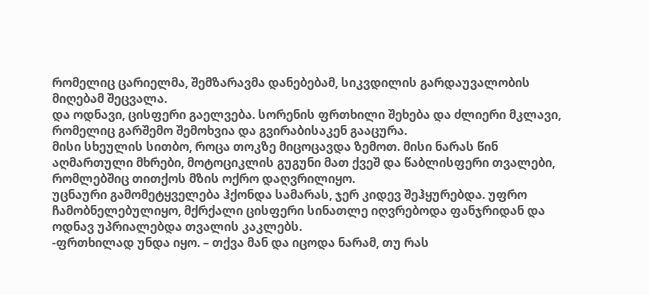რომელიც ცარიელმა, შემზარავმა დანებებამ, სიკვდილის გარდაუვალობის მიღებამ შეცვალა.
და ოდნავი, ცისფერი გაელვება. სორენის ფრთხილი შეხება და ძლიერი მკლავი, რომელიც გარშემო შემოხვია და გვირაბისაკენ გააცურა.
მისი სხეულის სითბო, როცა თოკზე მიცოცავდა ზემოთ. მისი ნარას წინ აღმართული მხრები, მოტოციკლის გუგუნი მათ ქვეშ და წაბლისფერი თვალები, რომლებშიც თითქოს მზის ოქრო დაღვრილიყო.
უცნაური გამომეტყველება ჰქონდა სამარას, ჯერ კიდევ შეჰყურებდა. უფრო ჩამობნელებულიყო, მქრქალი ცისფერი სინათლე იღვრებოდა ფანჯრიდან და ოდნავ უპრიალებდა თვალის კაკლებს.
-ფრთხილად უნდა იყო. – თქვა მან და იცოდა ნარამ, თუ რას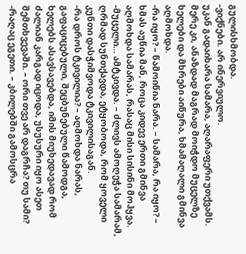გულისხმობდა.
-ვიქნები. არ ინერვიულო.
უკან გადაიხარა სამარა, აღარაფერი უთქვამს.
მერე კი, ანაზდად მაგრად მოიჭდო მუცელზე ხელები და მხრები აიწურა, ხმამაღალი გმინვა აღმოხდა.
-რა იყო? – წამოიწია ნარა. – სამარა, რა იყო? – ხმას აუწია მან, როცა კიდევ ერთი გმინვა აღმოხდა სამარას, რასაც მისი სისინი მოჰყვა.
-მუცელი… ამტკივდა. – ძლივს ამოღეჭა სამარამ, ღრმად სუნთქავდა, ეტყობოდა, რომ ყოველი კუნთი დასჭიმვოდა ტკივილისაგან.
-რა დროს ტკივილია? – აღმოხდა ნარას, გაფაციცებული, შეცბუნებული წამოდგა, ხელებს ასავსავებდა, იმის მიუხედავად რომ ძალიან კარგად იცოდა, უსუსური იყო ასეთ შემთხვევაში. – ორი თვე არ დაგრჩა? თუ სამი?
-რაღაც ეგეთი. – კბილებში გამოსცრა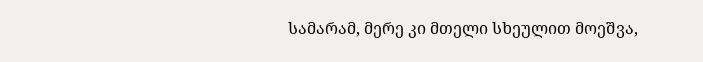სამარამ, მერე კი მთელი სხეულით მოეშვა,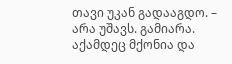თავი უკან გადააგდო. – არა უშავს. გამიარა. აქამდეც მქონია და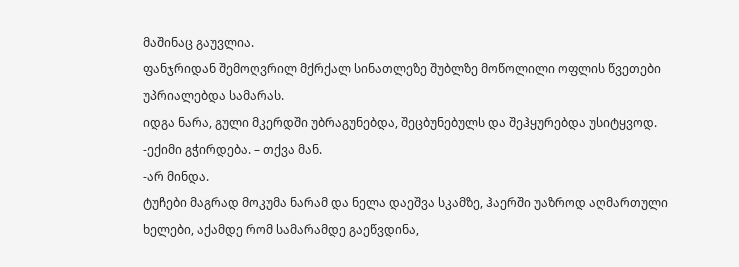მაშინაც გაუვლია.
ფანჯრიდან შემოღვრილ მქრქალ სინათლეზე შუბლზე მოწოლილი ოფლის წვეთები უპრიალებდა სამარას.
იდგა ნარა, გული მკერდში უბრაგუნებდა, შეცბუნებულს და შეჰყურებდა უსიტყვოდ.
-ექიმი გჭირდება. – თქვა მან.
-არ მინდა.
ტუჩები მაგრად მოკუმა ნარამ და ნელა დაეშვა სკამზე, ჰაერში უაზროდ აღმართული ხელები, აქამდე რომ სამარამდე გაეწვდინა,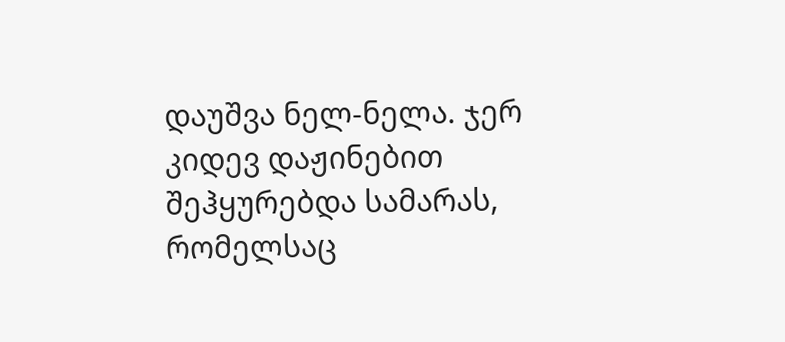დაუშვა ნელ-ნელა. ჯერ კიდევ დაჟინებით შეჰყურებდა სამარას, რომელსაც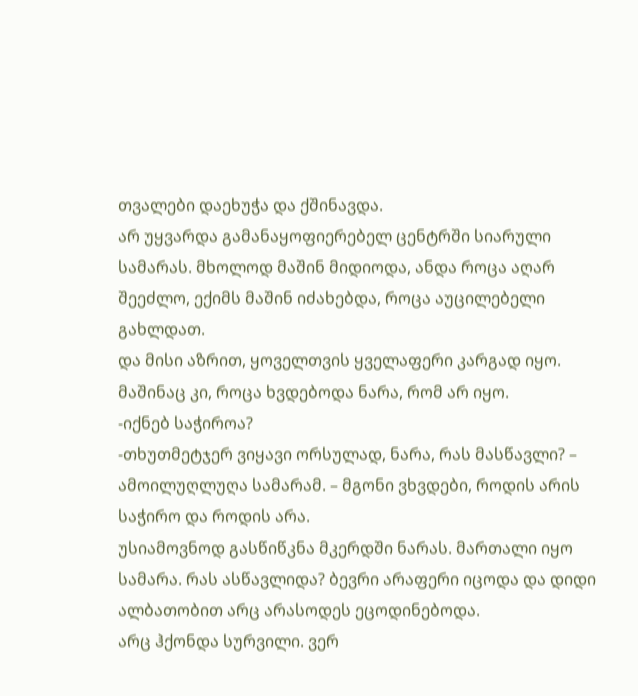თვალები დაეხუჭა და ქშინავდა.
არ უყვარდა გამანაყოფიერებელ ცენტრში სიარული სამარას. მხოლოდ მაშინ მიდიოდა, ანდა როცა აღარ შეეძლო, ექიმს მაშინ იძახებდა, როცა აუცილებელი გახლდათ.
და მისი აზრით, ყოველთვის ყველაფერი კარგად იყო.
მაშინაც კი, როცა ხვდებოდა ნარა, რომ არ იყო.
-იქნებ საჭიროა?
-თხუთმეტჯერ ვიყავი ორსულად, ნარა, რას მასწავლი? – ამოილუღლუღა სამარამ. – მგონი ვხვდები, როდის არის საჭირო და როდის არა.
უსიამოვნოდ გასწიწკნა მკერდში ნარას. მართალი იყო სამარა. რას ასწავლიდა? ბევრი არაფერი იცოდა და დიდი ალბათობით არც არასოდეს ეცოდინებოდა.
არც ჰქონდა სურვილი. ვერ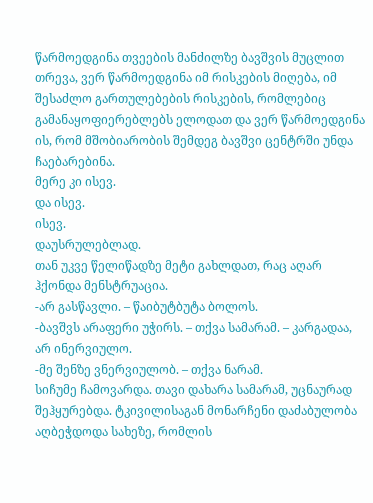წარმოედგინა თვეების მანძილზე ბავშვის მუცლით თრევა, ვერ წარმოედგინა იმ რისკების მიღება, იმ შესაძლო გართულებების რისკების, რომლებიც გამანაყოფიერებლებს ელოდათ და ვერ წარმოედგინა ის, რომ მშობიარობის შემდეგ ბავშვი ცენტრში უნდა ჩაებარებინა.
მერე კი ისევ.
და ისევ.
ისევ.
დაუსრულებლად.
თან უკვე წელიწადზე მეტი გახლდათ, რაც აღარ ჰქონდა მენსტრუაცია.
-არ გასწავლი. – წაიბუტბუტა ბოლოს.
-ბავშვს არაფერი უჭირს. – თქვა სამარამ. – კარგადაა, არ ინერვიულო.
-მე შენზე ვნერვიულობ. – თქვა ნარამ.
სიჩუმე ჩამოვარდა. თავი დახარა სამარამ, უცნაურად შეჰყურებდა. ტკივილისაგან მონარჩენი დაძაბულობა აღბეჭდოდა სახეზე, რომლის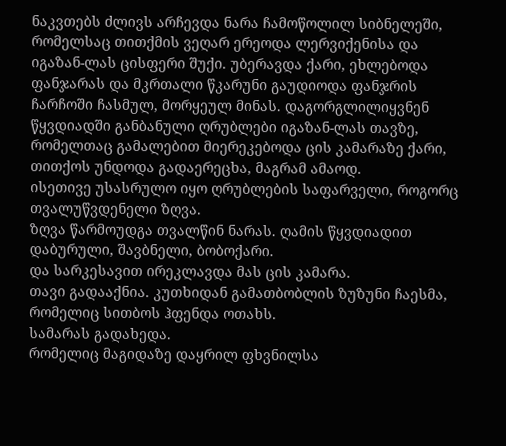ნაკვთებს ძლივს არჩევდა ნარა ჩამოწოლილ სიბნელეში, რომელსაც თითქმის ვეღარ ერეოდა ლერვიქენისა და იგაზან-ლას ცისფერი შუქი. უბერავდა ქარი, ეხლებოდა ფანჯარას და მკრთალი წკარუნი გაუდიოდა ფანჯრის ჩარჩოში ჩასმულ, მორყეულ მინას. დაგორგლილიყვნენ წყვდიადში განბანული ღრუბლები იგაზან-ლას თავზე, რომელთაც გამალებით მიერეკებოდა ცის კამარაზე ქარი, თითქოს უნდოდა გადაერეცხა, მაგრამ ამაოდ.
ისეთივე უსასრულო იყო ღრუბლების საფარველი, როგორც თვალუწვდენელი ზღვა.
ზღვა წარმოუდგა თვალწინ ნარას. ღამის წყვდიადით დაბურული, შავბნელი, ბობოქარი.
და სარკესავით ირეკლავდა მას ცის კამარა.
თავი გადააქნია. კუთხიდან გამათბობლის ზუზუნი ჩაესმა, რომელიც სითბოს ჰფენდა ოთახს.
სამარას გადახედა.
რომელიც მაგიდაზე დაყრილ ფხვნილსა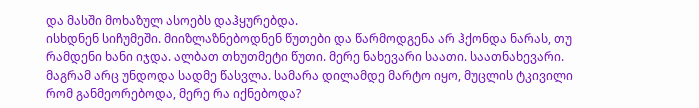და მასში მოხაზულ ასოებს დაჰყურებდა.
ისხდნენ სიჩუმეში. მიიზლაზნებოდნენ წუთები და წარმოდგენა არ ჰქონდა ნარას, თუ რამდენი ხანი იჯდა. ალბათ თხუთმეტი წუთი. მერე ნახევარი საათი. საათნახევარი.
მაგრამ არც უნდოდა სადმე წასვლა. სამარა დილამდე მარტო იყო, მუცლის ტკივილი რომ განმეორებოდა, მერე რა იქნებოდა?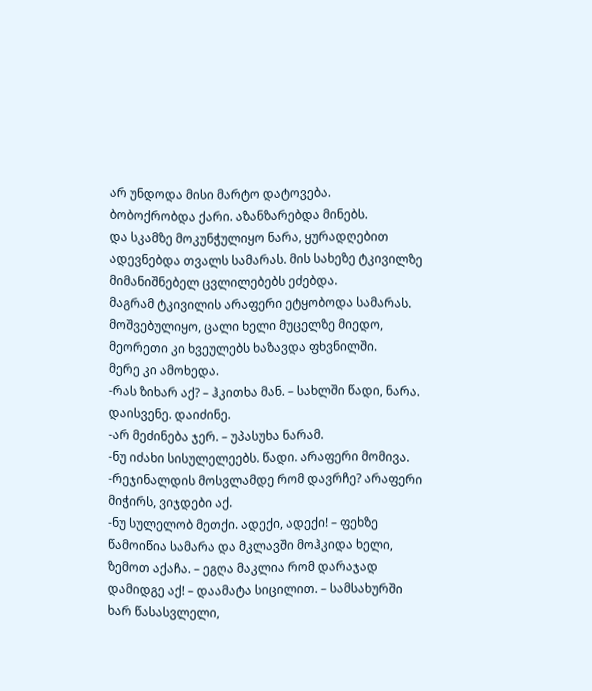არ უნდოდა მისი მარტო დატოვება.
ბობოქრობდა ქარი. აზანზარებდა მინებს.
და სკამზე მოკუნჭულიყო ნარა, ყურადღებით ადევნებდა თვალს სამარას. მის სახეზე ტკივილზე მიმანიშნებელ ცვლილებებს ეძებდა.
მაგრამ ტკივილის არაფერი ეტყობოდა სამარას. მოშვებულიყო, ცალი ხელი მუცელზე მიედო, მეორეთი კი ხვეულებს ხაზავდა ფხვნილში.
მერე კი ამოხედა.
-რას ზიხარ აქ? – ჰკითხა მან. – სახლში წადი, ნარა. დაისვენე. დაიძინე.
-არ მეძინება ჯერ. – უპასუხა ნარამ.
-ნუ იძახი სისულელეებს. წადი. არაფერი მომივა.
-რეჯინალდის მოსვლამდე რომ დავრჩე? არაფერი მიჭირს, ვიჯდები აქ.
-ნუ სულელობ მეთქი. ადექი, ადექი! – ფეხზე წამოიწია სამარა და მკლავში მოჰკიდა ხელი, ზემოთ აქაჩა. – ეგღა მაკლია რომ დარაჯად დამიდგე აქ! – დაამატა სიცილით. – სამსახურში ხარ წასასვლელი,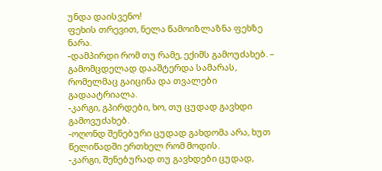უნდა დაისვენო!
ფეხის თრევით, ნელა წამოიზლაზნა ფეხზე ნარა.
-დამპირდი რომ თუ რამე, ექიმს გამოუძახებ. – გამომცდელად დააშტერდა სამარას, რომელმაც გაიცინა და თვალები გადაატრიალა.
-კარგი, გპირდები, ხო, თუ ცუდად გავხდი გამოვუძახებ.
-ოღონდ შენებური ცუდად გახდომა არა, ხუთ წელიწადში ერთხელ რომ მოდის.
-კარგი, შენებურად თუ გავხდები ცუდად,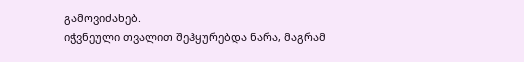გამოვიძახებ.
იჭვნეული თვალით შეჰყურებდა ნარა, მაგრამ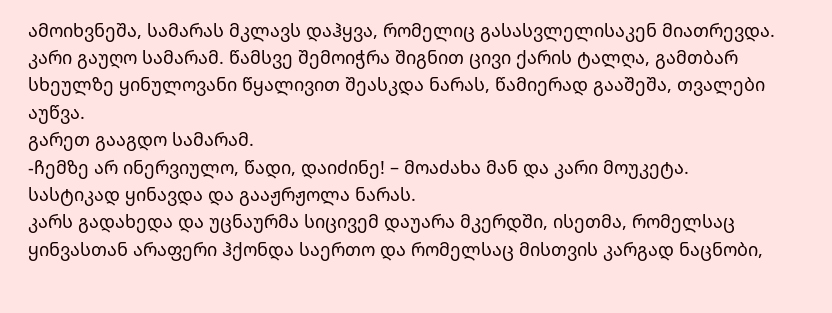ამოიხვნეშა, სამარას მკლავს დაჰყვა, რომელიც გასასვლელისაკენ მიათრევდა.
კარი გაუღო სამარამ. წამსვე შემოიჭრა შიგნით ცივი ქარის ტალღა, გამთბარ სხეულზე ყინულოვანი წყალივით შეასკდა ნარას, წამიერად გააშეშა, თვალები აუწვა.
გარეთ გააგდო სამარამ.
-ჩემზე არ ინერვიულო, წადი, დაიძინე! – მოაძახა მან და კარი მოუკეტა.
სასტიკად ყინავდა და გააჟრჟოლა ნარას.
კარს გადახედა და უცნაურმა სიცივემ დაუარა მკერდში, ისეთმა, რომელსაც ყინვასთან არაფერი ჰქონდა საერთო და რომელსაც მისთვის კარგად ნაცნობი,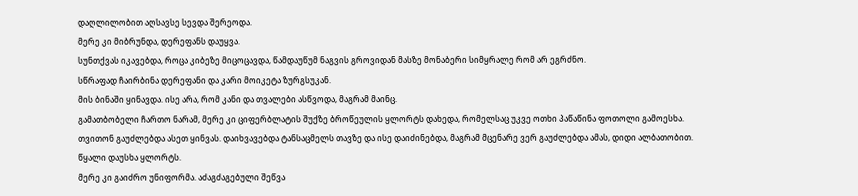დაღლილობით აღსავსე სევდა შერეოდა.
მერე კი მიბრუნდა, დერეფანს დაუყვა.
სუნთქვას იკავებდა, როცა კიბეზე მიცოცავდა, წამდაუწუმ ნაგვის გროვიდან მასზე მონაბერი სიმყრალე რომ არ ეგრძნო.
სწრაფად ჩაირბინა დერეფანი და კარი მოიკეტა ზურგსუკან.
მის ბინაში ყინავდა. ისე არა, რომ კანი და თვალები ასწვოდა, მაგრამ მაინც.
გამათბობელი ჩართო ნარამ, მერე კი ციფერბლატის შუქზე ბროწეულის ყლორტს დახედა, რომელსაც უკვე ოთხი პაწაწინა ფოთოლი გამოესხა.
თვითონ გაუძლებდა ასეთ ყინვას. დაიხვავებდა ტანსაცმელს თავზე და ისე დაიძინებდა, მაგრამ მცენარე ვერ გაუძლებდა ამას, დიდი ალბათობით.
წყალი დაუსხა ყლორტს.
მერე კი გაიძრო უნიფორმა. აძაგძაგებული შეწვა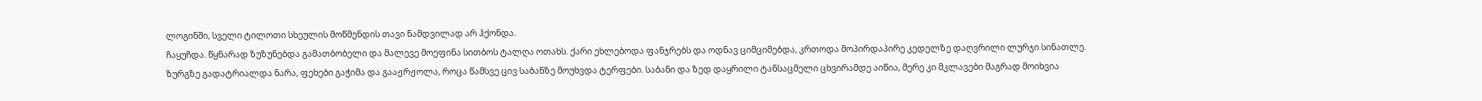ლოგინში, სველი ტილოთი სხეულის მოწმენდის თავი ნამდვილად არ ჰქონდა.
ჩაყუჩდა. წყნარად ზუზუნებდა გამათბობელი და მალევე მოეფინა სითბოს ტალღა ოთახს. ქარი ეხლებოდა ფანჯრებს და ოდნავ ციმციმებდა, კრთოდა მოპირდაპირე კედელზე დაღვრილი ლურჯი სინათლე.
ზურგზე გადატრიალდა ნარა, ფეხები გაჭიმა და გააჟრჟოლა, როცა წამსვე ცივ საბანზე მოუხვდა ტერფები. საბანი და ზედ დაყრილი ტანსაცმელი ცხვირამდე აიწია, მერე კი მკლავები მაგრად მოიხვია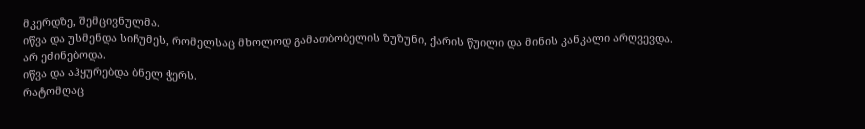მკერდზე, შემცივნულმა.
იწვა და უსმენდა სიჩუმეს, რომელსაც მხოლოდ გამათბობელის ზუზუნი, ქარის წუილი და მინის კანკალი არღვევდა.
არ ეძინებოდა.
იწვა და აჰყურებდა ბნელ ჭერს.
რატომღაც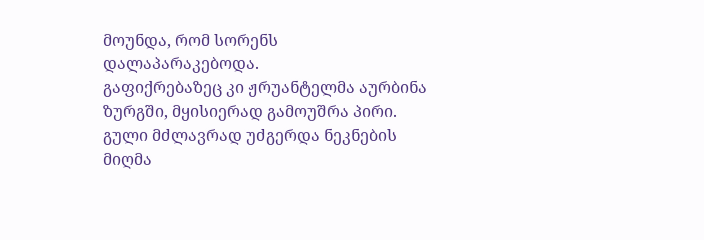მოუნდა, რომ სორენს დალაპარაკებოდა.
გაფიქრებაზეც კი ჟრუანტელმა აურბინა ზურგში, მყისიერად გამოუშრა პირი. გული მძლავრად უძგერდა ნეკნების მიღმა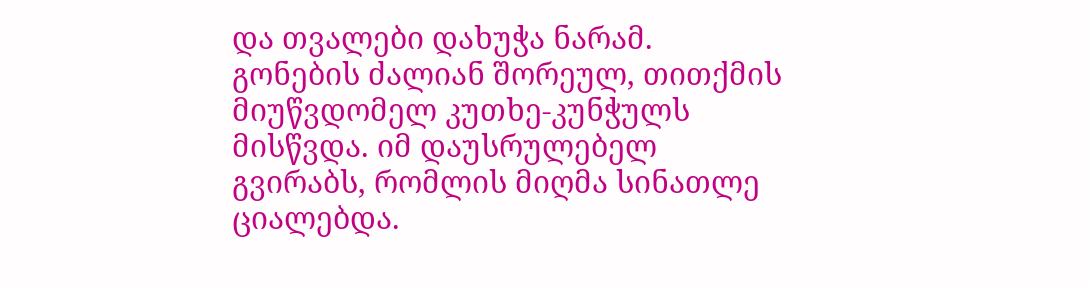და თვალები დახუჭა ნარამ.
გონების ძალიან შორეულ, თითქმის მიუწვდომელ კუთხე-კუნჭულს მისწვდა. იმ დაუსრულებელ გვირაბს, რომლის მიღმა სინათლე ციალებდა.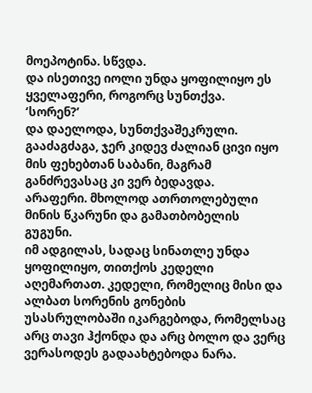მოეპოტინა. სწვდა.
და ისეთივე იოლი უნდა ყოფილიყო ეს ყველაფერი, როგორც სუნთქვა.
‘სორენ?’
და დაელოდა, სუნთქვაშეკრული. გააძაგძაგა, ჯერ კიდევ ძალიან ცივი იყო მის ფეხებთან საბანი, მაგრამ განძრევასაც კი ვერ ბედავდა.
არაფერი. მხოლოდ ათრთოლებული მინის წკარუნი და გამათბობელის გუგუნი.
იმ ადგილას, სადაც სინათლე უნდა ყოფილიყო, თითქოს კედელი აღემართათ. კედელი, რომელიც მისი და ალბათ სორენის გონების უსასრულობაში იკარგებოდა, რომელსაც არც თავი ჰქონდა და არც ბოლო და ვერც ვერასოდეს გადაახტებოდა ნარა.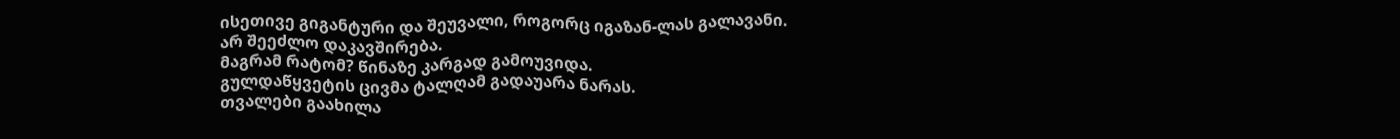ისეთივე გიგანტური და შეუვალი, როგორც იგაზან-ლას გალავანი.
არ შეეძლო დაკავშირება.
მაგრამ რატომ? წინაზე კარგად გამოუვიდა.
გულდაწყვეტის ცივმა ტალღამ გადაუარა ნარას.
თვალები გაახილა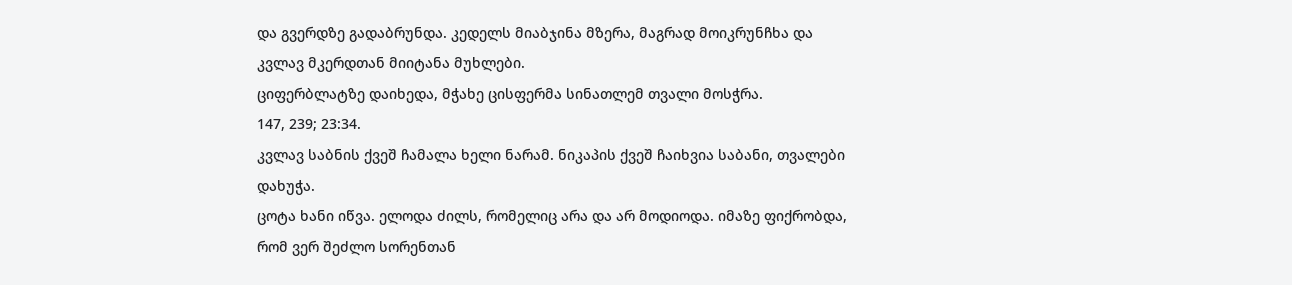და გვერდზე გადაბრუნდა. კედელს მიაბჯინა მზერა, მაგრად მოიკრუნჩხა და კვლავ მკერდთან მიიტანა მუხლები.
ციფერბლატზე დაიხედა, მჭახე ცისფერმა სინათლემ თვალი მოსჭრა.
147, 239; 23:34.
კვლავ საბნის ქვეშ ჩამალა ხელი ნარამ. ნიკაპის ქვეშ ჩაიხვია საბანი, თვალები დახუჭა.
ცოტა ხანი იწვა. ელოდა ძილს, რომელიც არა და არ მოდიოდა. იმაზე ფიქრობდა, რომ ვერ შეძლო სორენთან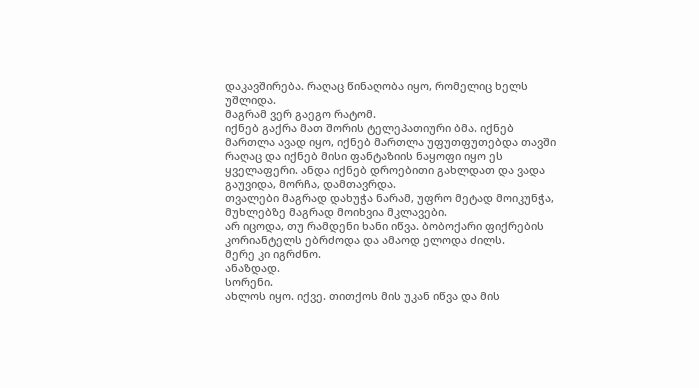დაკავშირება. რაღაც წინაღობა იყო, რომელიც ხელს უშლიდა.
მაგრამ ვერ გაეგო რატომ.
იქნებ გაქრა მათ შორის ტელეპათიური ბმა. იქნებ მართლა ავად იყო, იქნებ მართლა უფუთფუთებდა თავში რაღაც და იქნებ მისი ფანტაზიის ნაყოფი იყო ეს ყველაფერი. ანდა იქნებ დროებითი გახლდათ და ვადა გაუვიდა, მორჩა, დამთავრდა.
თვალები მაგრად დახუჭა ნარამ, უფრო მეტად მოიკუნჭა, მუხლებზე მაგრად მოიხვია მკლავები.
არ იცოდა, თუ რამდენი ხანი იწვა. ბობოქარი ფიქრების კორიანტელს ებრძოდა და ამაოდ ელოდა ძილს.
მერე კი იგრძნო.
ანაზდად.
სორენი.
ახლოს იყო. იქვე. თითქოს მის უკან იწვა და მის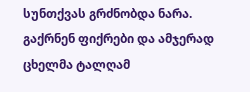სუნთქვას გრძნობდა ნარა.
გაქრნენ ფიქრები და ამჯერად ცხელმა ტალღამ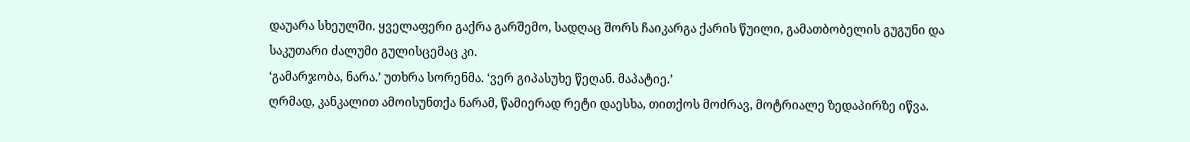დაუარა სხეულში. ყველაფერი გაქრა გარშემო, სადღაც შორს ჩაიკარგა ქარის წუილი, გამათბობელის გუგუნი და საკუთარი ძალუმი გულისცემაც კი.
‘გამარჯობა, ნარა.’ უთხრა სორენმა. ‘ვერ გიპასუხე წეღან. მაპატიე.’
ღრმად, კანკალით ამოისუნთქა ნარამ, წამიერად რეტი დაესხა, თითქოს მოძრავ, მოტრიალე ზედაპირზე იწვა.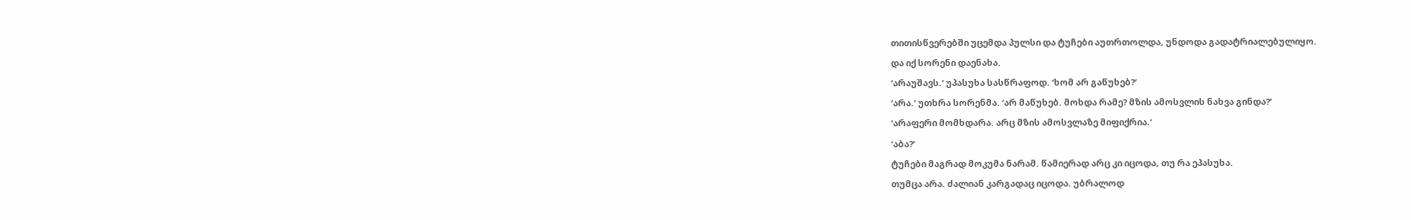თითისწვერებში უცემდა პულსი და ტუჩები აუთრთოლდა, უნდოდა გადატრიალებულიყო.
და იქ სორენი დაენახა.
‘არაუშავს.’ უპასუხა სასწრაფოდ. ‘ხომ არ გაწუხებ?’
‘არა.’ უთხრა სორენმა. ‘არ მაწუხებ. მოხდა რამე? მზის ამოსვლის ნახვა გინდა?’
‘არაფერი მომხდარა. არც მზის ამოსვლაზე მიფიქრია.’
‘აბა?’
ტუჩები მაგრად მოკუმა ნარამ. წამიერად არც კი იცოდა, თუ რა ეპასუხა.
თუმცა არა. ძალიან კარგადაც იცოდა. უბრალოდ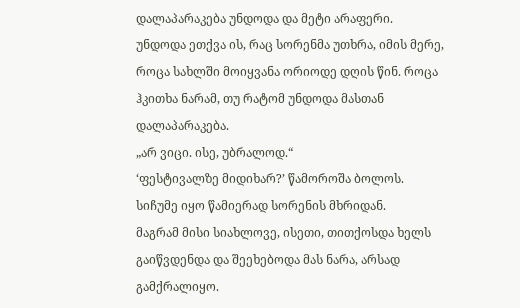დალაპარაკება უნდოდა და მეტი არაფერი.
უნდოდა ეთქვა ის, რაც სორენმა უთხრა, იმის მერე, როცა სახლში მოიყვანა ორიოდე დღის წინ. როცა ჰკითხა ნარამ, თუ რატომ უნდოდა მასთან დალაპარაკება.
„არ ვიცი. ისე, უბრალოდ.“
‘ფესტივალზე მიდიხარ?’ წამოროშა ბოლოს.
სიჩუმე იყო წამიერად სორენის მხრიდან.
მაგრამ მისი სიახლოვე, ისეთი, თითქოსდა ხელს გაიწვდენდა და შეეხებოდა მას ნარა, არსად გამქრალიყო.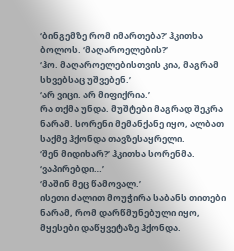‘ბინგემზე რომ იმართება?’ ჰკითხა ბოლოს. ‘მაღაროელების?’
‘ჰო. მაღაროელებისთვის კია, მაგრამ სხვებსაც უშვებენ.’
‘არ ვიცი. არ მიფიქრია.’
რა თქმა უნდა. მუშტები მაგრად შეკრა ნარამ. სორენი მემანქანე იყო, ალბათ საქმე ჰქონდა თავზესაყრელი.
‘შენ მიდიხარ?’ ჰკითხა სორენმა.
‘ვაპირებდი…’
‘მაშინ მეც წამოვალ.’
ისეთი ძალით მოუჭირა საბანს თითები ნარამ, რომ დარწმუნებული იყო, მყესები დაწყვეტაზე ჰქონდა.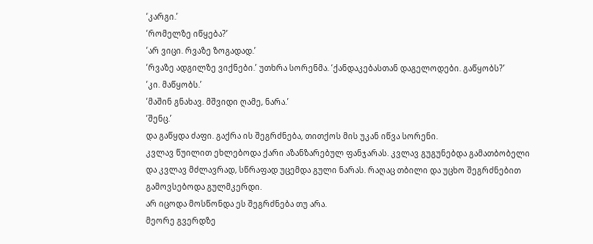‘კარგი.’
‘რომელზე იწყება?’
‘არ ვიცი. რვაზე ზოგადად.’
‘რვაზე ადგილზე ვიქნები.’ უთხრა სორენმა. ‘ქანდაკებასთან დაგელოდები. გაწყობს?’
‘კი. მაწყობს.’
‘მაშინ გნახავ. მშვიდი ღამე, ნარა.’
‘შენც.’
და გაწყდა ძაფი. გაქრა ის შეგრძნება, თითქოს მის უკან იწვა სორენი.
კვლავ წუილით ეხლებოდა ქარი აზანზარებულ ფანჯარას. კვლავ გუგუნებდა გამათბობელი და კვლავ მძლავრად, სწრაფად უცემდა გული ნარას. რაღაც თბილი და უცხო შეგრძნებით გამოვსებოდა გულმკერდი.
არ იცოდა მოსწონდა ეს შეგრძნება თუ არა.
მეორე გვერდზე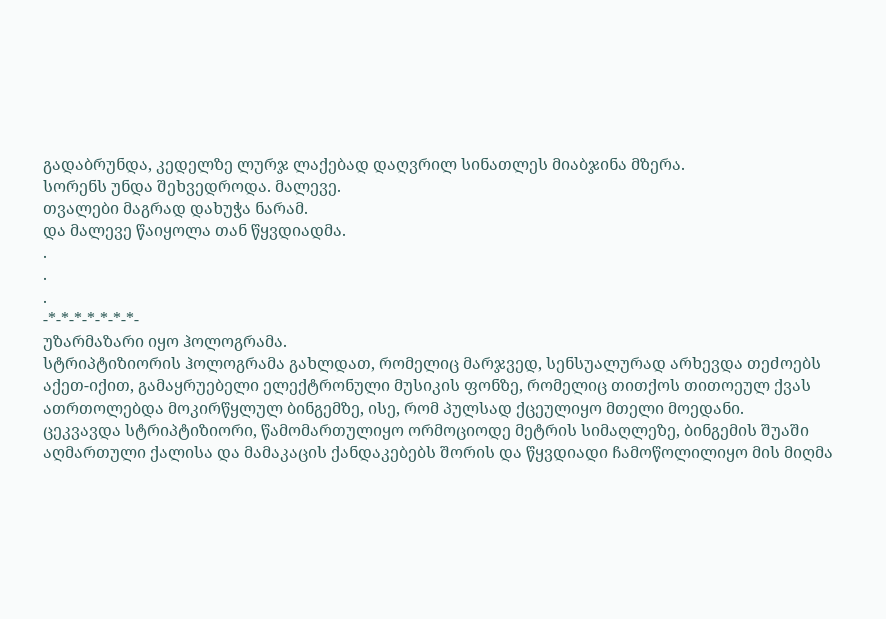გადაბრუნდა, კედელზე ლურჯ ლაქებად დაღვრილ სინათლეს მიაბჯინა მზერა.
სორენს უნდა შეხვედროდა. მალევე.
თვალები მაგრად დახუჭა ნარამ.
და მალევე წაიყოლა თან წყვდიადმა.
.
.
.
-*-*-*-*-*-*-*-
უზარმაზარი იყო ჰოლოგრამა.
სტრიპტიზიორის ჰოლოგრამა გახლდათ, რომელიც მარჯვედ, სენსუალურად არხევდა თეძოებს აქეთ-იქით, გამაყრუებელი ელექტრონული მუსიკის ფონზე, რომელიც თითქოს თითოეულ ქვას ათრთოლებდა მოკირწყლულ ბინგემზე, ისე, რომ პულსად ქცეულიყო მთელი მოედანი.
ცეკვავდა სტრიპტიზიორი, წამომართულიყო ორმოციოდე მეტრის სიმაღლეზე, ბინგემის შუაში აღმართული ქალისა და მამაკაცის ქანდაკებებს შორის და წყვდიადი ჩამოწოლილიყო მის მიღმა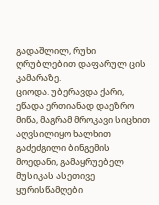გადაშლილ, რუხი ღრუბლებით დაფარულ ცის კამარაზე.
ციოდა. უბერავდა ქარი, ეწადა ერთიანად დაეზრო მიწა, მაგრამ მროკავი სიცხით აღვსილიყო ხალხით გაძეძგილი ბინგემის მოედანი, გამაყრუებელ მუსიკას ასეთივე ყურისწამღები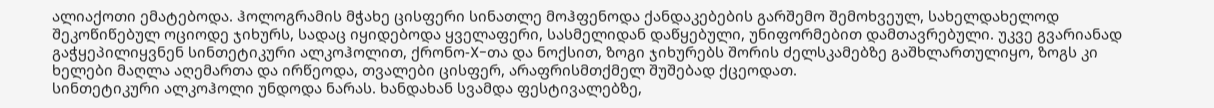ალიაქოთი ემატებოდა. ჰოლოგრამის მჭახე ცისფერი სინათლე მოჰფენოდა ქანდაკებების გარშემო შემოხვეულ, სახელდახელოდ შეკოწიწებულ ოციოდე ჯიხურს, სადაც იყიდებოდა ყველაფერი, სასმელიდან დაწყებული, უნიფორმებით დამთავრებული. უკვე გვარიანად გაჭყეპილიყვნენ სინთეტიკური ალკოჰოლით, ქრონო-X-თა და ნოქსით, ზოგი ჯიხურებს შორის ძელსკამებზე გაშხლართულიყო, ზოგს კი ხელები მაღლა აღემართა და ირწეოდა, თვალები ცისფერ, არაფრისმთქმელ შუშებად ქცეოდათ.
სინთეტიკური ალკოჰოლი უნდოდა ნარას. ხანდახან სვამდა ფესტივალებზე,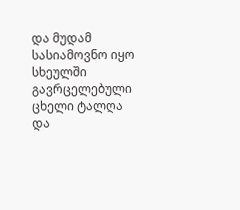და მუდამ სასიამოვნო იყო სხეულში გავრცელებული ცხელი ტალღა და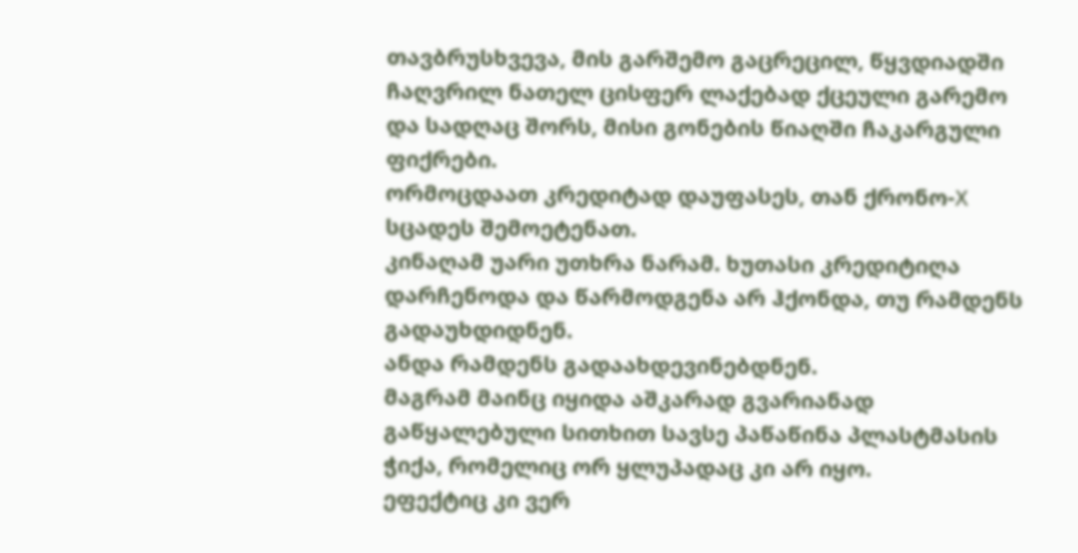თავბრუსხვევა, მის გარშემო გაცრეცილ, წყვდიადში ჩაღვრილ ნათელ ცისფერ ლაქებად ქცეული გარემო და სადღაც შორს, მისი გონების წიაღში ჩაკარგული ფიქრები.
ორმოცდაათ კრედიტად დაუფასეს, თან ქრონო-X სცადეს შემოეტენათ.
კინაღამ უარი უთხრა ნარამ. ხუთასი კრედიტიღა დარჩენოდა და წარმოდგენა არ ჰქონდა, თუ რამდენს გადაუხდიდნენ.
ანდა რამდენს გადაახდევინებდნენ.
მაგრამ მაინც იყიდა აშკარად გვარიანად გაწყალებული სითხით სავსე პაწაწინა პლასტმასის ჭიქა, რომელიც ორ ყლუპადაც კი არ იყო.
ეფექტიც კი ვერ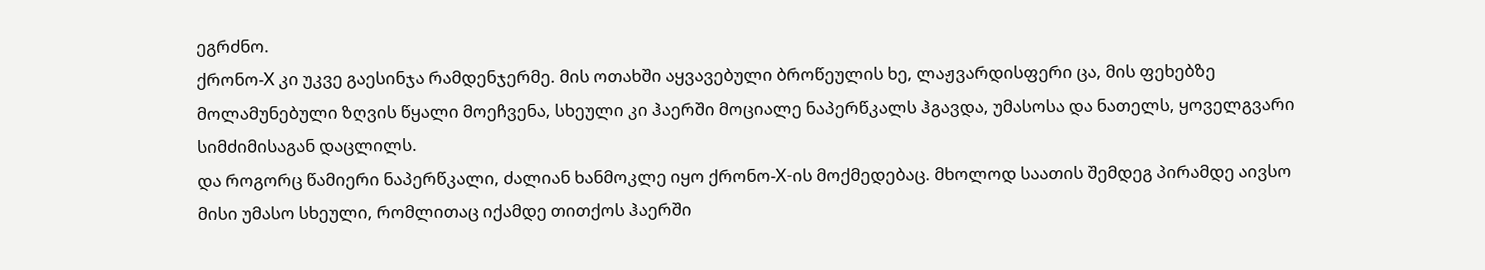ეგრძნო.
ქრონო-X კი უკვე გაესინჯა რამდენჯერმე. მის ოთახში აყვავებული ბროწეულის ხე, ლაჟვარდისფერი ცა, მის ფეხებზე მოლამუნებული ზღვის წყალი მოეჩვენა, სხეული კი ჰაერში მოციალე ნაპერწკალს ჰგავდა, უმასოსა და ნათელს, ყოველგვარი სიმძიმისაგან დაცლილს.
და როგორც წამიერი ნაპერწკალი, ძალიან ხანმოკლე იყო ქრონო-X-ის მოქმედებაც. მხოლოდ საათის შემდეგ პირამდე აივსო მისი უმასო სხეული, რომლითაც იქამდე თითქოს ჰაერში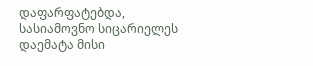დაფარფატებდა, სასიამოვნო სიცარიელეს დაემატა მისი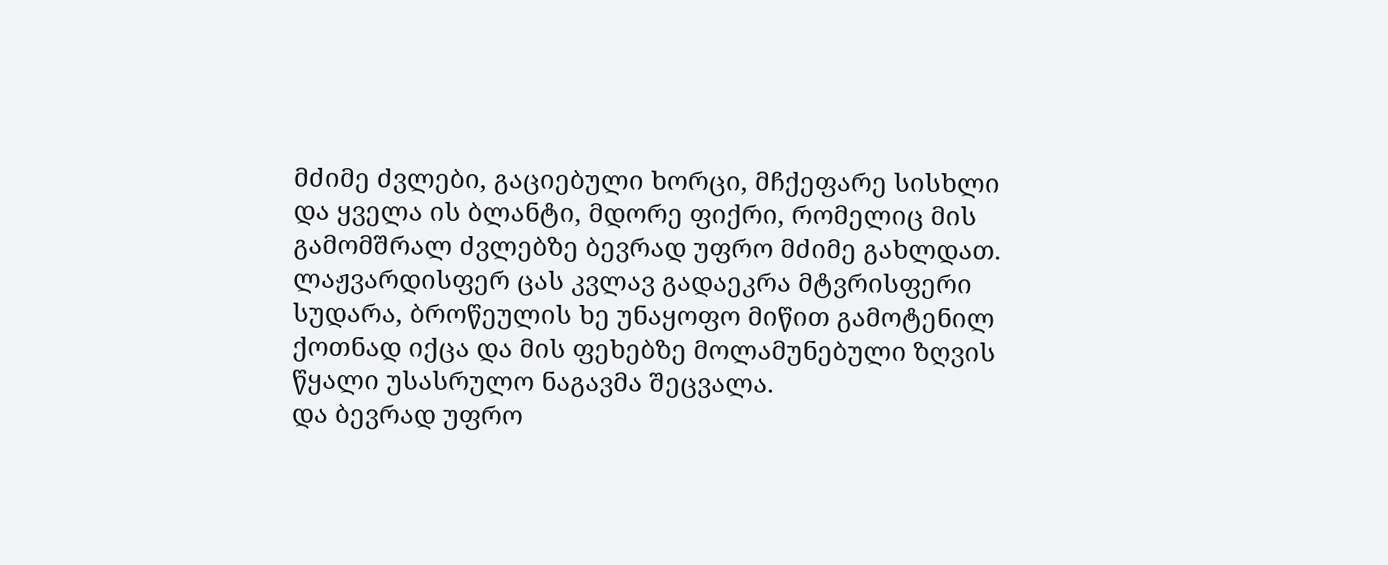მძიმე ძვლები, გაციებული ხორცი, მჩქეფარე სისხლი და ყველა ის ბლანტი, მდორე ფიქრი, რომელიც მის გამომშრალ ძვლებზე ბევრად უფრო მძიმე გახლდათ. ლაჟვარდისფერ ცას კვლავ გადაეკრა მტვრისფერი სუდარა, ბროწეულის ხე უნაყოფო მიწით გამოტენილ ქოთნად იქცა და მის ფეხებზე მოლამუნებული ზღვის წყალი უსასრულო ნაგავმა შეცვალა.
და ბევრად უფრო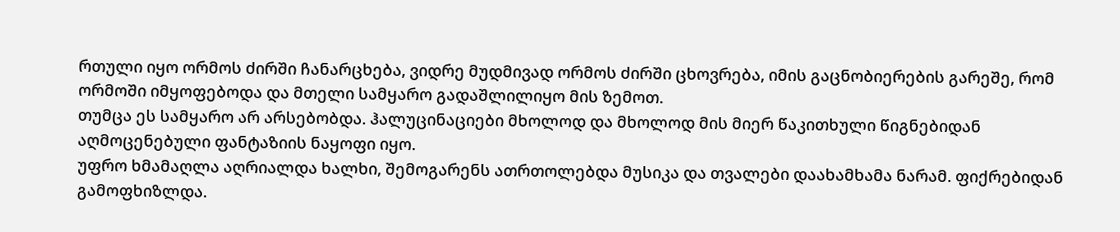რთული იყო ორმოს ძირში ჩანარცხება, ვიდრე მუდმივად ორმოს ძირში ცხოვრება, იმის გაცნობიერების გარეშე, რომ ორმოში იმყოფებოდა და მთელი სამყარო გადაშლილიყო მის ზემოთ.
თუმცა ეს სამყარო არ არსებობდა. ჰალუცინაციები მხოლოდ და მხოლოდ მის მიერ წაკითხული წიგნებიდან აღმოცენებული ფანტაზიის ნაყოფი იყო.
უფრო ხმამაღლა აღრიალდა ხალხი, შემოგარენს ათრთოლებდა მუსიკა და თვალები დაახამხამა ნარამ. ფიქრებიდან გამოფხიზლდა.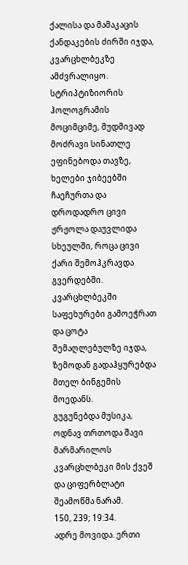ქალისა და მამაკაცის ქანდაკების ძირში იჯდა, კვარცხლბეკზე ამძვრალიყო. სტრიპტიზიორის ჰოლოგრამის მოციმციმე, მუდმივად მოძრავი სინათლე ეფინებოდა თავზე, ხელები ჯიბეებში ჩაეჩურთა და დროდადრო ცივი ჟრჟოლა დაუვლიდა სხეულში, როცა ცივი ქარი შემოჰკრავდა გვერდებში.
კვარცხლბეკში საფეხურები გამოეჭრათ და ცოტა შემაღლებულზე იჯდა, ზემოდან გადაჰყურებდა მთელ ბინგემის მოედანს.
გუგუნებდა მუსიკა, ოდნავ თრთოდა შავი მარმარილოს კვარცხლბეკი მის ქვეშ და ციფერბლატი შეამოწმა ნარამ.
150, 239; 19:34.
ადრე მოვიდა. ერთი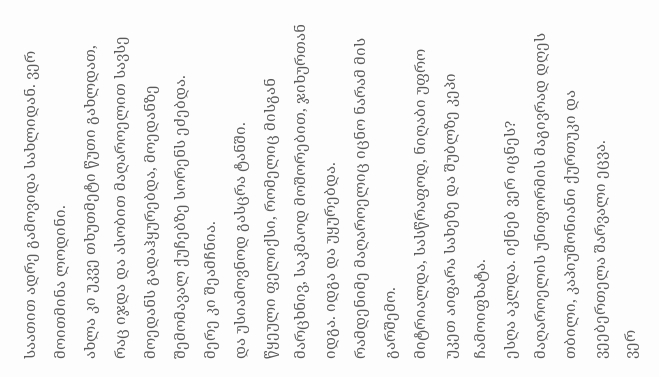საათით ადრე გამოვიდა სახლიდან. ვერ მოითმინა ლოდინი.
ახლა კი უკვე თხუთმეტი წუთი გახლდათ, რაც იჯდა და ასობით მაღაროელით სავსე მოედანს გადაჰყურებდა, მოედანზე შემომავალ ქუჩებზე სორენს ეძებდა.
მერე კი შეამჩნია.
და უსიამოვნოდ გასცრა ტანში.
წყეული ფელიქსი, რომელიც მისგან მარცხნივ, საკმაოდ მოშორებით, ჯიხურთან იდგა. იდგა და უყურებდა.
რამდენიმე მაღაროელიც იცნო ნარამ მის გარშემო.
მიტრიალდა, სასწრაფოდ, ნიღაბი უფრო უკეთ აიფარა სახეზე და შუბლზე კეპი ჩამოიფხატა.
ესღა აკლდა. იქნებ ვერ იცნეს? მაღაროელის უნიფორმის მაგივრად დღეს თბილი, კაპიუშონიანი ქურთუკი და ვეებერთელა შარვალი ეცვა.
ვერ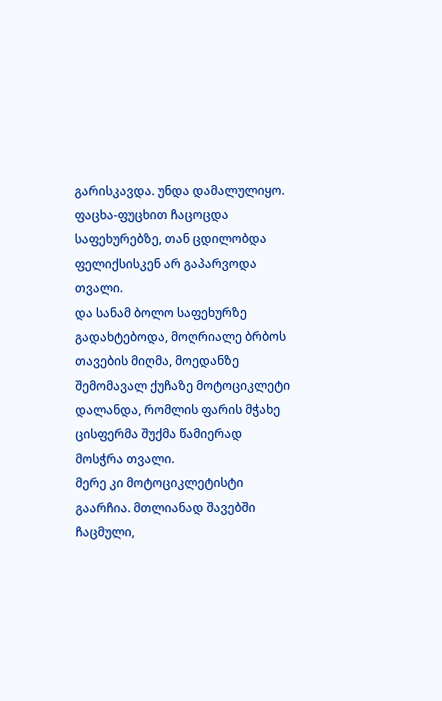გარისკავდა. უნდა დამალულიყო.
ფაცხა-ფუცხით ჩაცოცდა საფეხურებზე, თან ცდილობდა ფელიქსისკენ არ გაპარვოდა თვალი.
და სანამ ბოლო საფეხურზე გადახტებოდა, მოღრიალე ბრბოს თავების მიღმა, მოედანზე შემომავალ ქუჩაზე მოტოციკლეტი დალანდა, რომლის ფარის მჭახე ცისფერმა შუქმა წამიერად მოსჭრა თვალი.
მერე კი მოტოციკლეტისტი გაარჩია. მთლიანად შავებში ჩაცმული,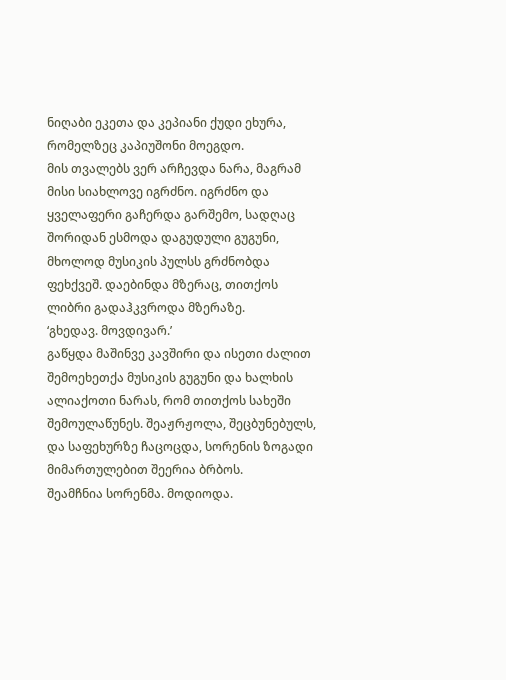ნიღაბი ეკეთა და კეპიანი ქუდი ეხურა, რომელზეც კაპიუშონი მოეგდო.
მის თვალებს ვერ არჩევდა ნარა, მაგრამ მისი სიახლოვე იგრძნო. იგრძნო და ყველაფერი გაჩერდა გარშემო, სადღაც შორიდან ესმოდა დაგუდული გუგუნი, მხოლოდ მუსიკის პულსს გრძნობდა ფეხქვეშ. დაებინდა მზერაც, თითქოს ლიბრი გადაჰკვროდა მზერაზე.
‘გხედავ. მოვდივარ.’
გაწყდა მაშინვე კავშირი და ისეთი ძალით შემოეხეთქა მუსიკის გუგუნი და ხალხის ალიაქოთი ნარას, რომ თითქოს სახეში შემოულაწუნეს. შეაჟრჟოლა, შეცბუნებულს, და საფეხურზე ჩაცოცდა, სორენის ზოგადი მიმართულებით შეერია ბრბოს.
შეამჩნია სორენმა. მოდიოდა.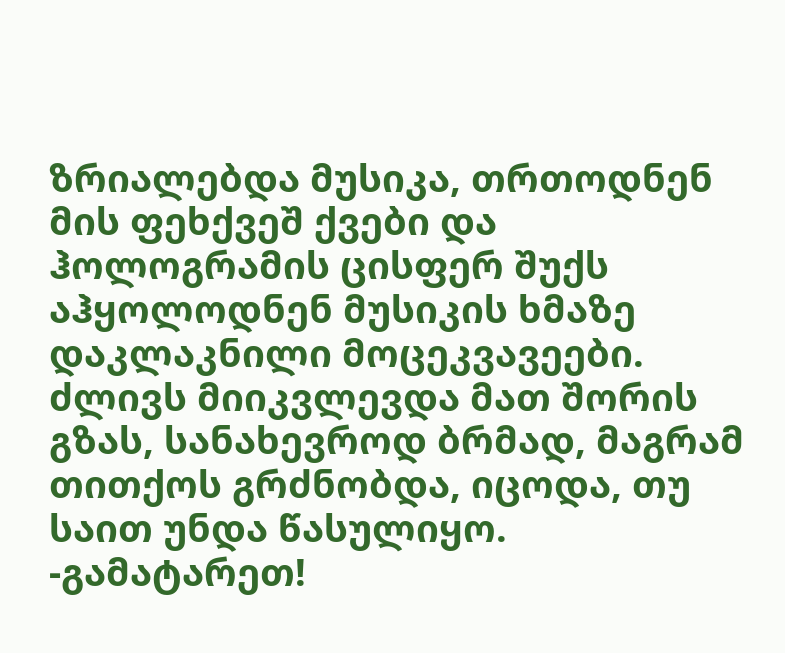ზრიალებდა მუსიკა, თრთოდნენ მის ფეხქვეშ ქვები და ჰოლოგრამის ცისფერ შუქს აჰყოლოდნენ მუსიკის ხმაზე დაკლაკნილი მოცეკვავეები. ძლივს მიიკვლევდა მათ შორის გზას, სანახევროდ ბრმად, მაგრამ თითქოს გრძნობდა, იცოდა, თუ საით უნდა წასულიყო.
-გამატარეთ!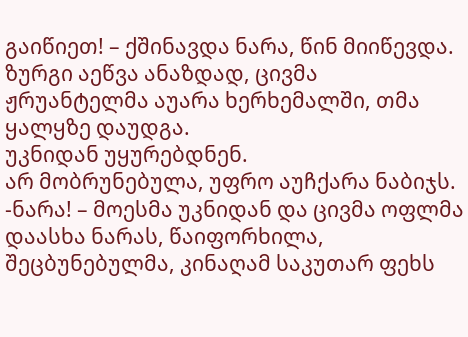გაიწიეთ! – ქშინავდა ნარა, წინ მიიწევდა.
ზურგი აეწვა ანაზდად, ცივმა ჟრუანტელმა აუარა ხერხემალში, თმა ყალყზე დაუდგა.
უკნიდან უყურებდნენ.
არ მობრუნებულა, უფრო აუჩქარა ნაბიჯს.
-ნარა! – მოესმა უკნიდან და ცივმა ოფლმა დაასხა ნარას, წაიფორხილა, შეცბუნებულმა, კინაღამ საკუთარ ფეხს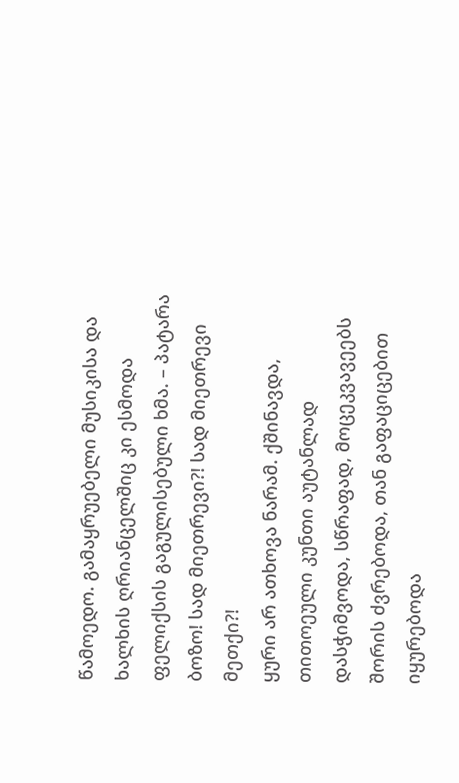წამოედო. გამაყრუებელი მუსიკისა და ხალხის ღრიანცელშიც კი ესმოდა ფელიქსის გაგულისებული ხმა. – პატარა ბოზო! სად მიეთრევი?! სად მიეთრევი მეთქი?!
ყური არ ათხოვა ნარამ. ქშინავდა, თითოეული კუნთი აუტანლად დასჭიმვოდა, სწრაფად, მოცეკვავეებს შორის ძვრებოდა, თან გაფაციცებით იყურებოდა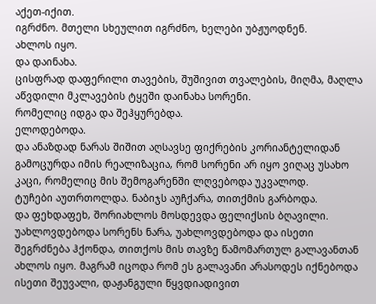აქეთ-იქით.
იგრძნო. მთელი სხეულით იგრძნო, ხელები უბჟუოდნენ.
ახლოს იყო.
და დაინახა.
ცისფრად დაფერილი თავების, შუშივით თვალების, მიღმა, მაღლა აწვდილი მკლავების ტყეში დაინახა სორენი.
რომელიც იდგა და შეჰყურებდა.
ელოდებოდა.
და ანაზდად ნარას შიშით აღსავსე ფიქრების კორიანტელიდან გამოცურდა იმის რეალიზაცია, რომ სორენი არ იყო ვიღაც უსახო კაცი, რომელიც მის შემოგარენში ლღვებოდა უკვალოდ.
ტუჩები აუთრთოლდა. ნაბიჯს აუჩქარა, თითქმის გარბოდა.
და ფეხდაფეხ, შორიახლოს მოსდევდა ფელიქსის ბღავილი.
უახლოვდებოდა სორენს ნარა, უახლოვდებოდა და ისეთი შეგრძნება ჰქონდა, თითქოს მის თავზე წამომართულ გალავანთან ახლოს იყო. მაგრამ იცოდა რომ ეს გალავანი არასოდეს იქნებოდა ისეთი შეუვალი, დაჟანგული წყვდიადივით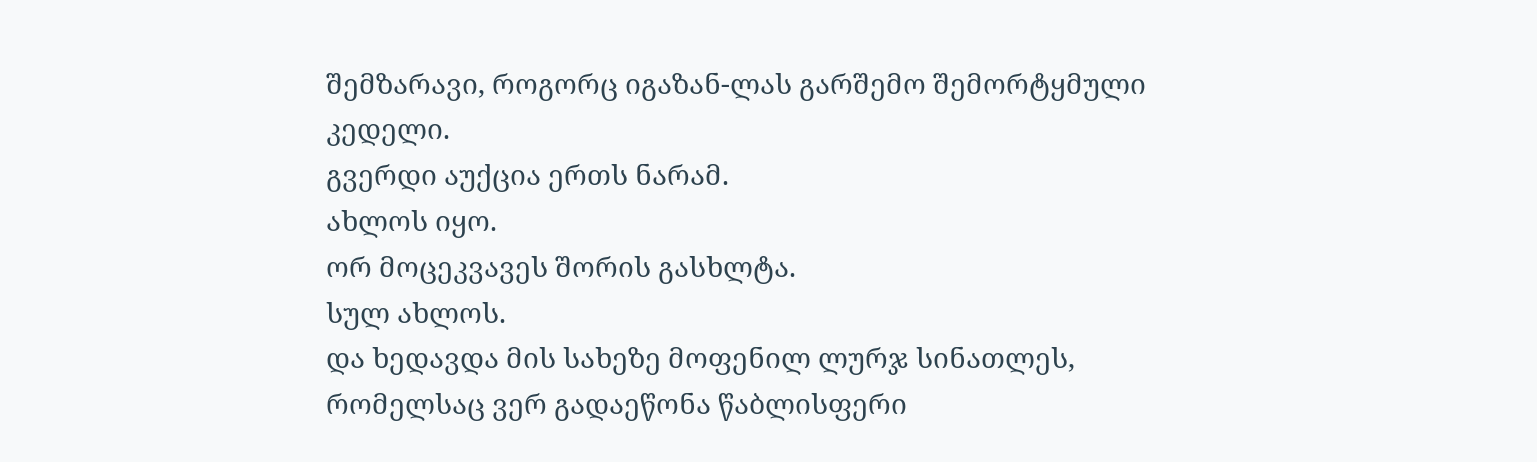შემზარავი, როგორც იგაზან-ლას გარშემო შემორტყმული კედელი.
გვერდი აუქცია ერთს ნარამ.
ახლოს იყო.
ორ მოცეკვავეს შორის გასხლტა.
სულ ახლოს.
და ხედავდა მის სახეზე მოფენილ ლურჯ სინათლეს, რომელსაც ვერ გადაეწონა წაბლისფერი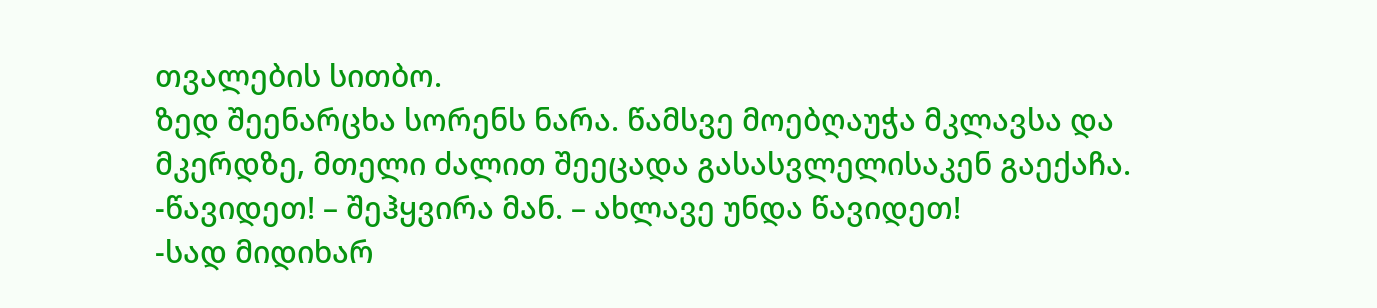თვალების სითბო.
ზედ შეენარცხა სორენს ნარა. წამსვე მოებღაუჭა მკლავსა და მკერდზე, მთელი ძალით შეეცადა გასასვლელისაკენ გაექაჩა.
-წავიდეთ! – შეჰყვირა მან. – ახლავე უნდა წავიდეთ!
-სად მიდიხარ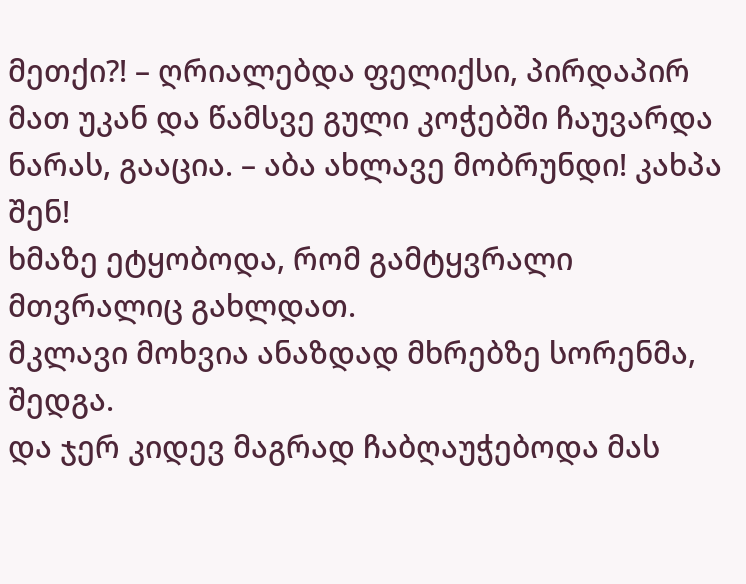მეთქი?! – ღრიალებდა ფელიქსი, პირდაპირ მათ უკან და წამსვე გული კოჭებში ჩაუვარდა ნარას, გააცია. – აბა ახლავე მობრუნდი! კახპა შენ!
ხმაზე ეტყობოდა, რომ გამტყვრალი მთვრალიც გახლდათ.
მკლავი მოხვია ანაზდად მხრებზე სორენმა, შედგა.
და ჯერ კიდევ მაგრად ჩაბღაუჭებოდა მას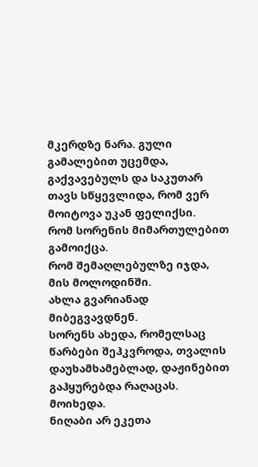მკერდზე ნარა. გული გამალებით უცემდა, გაქვავებულს და საკუთარ თავს სწყევლიდა, რომ ვერ მოიტოვა უკან ფელიქსი.
რომ სორენის მიმართულებით გამოიქცა.
რომ შემაღლებულზე იჯდა, მის მოლოდინში.
ახლა გვარიანად მიბეგვავდნენ.
სორენს ახედა, რომელსაც წარბები შეჰკვროდა, თვალის დაუხამხამებლად, დაჟინებით გაჰყურებდა რაღაცას.
მოიხედა.
ნიღაბი არ ეკეთა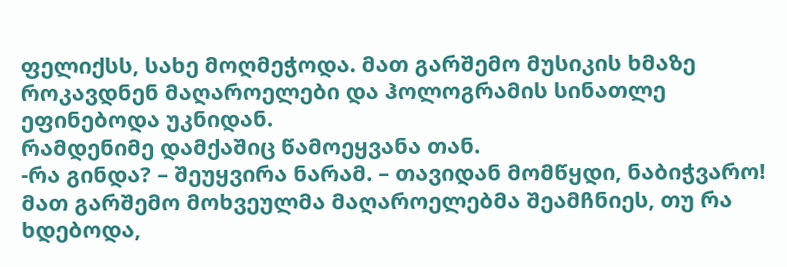ფელიქსს, სახე მოღმეჭოდა. მათ გარშემო მუსიკის ხმაზე როკავდნენ მაღაროელები და ჰოლოგრამის სინათლე ეფინებოდა უკნიდან.
რამდენიმე დამქაშიც წამოეყვანა თან.
-რა გინდა? – შეუყვირა ნარამ. – თავიდან მომწყდი, ნაბიჭვარო!
მათ გარშემო მოხვეულმა მაღაროელებმა შეამჩნიეს, თუ რა ხდებოდა,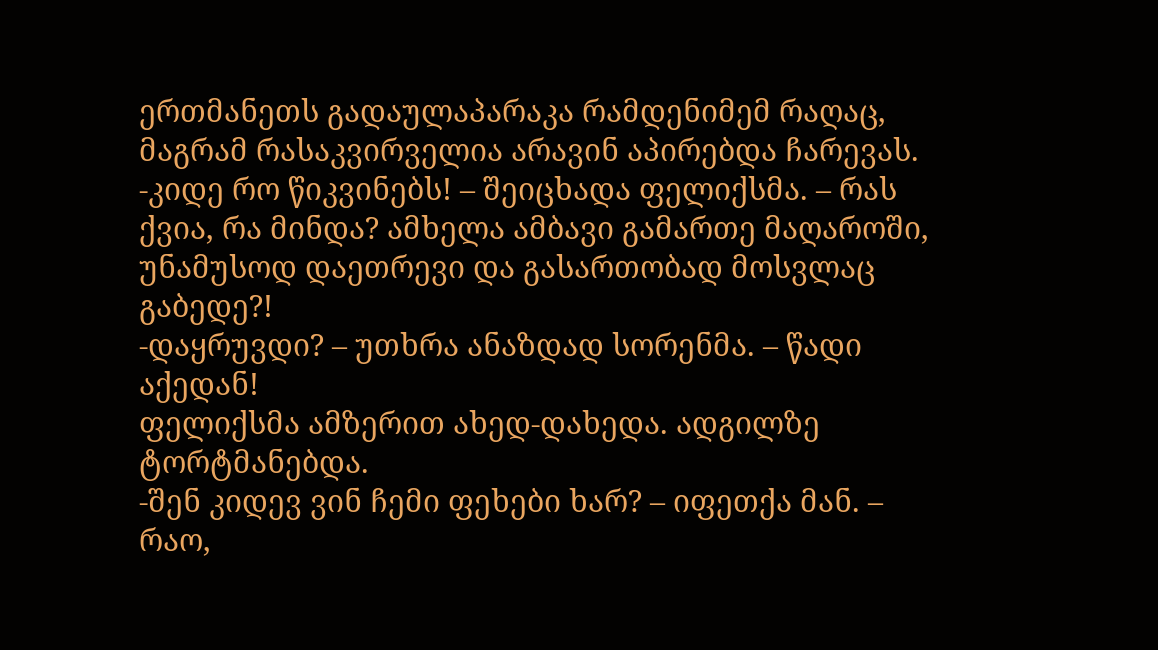ერთმანეთს გადაულაპარაკა რამდენიმემ რაღაც, მაგრამ რასაკვირველია არავინ აპირებდა ჩარევას.
-კიდე რო წიკვინებს! – შეიცხადა ფელიქსმა. – რას ქვია, რა მინდა? ამხელა ამბავი გამართე მაღაროში, უნამუსოდ დაეთრევი და გასართობად მოსვლაც გაბედე?!
-დაყრუვდი? – უთხრა ანაზდად სორენმა. – წადი აქედან!
ფელიქსმა ამზერით ახედ-დახედა. ადგილზე ტორტმანებდა.
-შენ კიდევ ვინ ჩემი ფეხები ხარ? – იფეთქა მან. – რაო,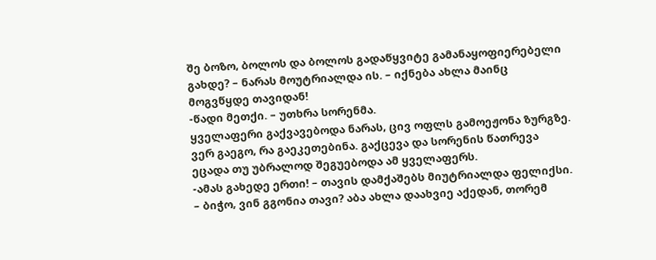შე ბოზო, ბოლოს და ბოლოს გადაწყვიტე გამანაყოფიერებელი გახდე? – ნარას მოუტრიალდა ის. – იქნება ახლა მაინც მოგვწყდე თავიდან!
-წადი მეთქი. – უთხრა სორენმა.
ყველაფერი გაქვავებოდა ნარას, ცივ ოფლს გამოეჟონა ზურგზე. ვერ გაეგო, რა გაეკეთებინა. გაქცევა და სორენის წათრევა ეცადა თუ უბრალოდ შეგუებოდა ამ ყველაფერს.
-ამას გახედე ერთი! – თავის დამქაშებს მიუტრიალდა ფელიქსი. – ბიჭო, ვინ გგონია თავი? აბა ახლა დაახვიე აქედან, თორემ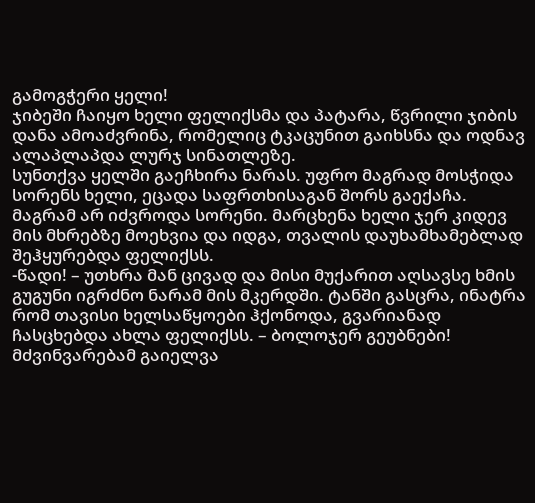გამოგჭერი ყელი!
ჯიბეში ჩაიყო ხელი ფელიქსმა და პატარა, წვრილი ჯიბის დანა ამოაძვრინა, რომელიც ტკაცუნით გაიხსნა და ოდნავ ალაპლაპდა ლურჯ სინათლეზე.
სუნთქვა ყელში გაეჩხირა ნარას. უფრო მაგრად მოსჭიდა სორენს ხელი, ეცადა საფრთხისაგან შორს გაექაჩა.
მაგრამ არ იძვროდა სორენი. მარცხენა ხელი ჯერ კიდევ მის მხრებზე მოეხვია და იდგა, თვალის დაუხამხამებლად შეჰყურებდა ფელიქსს.
-წადი! – უთხრა მან ცივად და მისი მუქარით აღსავსე ხმის გუგუნი იგრძნო ნარამ მის მკერდში. ტანში გასცრა, ინატრა რომ თავისი ხელსაწყოები ჰქონოდა, გვარიანად ჩასცხებდა ახლა ფელიქსს. – ბოლოჯერ გეუბნები!
მძვინვარებამ გაიელვა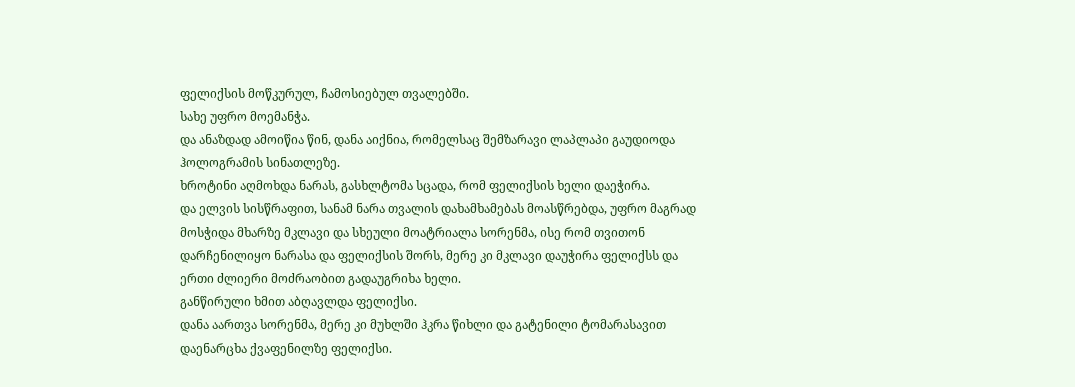ფელიქსის მოწკურულ, ჩამოსიებულ თვალებში.
სახე უფრო მოემანჭა.
და ანაზდად ამოიწია წინ, დანა აიქნია, რომელსაც შემზარავი ლაპლაპი გაუდიოდა ჰოლოგრამის სინათლეზე.
ხროტინი აღმოხდა ნარას, გასხლტომა სცადა, რომ ფელიქსის ხელი დაეჭირა.
და ელვის სისწრაფით, სანამ ნარა თვალის დახამხამებას მოასწრებდა, უფრო მაგრად მოსჭიდა მხარზე მკლავი და სხეული მოატრიალა სორენმა, ისე რომ თვითონ დარჩენილიყო ნარასა და ფელიქსის შორს, მერე კი მკლავი დაუჭირა ფელიქსს და ერთი ძლიერი მოძრაობით გადაუგრიხა ხელი.
განწირული ხმით აბღავლდა ფელიქსი.
დანა აართვა სორენმა, მერე კი მუხლში ჰკრა წიხლი და გატენილი ტომარასავით დაენარცხა ქვაფენილზე ფელიქსი.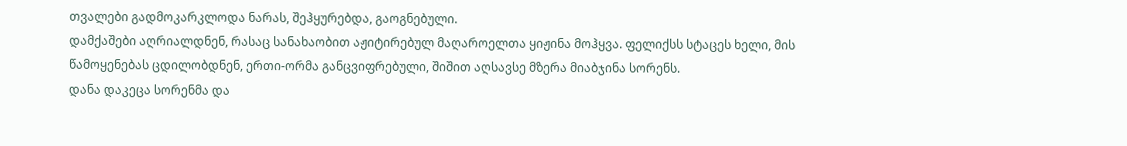თვალები გადმოკარკლოდა ნარას, შეჰყურებდა, გაოგნებული.
დამქაშები აღრიალდნენ, რასაც სანახაობით აჟიტირებულ მაღაროელთა ყიჟინა მოჰყვა. ფელიქსს სტაცეს ხელი, მის წამოყენებას ცდილობდნენ, ერთი-ორმა განცვიფრებული, შიშით აღსავსე მზერა მიაბჯინა სორენს.
დანა დაკეცა სორენმა და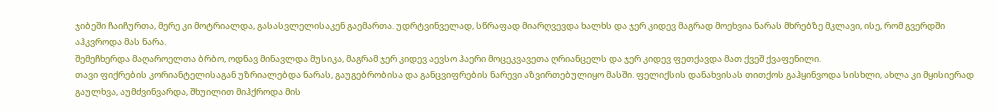ჯიბეში ჩაიჩურთა, მერე კი მოტრიალდა, გასასვლელისაკენ გაემართა. უდრტვინველად, სწრაფად მიარღვევდა ხალხს და ჯერ კიდევ მაგრად მოეხვია ნარას მხრებზე მკლავი, ისე, რომ გვერდში აჰკვროდა მას ნარა.
შემეჩხერდა მაღაროელთა ბრბო, ოდნავ მინავლდა მუსიკა, მაგრამ ჯერ კიდევ აევსო ჰაერი მოცეკვავეთა ღრიანცელს და ჯერ კიდევ ფეთქავდა მათ ქვეშ ქვაფენილი.
თავი ფიქრების კორიანტელისაგან უზრიალებდა ნარას, გაუგებრობისა და განცვიფრების ნარევი აზვირთებულიყო მასში. ფელიქსის დანახვისას თითქოს გაჰყინვოდა სისხლი, ახლა კი მყისიერად გაულხვა, აუმძვინვარდა, შხუილით მიჰქროდა მის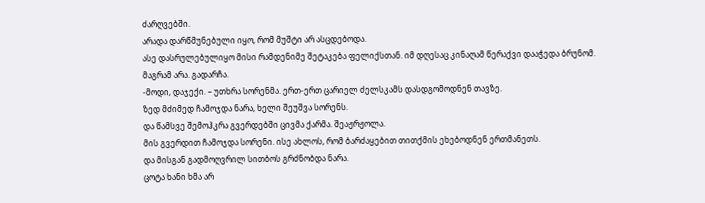ძარღვებში.
არადა დარწმუნებული იყო, რომ მუშტი არ ასცდებოდა.
ასე დასრულებულიყო მისი რამდენიმე შეტაკება ფელიქსთან. იმ დღესაც კინაღამ წერაქვი დააჭედა ბრუნომ.
მაგრამ არა. გადარჩა.
-მოდი, დაჯექი. – უთხრა სორენმა. ერთ-ერთ ცარიელ ძელსკამს დასდგომოდნენ თავზე.
ზედ მძიმედ ჩამოჯდა ნარა, ხელი შეუშვა სორენს.
და წამსვე შემოჰკრა გვერდებში ცივმა ქარმა. შეაჟრჟოლა.
მის გვერდით ჩამოჯდა სორენი. ისე ახლოს, რომ ბარძაყებით თითქმის ეხებოდნენ ერთმანეთს.
და მისგან გადმოღვრილ სითბოს გრძნობდა ნარა.
ცოტა ხანი ხმა არ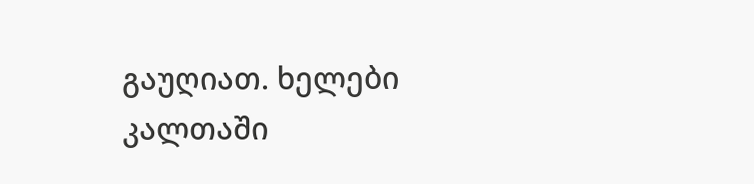გაუღიათ. ხელები კალთაში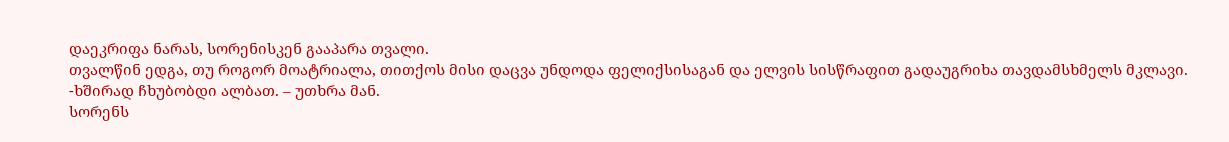დაეკრიფა ნარას, სორენისკენ გააპარა თვალი.
თვალწინ ედგა, თუ როგორ მოატრიალა, თითქოს მისი დაცვა უნდოდა ფელიქსისაგან და ელვის სისწრაფით გადაუგრიხა თავდამსხმელს მკლავი.
-ხშირად ჩხუბობდი ალბათ. – უთხრა მან.
სორენს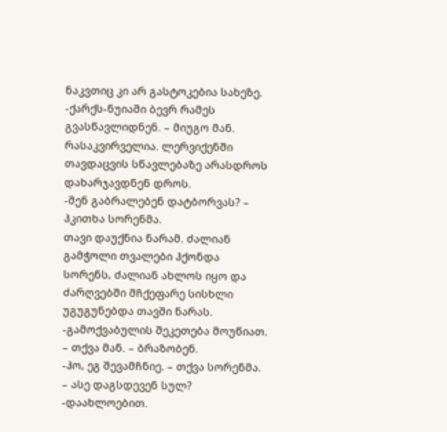ნაკვთიც კი არ გასტოკებია სახეზე.
-ქარქს-ნუიაში ბევრ რამეს გვასწავლიდნენ. – მიუგო მან.
რასაკვირველია. ლერვიქენში თავდაცვის სწავლებაზე არასდროს დახარჯავდნენ დროს.
-შენ გაბრალებენ დატბორვას? – ჰკითხა სორენმა.
თავი დაუქნია ნარამ. ძალიან გამჭოლი თვალები ჰქონდა სორენს, ძალიან ახლოს იყო და ძარღვებში მჩქეფარე სისხლი უგუგუნებდა თავში ნარას.
-გამოქვაბულის შეკეთება მოუწიათ. – თქვა მან. – ბრაზობენ.
-ჰო, ეგ შევამჩნიე. – თქვა სორენმა. – ასე დაგსდევენ სულ?
-დაახლოებით.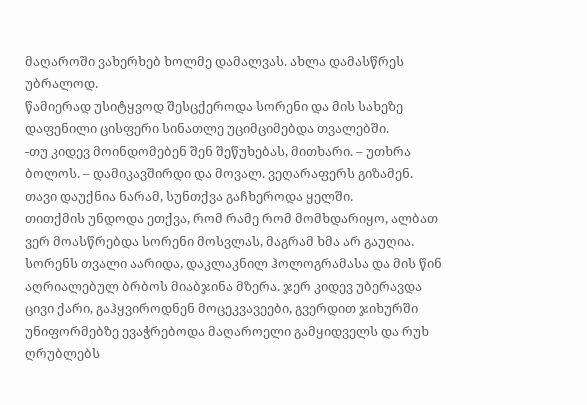მაღაროში ვახერხებ ხოლმე დამალვას. ახლა დამასწრეს უბრალოდ.
წამიერად უსიტყვოდ შესცქეროდა სორენი და მის სახეზე დაფენილი ცისფერი სინათლე უციმციმებდა თვალებში.
-თუ კიდევ მოინდომებენ შენ შეწუხებას, მითხარი. – უთხრა ბოლოს. – დამიკავშირდი და მოვალ. ვეღარაფერს გიზამენ.
თავი დაუქნია ნარამ, სუნთქვა გაჩხეროდა ყელში.
თითქმის უნდოდა ეთქვა, რომ რამე რომ მომხდარიყო, ალბათ ვერ მოასწრებდა სორენი მოსვლას, მაგრამ ხმა არ გაუღია.
სორენს თვალი აარიდა, დაკლაკნილ ჰოლოგრამასა და მის წინ აღრიალებულ ბრბოს მიაბჯინა მზერა. ჯერ კიდევ უბერავდა ცივი ქარი, გაჰყვიროდნენ მოცეკვავეები, გვერდით ჯიხურში უნიფორმებზე ევაჭრებოდა მაღაროელი გამყიდველს და რუხ ღრუბლებს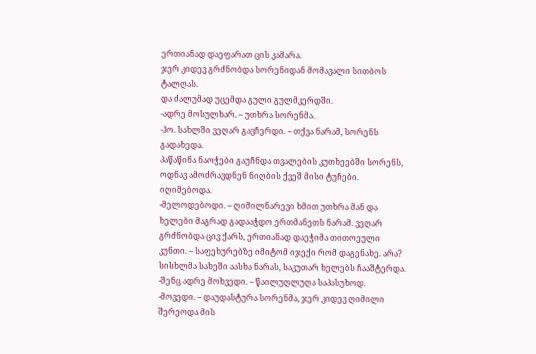ერთიანად დაეფარათ ცის კამარა.
ჯერ კიდევ გრძნობდა სორენიდან მომავალი სითბოს ტალღას.
და ძალუმად უცემდა გული გულმკერდში.
-ადრე მოსულხარ. – უთხრა სორენმა.
-ჰო. სახლში ვეღარ გავჩერდი. – თქვა ნარამ, სორენს გადახედა.
პაწაწინა ნაოჭები გაუჩნდა თვალების კუთხეებში სორენს, ოდნავ ამოძრავდნენ ნიღბის ქვეშ მისი ტუჩები.
იღიმებოდა.
-მელოდებოდი. – ღიმილნარევი ხმით უთხრა მან და ხელები მაგრად გადააჭდო ერთმანეთს ნარამ. ვეღარ გრძნობდა ცივ ქარს, ერთიანად დაეჭიმა თითოეული კუნთი. – საფეხურებზე იმიტომ იჯექი რომ დაგენახე. არა?
სისხლმა სახეში აასხა ნარას, საკუთარ ხელებს ჩააშტერდა.
-შენც ადრე მოხვედი. – წაილუღლუღა საპასუხოდ.
-მოვედი. – დაუდასტურა სორენმა, ჯერ კიდევ ღიმილი შერეოდა მის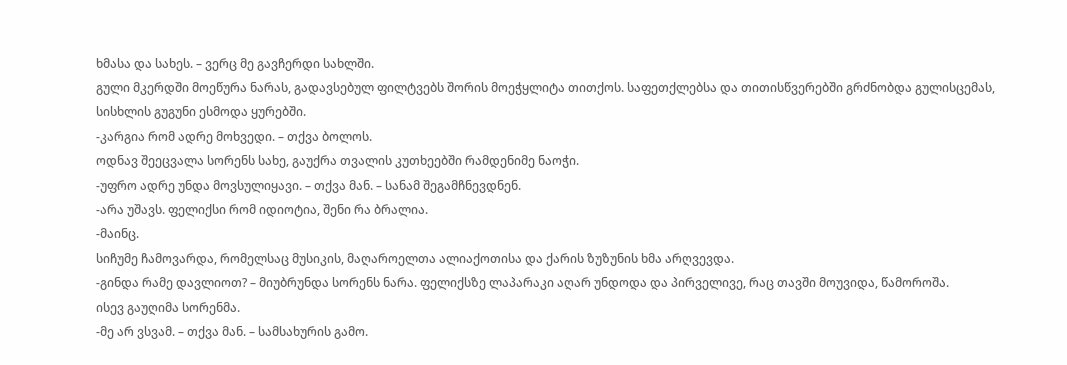ხმასა და სახეს. – ვერც მე გავჩერდი სახლში.
გული მკერდში მოეწურა ნარას, გადავსებულ ფილტვებს შორის მოეჭყლიტა თითქოს. საფეთქლებსა და თითისწვერებში გრძნობდა გულისცემას, სისხლის გუგუნი ესმოდა ყურებში.
-კარგია რომ ადრე მოხვედი. – თქვა ბოლოს.
ოდნავ შეეცვალა სორენს სახე, გაუქრა თვალის კუთხეებში რამდენიმე ნაოჭი.
-უფრო ადრე უნდა მოვსულიყავი. – თქვა მან. – სანამ შეგამჩნევდნენ.
-არა უშავს. ფელიქსი რომ იდიოტია, შენი რა ბრალია.
-მაინც.
სიჩუმე ჩამოვარდა, რომელსაც მუსიკის, მაღაროელთა ალიაქოთისა და ქარის ზუზუნის ხმა არღვევდა.
-გინდა რამე დავლიოთ? – მიუბრუნდა სორენს ნარა. ფელიქსზე ლაპარაკი აღარ უნდოდა და პირველივე, რაც თავში მოუვიდა, წამოროშა.
ისევ გაუღიმა სორენმა.
-მე არ ვსვამ. – თქვა მან. – სამსახურის გამო.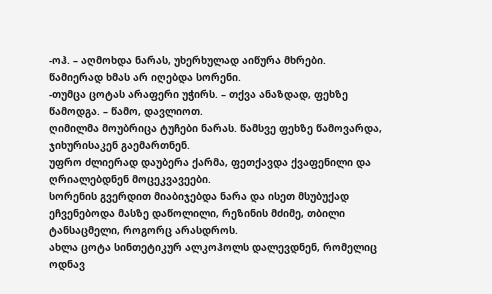-ოჰ. – აღმოხდა ნარას, უხერხულად აიწურა მხრები.
წამიერად ხმას არ იღებდა სორენი.
-თუმცა ცოტას არაფერი უჭირს. – თქვა ანაზდად, ფეხზე წამოდგა. – წამო, დავლიოთ.
ღიმილმა მოუბრიცა ტუჩები ნარას. წამსვე ფეხზე წამოვარდა, ჯიხურისაკენ გაემართნენ.
უფრო ძლიერად დაუბერა ქარმა, ფეთქავდა ქვაფენილი და ღრიალებდნენ მოცეკვავეები.
სორენის გვერდით მიაბიჯებდა ნარა და ისეთ მსუბუქად ეჩვენებოდა მასზე დაწოლილი, რეზინის მძიმე, თბილი ტანსაცმელი, როგორც არასდროს.
ახლა ცოტა სინთეტიკურ ალკოჰოლს დალევდნენ, რომელიც ოდნავ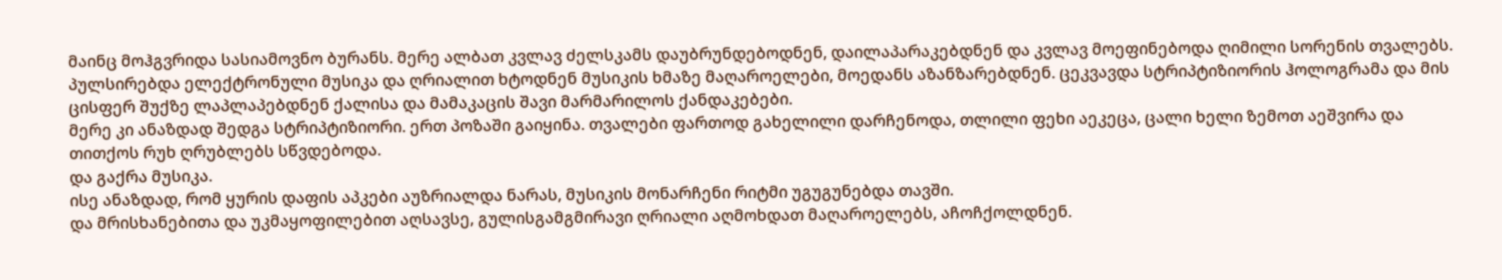მაინც მოჰგვრიდა სასიამოვნო ბურანს. მერე ალბათ კვლავ ძელსკამს დაუბრუნდებოდნენ, დაილაპარაკებდნენ და კვლავ მოეფინებოდა ღიმილი სორენის თვალებს.
პულსირებდა ელექტრონული მუსიკა და ღრიალით ხტოდნენ მუსიკის ხმაზე მაღაროელები, მოედანს აზანზარებდნენ. ცეკვავდა სტრიპტიზიორის ჰოლოგრამა და მის ცისფერ შუქზე ლაპლაპებდნენ ქალისა და მამაკაცის შავი მარმარილოს ქანდაკებები.
მერე კი ანაზდად შედგა სტრიპტიზიორი. ერთ პოზაში გაიყინა. თვალები ფართოდ გახელილი დარჩენოდა, თლილი ფეხი აეკეცა, ცალი ხელი ზემოთ აეშვირა და თითქოს რუხ ღრუბლებს სწვდებოდა.
და გაქრა მუსიკა.
ისე ანაზდად, რომ ყურის დაფის აპკები აუზრიალდა ნარას, მუსიკის მონარჩენი რიტმი უგუგუნებდა თავში.
და მრისხანებითა და უკმაყოფილებით აღსავსე, გულისგამგმირავი ღრიალი აღმოხდათ მაღაროელებს, აჩოჩქოლდნენ.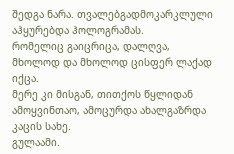შედგა ნარა. თვალებგადმოკარკლული აჰყურებდა ჰოლოგრამას.
რომელიც გაიცრიცა, დალღვა, მხოლოდ და მხოლოდ ცისფერ ლაქად იქცა.
მერე კი მისგან, თითქოს წყლიდან ამოყვინთაო, ამოცურდა ახალგაზრდა კაცის სახე.
გულაამი.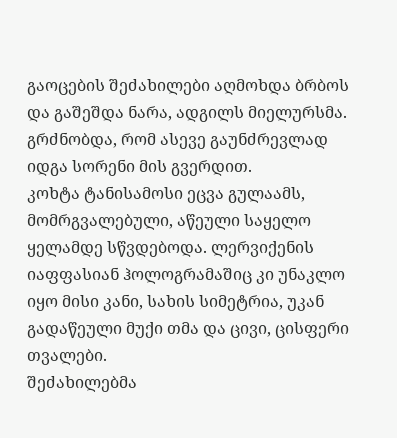გაოცების შეძახილები აღმოხდა ბრბოს და გაშეშდა ნარა, ადგილს მიელურსმა. გრძნობდა, რომ ასევე გაუნძრევლად იდგა სორენი მის გვერდით.
კოხტა ტანისამოსი ეცვა გულაამს, მომრგვალებული, აწეული საყელო ყელამდე სწვდებოდა. ლერვიქენის იაფფასიან ჰოლოგრამაშიც კი უნაკლო იყო მისი კანი, სახის სიმეტრია, უკან გადაწეული მუქი თმა და ცივი, ცისფერი თვალები.
შეძახილებმა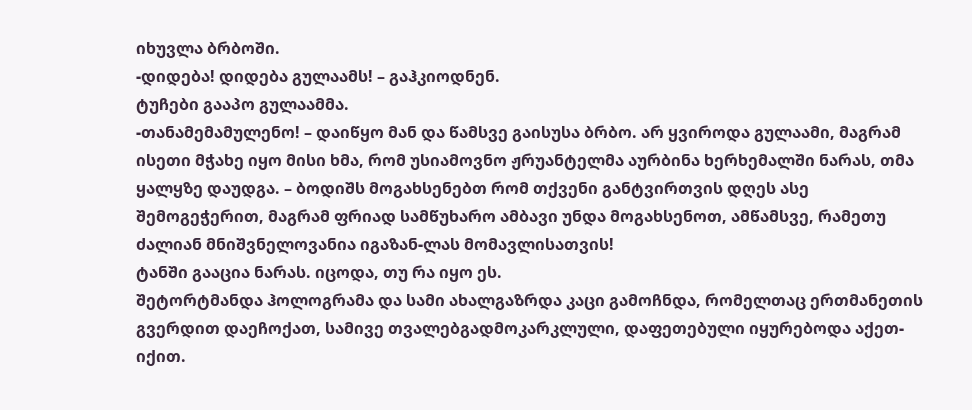იხუვლა ბრბოში.
-დიდება! დიდება გულაამს! – გაჰკიოდნენ.
ტუჩები გააპო გულაამმა.
-თანამემამულენო! – დაიწყო მან და წამსვე გაისუსა ბრბო. არ ყვიროდა გულაამი, მაგრამ ისეთი მჭახე იყო მისი ხმა, რომ უსიამოვნო ჟრუანტელმა აურბინა ხერხემალში ნარას, თმა ყალყზე დაუდგა. – ბოდიშს მოგახსენებთ რომ თქვენი განტვირთვის დღეს ასე შემოგეჭერით, მაგრამ ფრიად სამწუხარო ამბავი უნდა მოგახსენოთ, ამწამსვე, რამეთუ ძალიან მნიშვნელოვანია იგაზან-ლას მომავლისათვის!
ტანში გააცია ნარას. იცოდა, თუ რა იყო ეს.
შეტორტმანდა ჰოლოგრამა და სამი ახალგაზრდა კაცი გამოჩნდა, რომელთაც ერთმანეთის გვერდით დაეჩოქათ, სამივე თვალებგადმოკარკლული, დაფეთებული იყურებოდა აქეთ-იქით.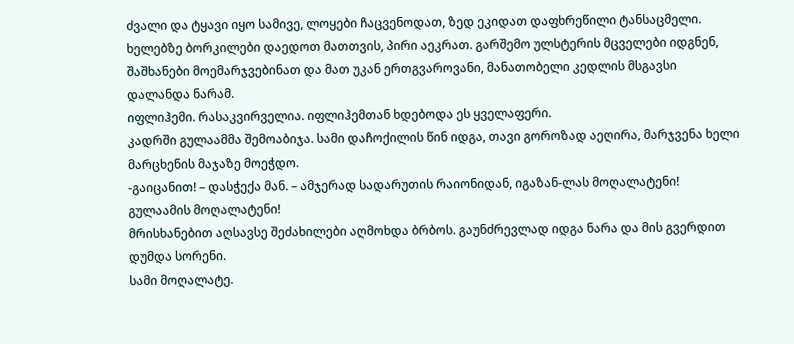ძვალი და ტყავი იყო სამივე, ლოყები ჩაცვენოდათ, ზედ ეკიდათ დაფხრეწილი ტანსაცმელი. ხელებზე ბორკილები დაედოთ მათთვის, პირი აეკრათ. გარშემო ულსტერის მცველები იდგნენ, შაშხანები მოემარჯვებინათ და მათ უკან ერთგვაროვანი, მანათობელი კედლის მსგავსი დალანდა ნარამ.
იფლიჰემი. რასაკვირველია. იფლიჰემთან ხდებოდა ეს ყველაფერი.
კადრში გულაამმა შემოაბიჯა. სამი დაჩოქილის წინ იდგა, თავი გოროზად აეღირა, მარჯვენა ხელი მარცხენის მაჯაზე მოეჭდო.
-გაიცანით! – დასჭექა მან. – ამჯერად სადარუთის რაიონიდან, იგაზან-ლას მოღალატენი! გულაამის მოღალატენი!
მრისხანებით აღსავსე შეძახილები აღმოხდა ბრბოს. გაუნძრევლად იდგა ნარა და მის გვერდით დუმდა სორენი.
სამი მოღალატე.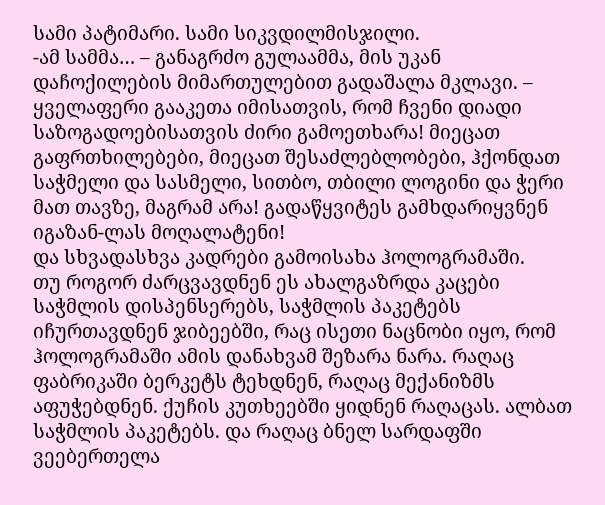სამი პატიმარი. სამი სიკვდილმისჯილი.
-ამ სამმა… – განაგრძო გულაამმა, მის უკან დაჩოქილების მიმართულებით გადაშალა მკლავი. – ყველაფერი გააკეთა იმისათვის, რომ ჩვენი დიადი საზოგადოებისათვის ძირი გამოეთხარა! მიეცათ გაფრთხილებები, მიეცათ შესაძლებლობები, ჰქონდათ საჭმელი და სასმელი, სითბო, თბილი ლოგინი და ჭერი მათ თავზე, მაგრამ არა! გადაწყვიტეს გამხდარიყვნენ იგაზან-ლას მოღალატენი!
და სხვადასხვა კადრები გამოისახა ჰოლოგრამაში.
თუ როგორ ძარცვავდნენ ეს ახალგაზრდა კაცები საჭმლის დისპენსერებს, საჭმლის პაკეტებს იჩურთავდნენ ჯიბეებში, რაც ისეთი ნაცნობი იყო, რომ ჰოლოგრამაში ამის დანახვამ შეზარა ნარა. რაღაც ფაბრიკაში ბერკეტს ტეხდნენ, რაღაც მექანიზმს აფუჭებდნენ. ქუჩის კუთხეებში ყიდნენ რაღაცას. ალბათ საჭმლის პაკეტებს. და რაღაც ბნელ სარდაფში ვეებერთელა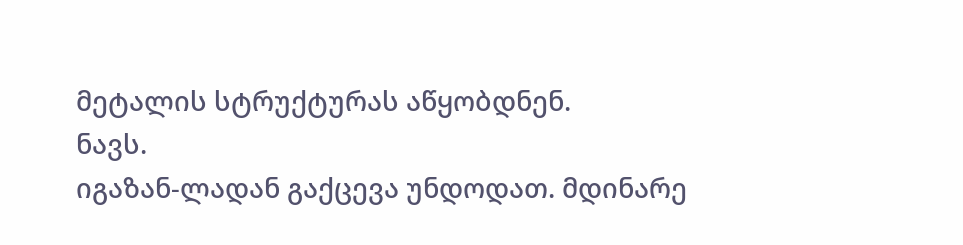მეტალის სტრუქტურას აწყობდნენ.
ნავს.
იგაზან-ლადან გაქცევა უნდოდათ. მდინარე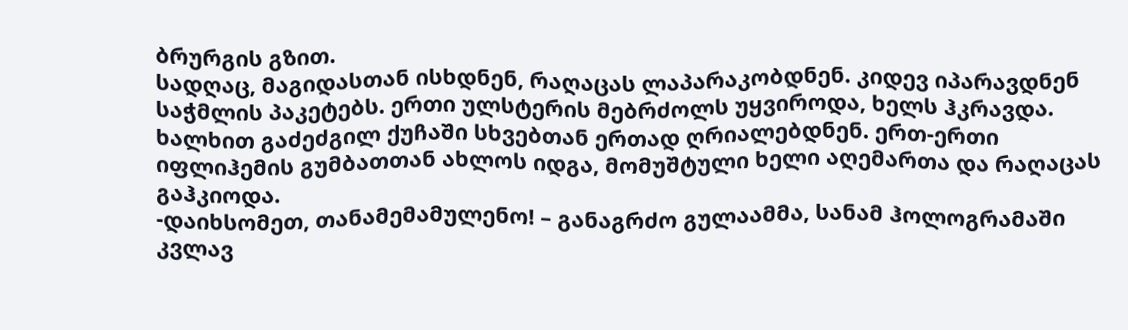ბრურგის გზით.
სადღაც, მაგიდასთან ისხდნენ, რაღაცას ლაპარაკობდნენ. კიდევ იპარავდნენ საჭმლის პაკეტებს. ერთი ულსტერის მებრძოლს უყვიროდა, ხელს ჰკრავდა. ხალხით გაძეძგილ ქუჩაში სხვებთან ერთად ღრიალებდნენ. ერთ-ერთი იფლიჰემის გუმბათთან ახლოს იდგა, მომუშტული ხელი აღემართა და რაღაცას გაჰკიოდა.
-დაიხსომეთ, თანამემამულენო! – განაგრძო გულაამმა, სანამ ჰოლოგრამაში კვლავ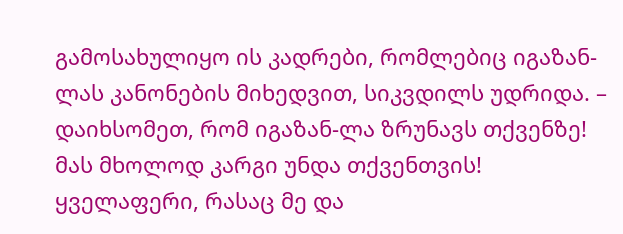გამოსახულიყო ის კადრები, რომლებიც იგაზან-ლას კანონების მიხედვით, სიკვდილს უდრიდა. – დაიხსომეთ, რომ იგაზან-ლა ზრუნავს თქვენზე! მას მხოლოდ კარგი უნდა თქვენთვის! ყველაფერი, რასაც მე და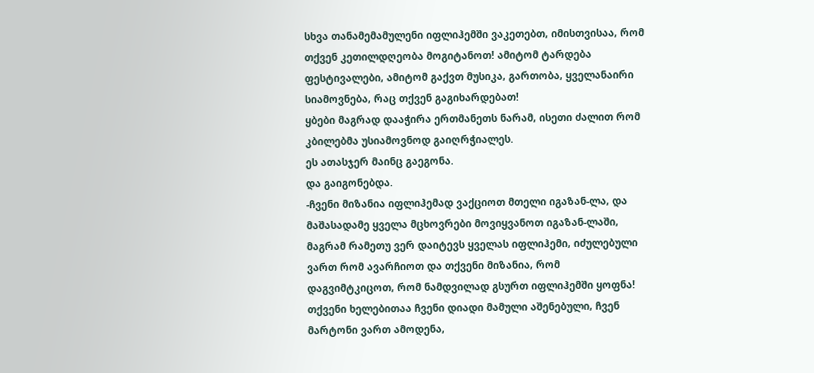სხვა თანამემამულენი იფლიჰემში ვაკეთებთ, იმისთვისაა, რომ თქვენ კეთილდღეობა მოგიტანოთ! ამიტომ ტარდება ფესტივალები, ამიტომ გაქვთ მუსიკა, გართობა, ყველანაირი სიამოვნება, რაც თქვენ გაგიხარდებათ!
ყბები მაგრად დააჭირა ერთმანეთს ნარამ, ისეთი ძალით რომ კბილებმა უსიამოვნოდ გაიღრჭიალეს.
ეს ათასჯერ მაინც გაეგონა.
და გაიგონებდა.
-ჩვენი მიზანია იფლიჰემად ვაქციოთ მთელი იგაზან-ლა, და მაშასადამე ყველა მცხოვრები მოვიყვანოთ იგაზან-ლაში, მაგრამ რამეთუ ვერ დაიტევს ყველას იფლიჰემი, იძულებული ვართ რომ ავარჩიოთ და თქვენი მიზანია, რომ დაგვიმტკიცოთ, რომ ნამდვილად გსურთ იფლიჰემში ყოფნა! თქვენი ხელებითაა ჩვენი დიადი მამული აშენებული, ჩვენ მარტონი ვართ ამოდენა,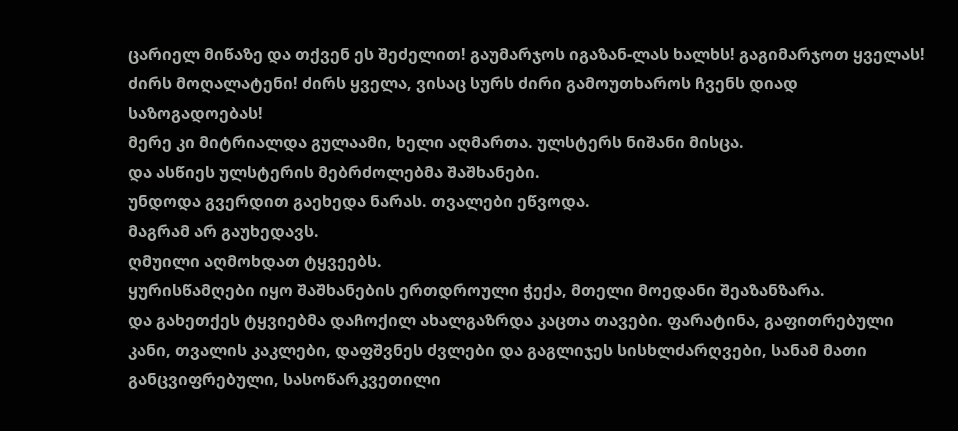ცარიელ მიწაზე და თქვენ ეს შეძელით! გაუმარჯოს იგაზან-ლას ხალხს! გაგიმარჯოთ ყველას! ძირს მოღალატენი! ძირს ყველა, ვისაც სურს ძირი გამოუთხაროს ჩვენს დიად საზოგადოებას!
მერე კი მიტრიალდა გულაამი, ხელი აღმართა. ულსტერს ნიშანი მისცა.
და ასწიეს ულსტერის მებრძოლებმა შაშხანები.
უნდოდა გვერდით გაეხედა ნარას. თვალები ეწვოდა.
მაგრამ არ გაუხედავს.
ღმუილი აღმოხდათ ტყვეებს.
ყურისწამღები იყო შაშხანების ერთდროული ჭექა, მთელი მოედანი შეაზანზარა.
და გახეთქეს ტყვიებმა დაჩოქილ ახალგაზრდა კაცთა თავები. ფარატინა, გაფითრებული კანი, თვალის კაკლები, დაფშვნეს ძვლები და გაგლიჯეს სისხლძარღვები, სანამ მათი განცვიფრებული, სასოწარკვეთილი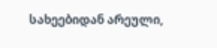სახეებიდან არეული,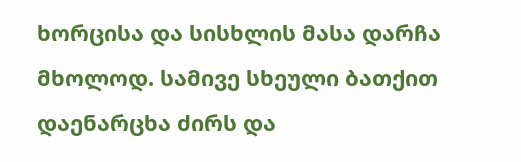ხორცისა და სისხლის მასა დარჩა მხოლოდ. სამივე სხეული ბათქით დაენარცხა ძირს და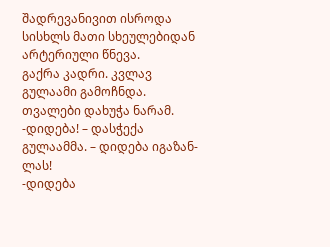შადრევანივით ისროდა სისხლს მათი სხეულებიდან არტერიული წნევა.
გაქრა კადრი. კვლავ გულაამი გამოჩნდა.
თვალები დახუჭა ნარამ.
-დიდება! – დასჭექა გულაამმა. – დიდება იგაზან-ლას!
-დიდება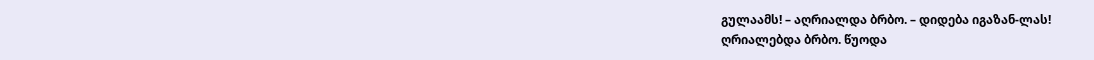გულაამს! – აღრიალდა ბრბო. – დიდება იგაზან-ლას!
ღრიალებდა ბრბო. წუოდა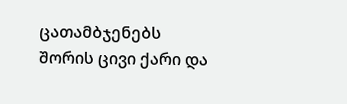ცათამბჯენებს შორის ცივი ქარი და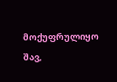მოქუფრულიყო შავ,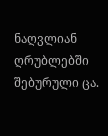ნაღვლიან ღრუბლებში შებურული ცა.